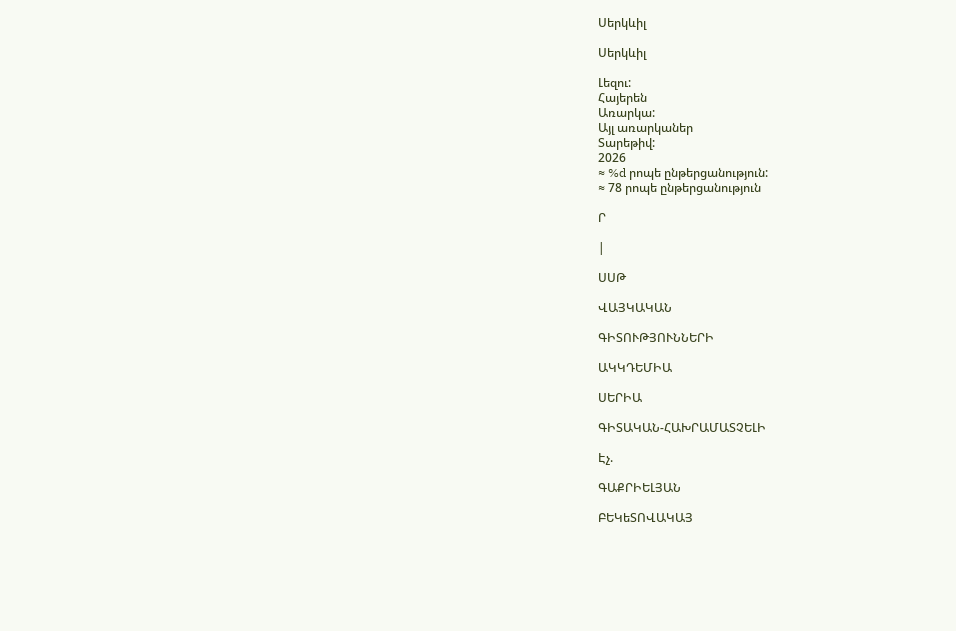Սերկևիլ

Սերկևիլ

Լեզու:
Հայերեն
Առարկա:
Այլ առարկաներ
Տարեթիվ:
2026
≈ %d րոպե ընթերցանություն:
≈ 78 րոպե ընթերցանություն

Ր

|

ՍՍԹ

ՎԱՅԿԱԿԱՆ

ԳԻՏՈՒԹՅՈՒՆՆԵՐԻ

ԱԿԿԴԵՄԻԱ

ՍԵՐԻԱ

ԳԻՏԱԿԱՆ-ՀԱԽՐԱՄԱՏՉԵԼԻ

Էչ.

ԳԱՔՐԻԵԼՅԱՆ

ԲԵԿեՏՈՎԱԿԱՅ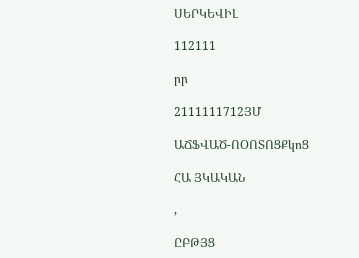ՍԵՐԿԵՎԻԼ

112111

րր

2111111712ՅՄ

ԱՃՖՎԱԾ-ՈՕՈՏՈՑՔկոՑ

ՀԱ ՅԿԱԿԱՆ

,

ԸԲԹՅՑ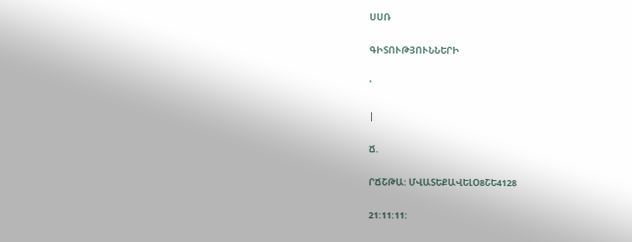ՍՍՌ

ԳԻՏՈՒԹՅՈՒՆՆԵՐԻ

'

|

Ճ.

ՐՃՇԹԱ: ՄՎԱՏԵՔԱՎԵԼՕ8ՇԵ4128

21:11:11: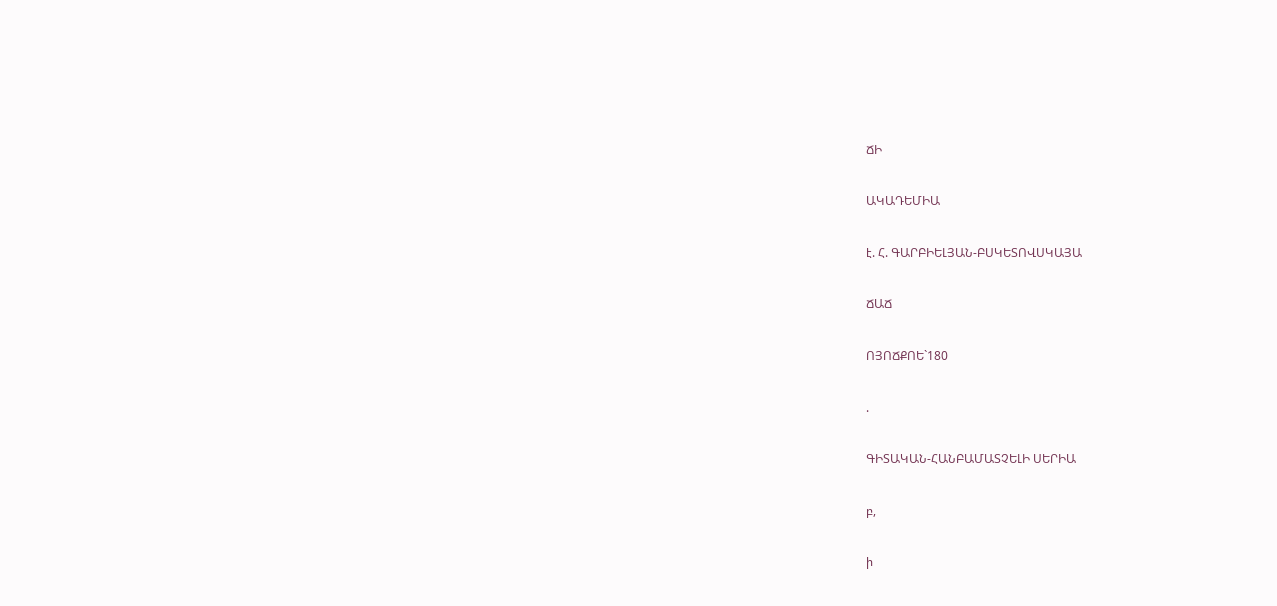ՃԻ

ԱԿԱԴԵՄԻԱ

է. Հ. ԳԱՐԲԻԵԼՅԱՆ-ԲՍԿԵՏՈՎՍԿԱՅԱ

ՃԱՃ

ՈՅՈՃՔՈԵ`180

.

ԳԻՏԱԿԱՆ-ՀԱՆԲԱՄԱՏՉԵԼԻ ՍԵՐԻԱ

բ,

ի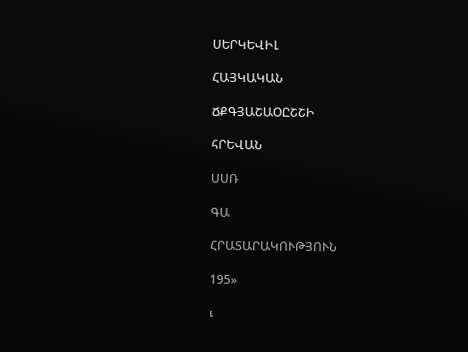ՍԵՐԿԵՎԻԼ

ՀԱՅԿԱԿԱՆ

ՃՔԳՅԱՇԱՕԸՇՇԻ

հՐԵՎԱՆ

ՍՍՌ

ԳԱ

ՀՐԱՏԱՐԱԿՈՒԹՅՈՒՆ

195»

ւ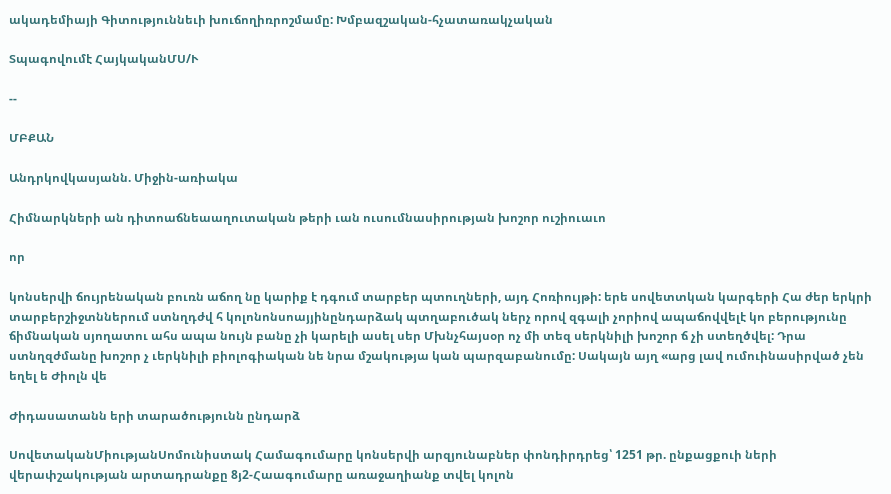ակադեմիայի Գիտություննեւի խուճողիռրոշմամը: Խմբազշական-հչատառակչական

Տպագովումէ ՀայկականՄՍ/Ւ

--

ՄԲՔԱՆ

Անդրկովկասյանն. Միջին-առիակա

Հիմնարկների ան դիտոաճնեաաղուտական թերի ւան ուսումնասիրության խոշոր ուշիուաւո

որ

կոնսերվի ճույրենական բուռն աճող նը կարիք է դգում տարբեր պտուղների, այդ Հոռիույթի: երե սովետտկան կարգերի Հա ժեր երկրի տարբերշիջտններում ստնղդժվ հ կոլոնոնսոայյինընդարձակ պտղաբուծակ ներչ որով զգալի չորիով ապաճովվելէ կո բերությունը ճիմնական սյողատու ահս ապա նույն բանը չի կարելի ասել սեր Մխնչհայսօր ոչ մի տեզ սերկնիլի խոշոր ճ չի ստեղծվել: Դրա ստնղզժմանը խոշոր չ ւերկնիլի բիոլոգիական նե նրա մշակությա կան պարզաբանումը: Սակայն այղ «արց լավ ումուինասիրված չեն եղել ե Ժիոլն վե

Ժիդասատանն երի տարածությունն ընդարձ

ՍովետականՄիությանՍոմունիստակ Համագումարը կոնսերվի արզյունաբներ փոնդիրդրեց՝ 1251 թր. ընքացքուի ների վերափշակության արտադրանքը 8յ2-Հաագումարը առաջաղիանք տվել կոլոն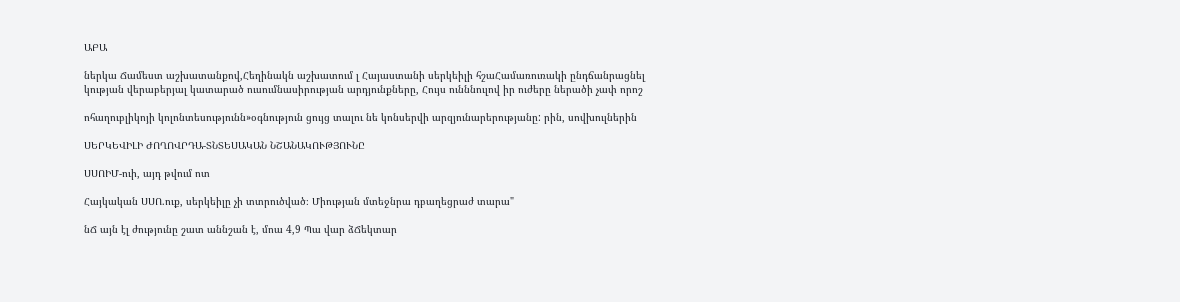ԱԲԱ

ներկա Ճամեստ աշխատանքով,Հեղինակն աշխատում լ Հայաստանի սերկեիլի հշաՀամառուռակի ընդճանրացնել կության վերաբերյալ կատարած ուսումնասիրության արդյունքները, Հույս ունննուլով իր ուժերը ներածի չափ որոշ

ոհաղուբլիկոյի կոլոնտեսությունն»օգնություն ցույց տալու նե կոնսերվի արզյունարերությանը: րին, սովխուլներին

ՍԵՐԿԵՎԻԼԻ ԺՈՂՈՎՐԴԱ-ՏՆՏԵՍԱԿԱՆ ՆՇԱՆԱԿՈՒԹՅՈՒՆԸ

ՍՍՈԻՄ-ուի, այդ թվում ոտ

Հայկական ՍՍՈ.ուք, սերկեիլը չի տտրուծված։ Միության մտեջնրա դբաղեցրաժ տարա"

նՃ այն էլ ժությունը շատ աննշան է, մոա 4,9 Պա վար ձՃեկտար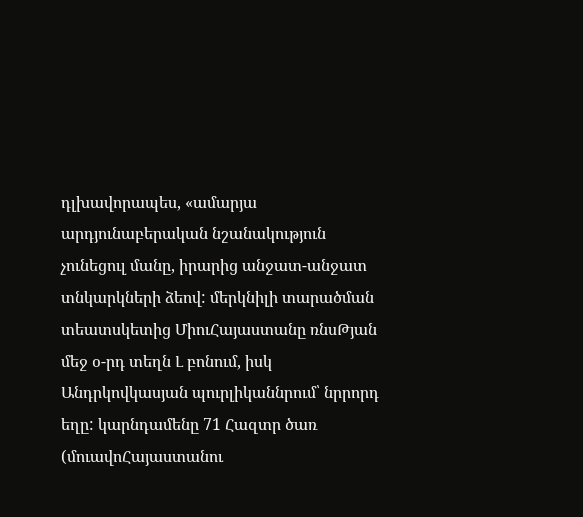դլխավորապես, «ամարյա արդյունաբերական նշանակություն չունեցուլ մանը, իրարից անջատ-անջատ տնկարկների ձեով: մերկնիլի տարածման տեատսկետից ՄիուՀայաստանը ռնսԹյան մեջ օ-րդ տեղն Լ բոնում, իսկ Անդրկովկասյան պուրլիկաննրում՝ նրրորդ եղը: կարնդամենը 71 Հազտր ծառ (մուավոՀայաստանու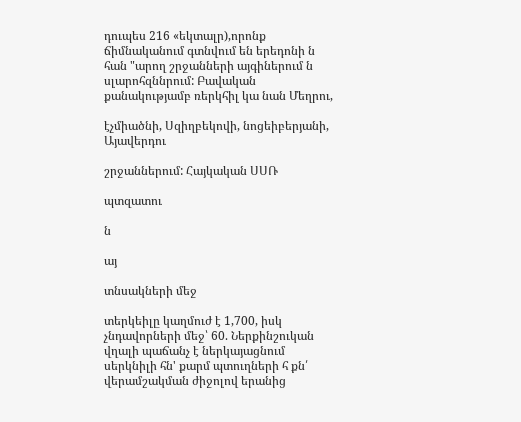դուպես 216 «եկտալր),որոնք ճիմնականում գտնվում են երեդոնի ն հան "արող շրջանների այգիներում ն սլարոհզննրում: Բավական քանակությամբ ռերկհիլ կա նան Մեղրու,

էչմիածնի, Սզիղբեկովի, նոցեիբերյանի, Այավերդու

շրջաններում: Հայկական ՍՍՌ

պտզատու

ն

այ

տնսակների մեջ

տերկեիլը կաղմուժ է 1,700, իսկ չնդավորների մեջ՝ 60. Ներքինշուկան վղալի պաճանչ է ներկայացնում սերկնիլի հն' քարմ պտուղների հ քն՛ վերամշակման ժիջոլով երանից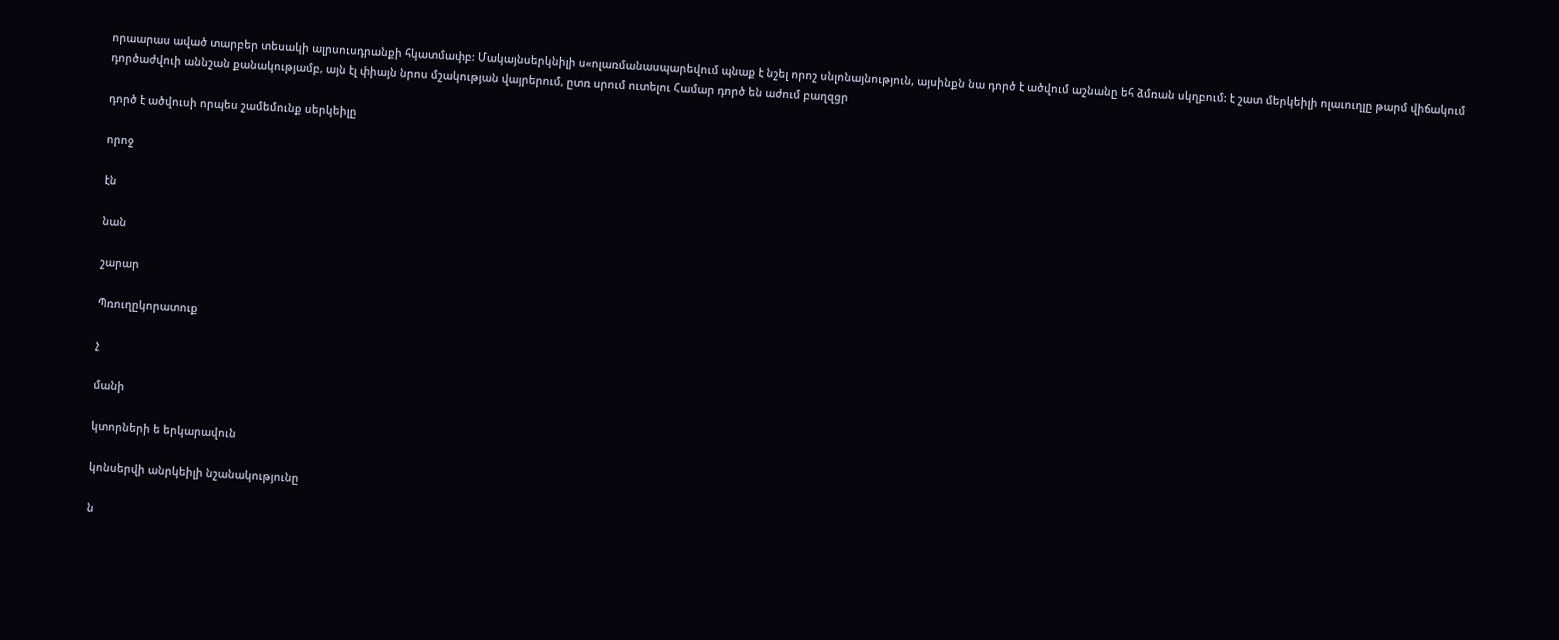որաարաս աված տարբեր տեսակի ալրսուսդրանքի հկատմափբ: Մակայնսերկնիլի ս«ոլառմանասպարեվում պնաք է նշել որոշ սնլոնայնություն, այսինքն նա դործ է ածվում աշնանը եհ ձմռան սկղբում: է շատ մերկեիլի ոլաւուղլը թարմ վիճակում դործաժվուի աննշան քանակությամբ, այն էլ փիայն նրոս մշակության վայրերում, ըտռ սրում ուտելու Համար դործ են աժում բաղզցր

դործ է ածվուսի որպես շամեմունք սերկեիլը

որոջ

էն

նան

շարար

Պռուղըկորատուք

չ

մանի

կտորների ե երկարավուն

կոնսերվի անրկեիլի նշանակությունը

ն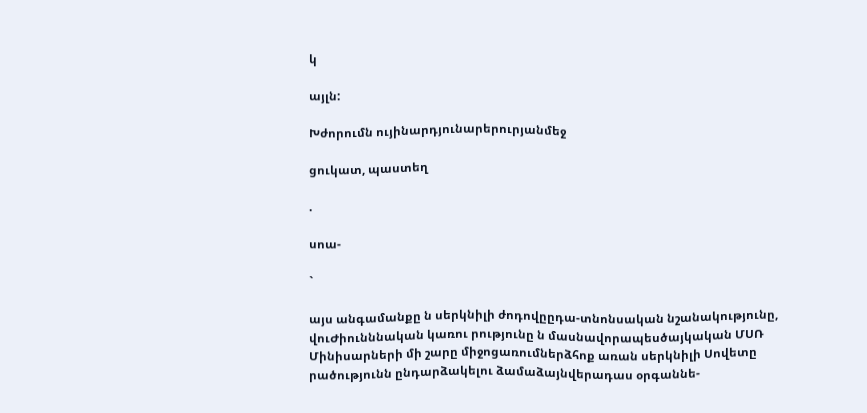կ

այլն:

Խժորումն ույինարդյունարերուրյանմեջ

ցուկատ, պաստեղ

.

սոա-

`

այս անգամանքը ն սերկնիլի ժոդովըըդա-տնոնսական նշանակությունը, վուԺիունննական կառու րությունը ն մասնավորապեսծայկական ՄՍՌ Մինիսարների մի շարը միջոցառումներձհոք առան սերկնիլի Սովետը րածությունն ընդարձակելու ձամաձայնվերադաս օրգաննե-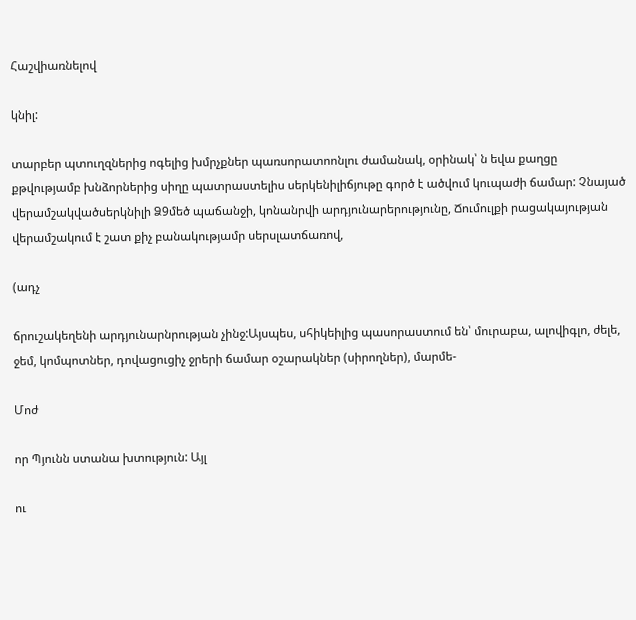Հաշվիառնելով

կնիլ:

տարբեր պտուղզներից ոգելից խմրչքներ պառսորատոոնլու ժամանակ, օրինակ՝ ն եվա քաղցը քթվությամբ խնձորներից սիղը պատրաստելիս սերկենիլիճյութը գործ է ածվում կուպաժի ճամար: Չնայած վերամշակվածսերկնիլի Ձ9մեծ պաճանջի, կոնանրվի արդյունարերությունը, Ճումուլքի րացակայության վերամշակում է շատ քիչ բանակությամր սերսլատճառով,

(ադչ

ճրուշակեղենի արդյունարնրության չինջ:Այսպես, սհիկեիլից պասորաստում են՝ մուրաբա, ալովիգլո, ժելե, ջեմ, կոմպոտներ, դովացուցիչ ջրերի ճամար օշարակներ (սիրողներ), մարմե-

Մոժ

որ Պյունն ստանա խտություն: Այլ

ու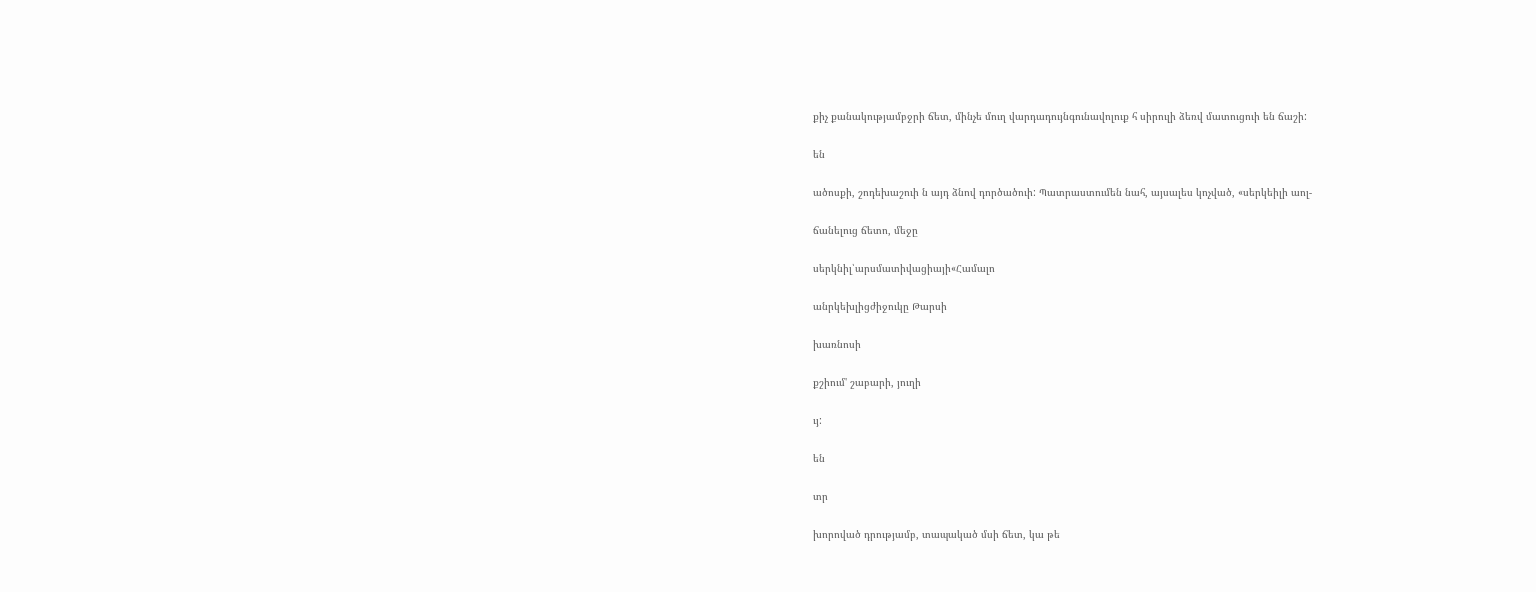քիչ քանակությամբջրի ճետ, մինչե մուղ վարդադույնգունավոլուք հ սիրուլի ձեռվ մատուցուի են ճաշի:

են

ածոսքի, շոդեխաշուի ն այդ ձնով դործածուի: Պատրաստումեն նահ, այսալես կոչված, «սերկեիլի աոլ-

ճանելուց ճետո, մեջը

սերկնիլ՝արսմատիվացիայի«Համալո

անրկեխլիցժիջուկը Թարսի

խառնոսի

քշիում' շաբարի, յուղի

ւյ:

են

տր

խորոված դրությամբ, տապակած մսի ճետ, կա թե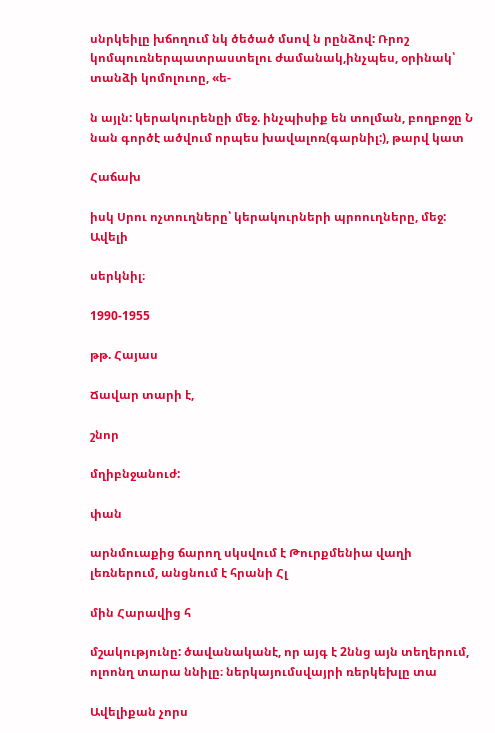սնրկեիլը խճողում նկ ծեծած մսով ն րընձով: Ռրոշ կոմպուռներպատրաստելու ժամանակ,ինչպես, օրինակ՝ տանձի կոմոլուոը, «ե-

ն այլն: կերակուրենըի մեջ. ինչպիսիք են տոլման, բողբոջը Ն նան գործէ ածվում որպես խավալոռ(գարնիլ:), թարվ կատ

Հաճախ

իսկ Սրու ոչտուղները՝ կերակուրների պրոուղները, մեջ: Ավելի

սերկնիլ։

1990-1955

թթ. Հայաս

Ճավար տարի է,

շնոր

մղիբնջանուժ:

փան

արնմուաքից ճարող սկսվում է Թուրքմենիա վաղի լեռներում, անցնում է հրանի Հլ

մին Հարավից հ

մշակությունը: ծավանականէ, որ այգ է 2ննց այն տեղերում, ոլոոնղ տարա ննիլը։ ներկայումսվայրի ռերկեխլը տա

Ավելիքան չորս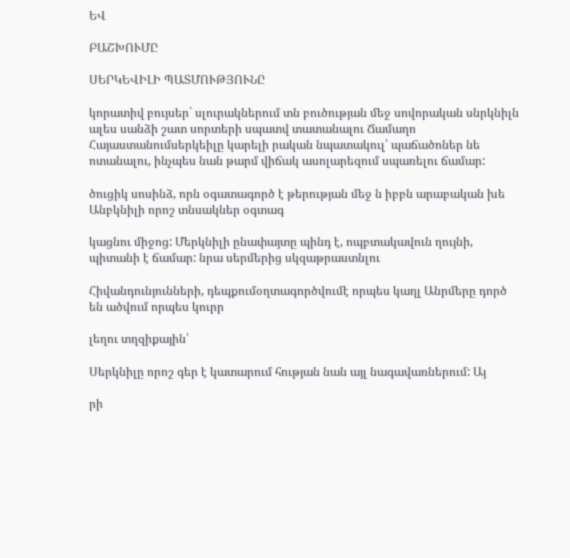ԵՎ

ԲԱՇԽՈՒՄԸ

ՍԵՐԿԵՎԻԼԻ ՊԱՏՄՈՒԹՅՈՒՆԸ

կորատիվ բույսեր` սլուրակներում տն բուծության մեջ սովորական սնրկնիլն ալես սանձի շատ սորտերի սպատվ տատանալու Ճամաղո Հայաստանումսերկեիլը կարելի րական նպատակուլ՝ պաճածոներ նե ոտանալու, ինչպես նան թարմ վիճակ ասոլարեզում սպառելու ճամար:

ծուցիկ սոսինձ, որն օգատագործ է թերության մեջ ն իբբն արաբական խե Անբկնիլի որոշ տնսակներ օգտագ

կացնու միջոց: Մերկնիլի ընափայտը պինդ է, ոպբտակավուն ղույնի, պիտանի է ճամար: նրա սերմերից սկզաթրաստնլու

Հիվանդունյունների, դեպքումօղտագործվումէ որպես կաղլ Անրմերը դործ են ածվում որպես կուրր

լեղու տղզիքային՝

Սերկնիլը որոշ գեր է կատարում հության նան այլ նագավառներում: Այ

րի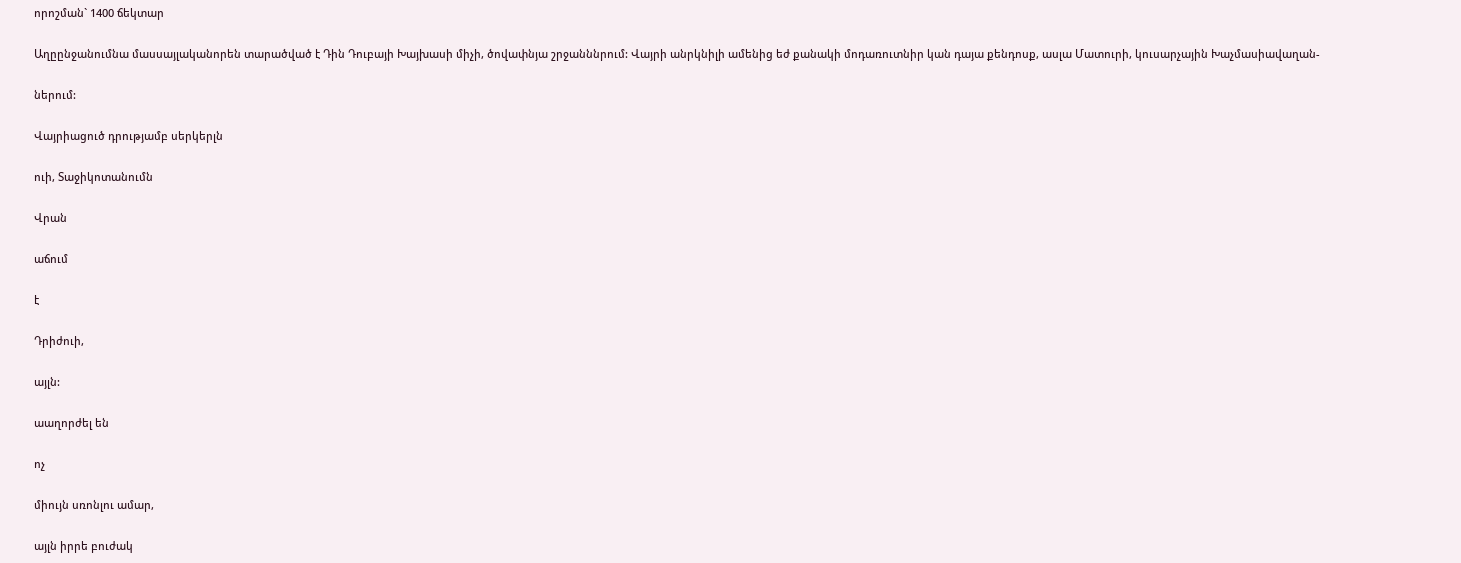որոշման` 1400 ճեկտար

Աղըընջանումնա մասսայլականորեն տարածված է Դին Դուբայի Խայխասի միչի, ծովափնյա շրջանննրում: Վայրի անրկնիլի ամենից եժ քանակի մոդառուտնիր կան դայա քենդոսք, ասլա Մատուրի, կուսարչային Խաչմասիավաղան-

ներում:

Վայրիացուծ դրությամբ սերկերլն

ուի, Տաջիկոտանումն

Վրան

աճում

է

Դրիժուի,

այլն:

աաղորժել են

ոչ

միույն սռոնլու ամար,

այլն իրրե բուժակ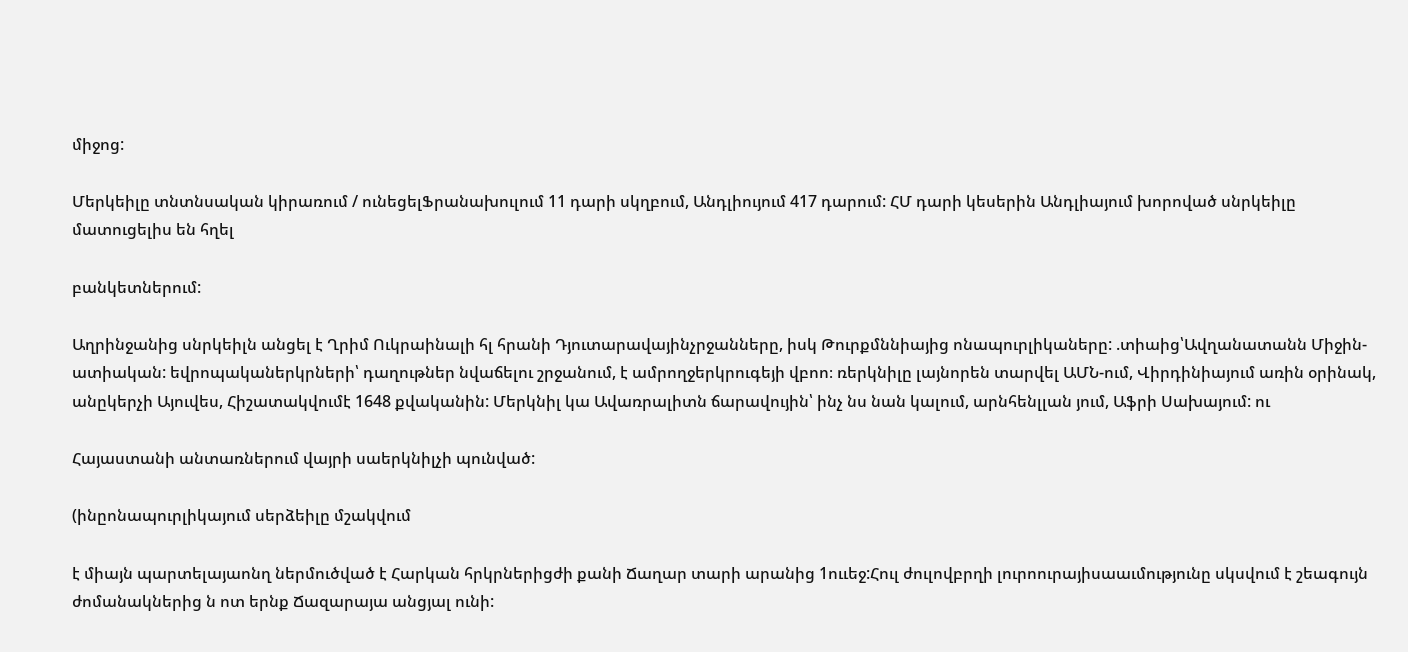միջոց:

Մերկեիլը տնտնսական կիրառում / ունեցելՖրանախուլում 11 դարի սկղբում, Անդլիույում 417 դարում: ՀՄ դարի կեսերին Անդլիայում խորոված սնրկեիլը մատուցելիս են հղել

բանկետներում:

Աղրինջանից սնրկեիլն անցել է Ղրիմ Ուկրաինալի հլ հրանի Դյուտարավայինչրջանները, իսկ Թուրքմննիայից ոնապուրլիկաները: .տիաից՝Ավղանատանն Միջին-ատիական: եվրոպականերկրների՝ դաղութներ նվաճելու շրջանում, է ամրողջերկրուգեյի վբոո։ ռերկնիլը լայնորեն տարվել ԱՄՆ-ում, Վիրդինիայում առին օրինակ, անըկերչի Այուվես, Հիշատակվումէ 1648 քվականին: Մերկնիլ կա Ավառրալիտն ճարավույին՝ ինչ նս նան կալում, արնհենլլան յում, Աֆրի Սախայում: ու

Հայաստանի անտառներում վայրի սաերկնիլչի պունված:

(ինըոնապուրլիկայում սերձեիլը մշակվում

է միայն պարտելայաոնղ ներմուծված է Հարկան հրկրներիցժի քանի Ճաղար տարի արանից 1ոււեջ:Հուլ ժուլովբրղի լուրոուրայիսաաւմությունը սկսվում է շեագույն ժոմանակներից ն ոտ երնք Ճազարայա անցյալ ունի: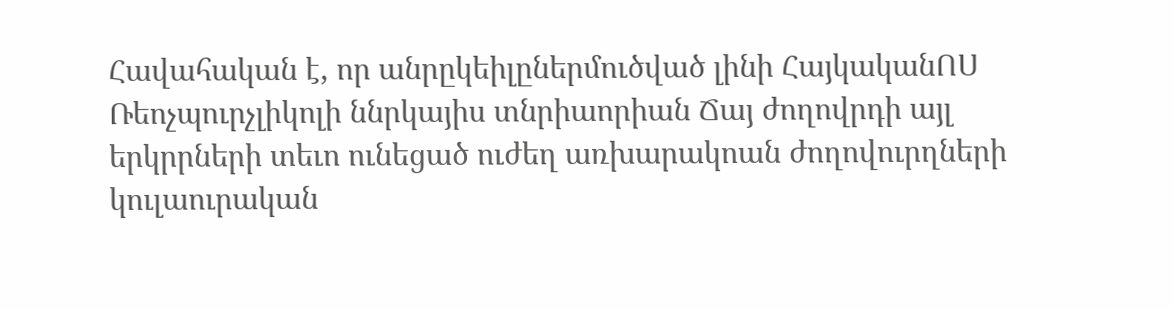Հավահական է, որ անրըկեիլըներմուծված լինի ՀայկականՈՍ Ռեոչպուրչլիկոլի ննրկայիս տնրիաորիան Ճայ ժողովրդի այլ երկրրների տեւո ունեցած ուժեղ առխարակոան ժողովուրղների կուլաուրական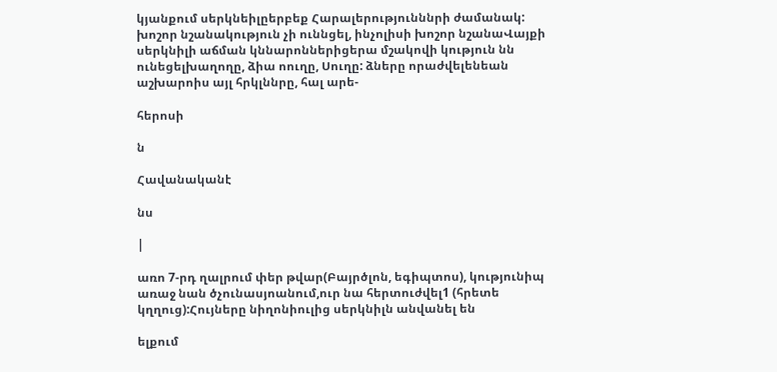կյանքում սերկնեիլըերբեք Հարալերությունննրի ժամանակ: խոշոր նշանակություն չի ուննցել, ինչոլիսի խոշոր նշանաՎայքի սերկնիլի աճման կննարոններիցերա մշակովի կություն նն ունեցելխաղողը, ձիա ոուղը, Սուղը: ձները որաժվելենեան աշխարոիս այլ հրկլննրը, հալ արե-

հերոսի

ն

Հավանականէ

նս

|

առո 7-րդ ղալրում փեր թվար(Բայրծլոն, եգիպտոս), կությունիպ առաջ նան ծչունասյոանում,ուր նա հերտուժվել1 (հրետե կղղուց):Հույները նիղոնիուլից սերկնիլն անվանել են

ելքում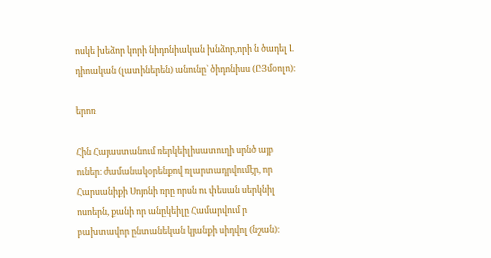ոսկե խեձոր կորի նիդոնիական խնձոր,որի ն ծադել Լ դիոական (լատիներեն) անունը` ծիդոնիսս (ԸՅմօոլո)։

երոռ

Հին Հայաստանում ռերկեիլիսատուղի սրնծ այբ ուներ։ ժամանակօրենքով ռլարտադրվումէր, որ Հարսանիքի Սոյոնի ռրը որսն ու փեսան սերկնիլ ոսոերն, քանի որ անըկեիլը Համարվում ր բախտավոր ընտանեկան կյանքի սիդվոլ (նշան)։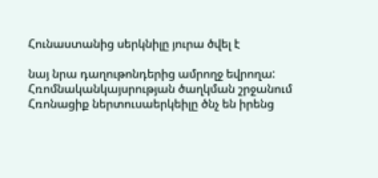Հունաստանից սերկնիլը յուրա ծվել է

նայ նրա դաղութոնդերից ամրողջ եվրողա: Հռոմնականկայսրության ծաղկման շրջանում Հռոնացիք ներտուսաերկեիլը ծնչ են իրենց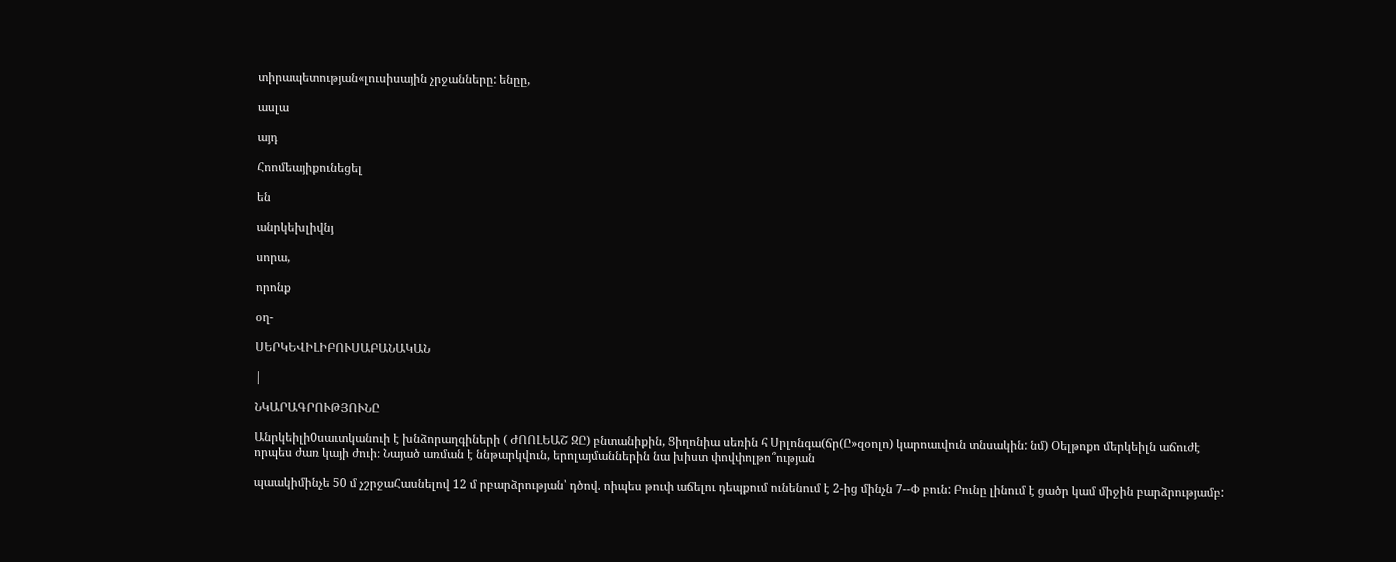տիրապետության«լուսիսային չրջանները: ենըը,

ասլա

այդ

Հոոմեայիքունեցել

են

անրկեխլիվնյ

սորա,

որոնք

օղ-

ՍԵՐԿԵՎԻԼԻԲՈՒՍԱԲԱՆԱԿԱՆ

|

ՆԿԱՐԱԳՐՈՒԹՅՈՒՆԸ

Անրկեիլի0սաւտկանուի է խնձորաղգիների ( ԺՈՈԼԵԱՇ ԶԸ) բնտանիքին, Ցիղոնիա սեռին հ Սրլոնգա(ճր(Ը»զօոլո) կարոաւվուն տնսակին: նմ) Օելթոքո մերկեիլն աճուժէ որպես ժառ կայի ժուի։ Նայած առման է ննթարկվուն, երոլայմաններին նա խիստ փովփոլթո՞ության

պաակիմինչե 50 մ չշրջաՀասնելով 12 մ րբարձրության՝ դծով. ոիպես թուփ աճելու դեպքում ունենում է 2-ից մինչն 7--Փ բուն: Բունը լինում է ցածր կամ միջին բարձրությամբ: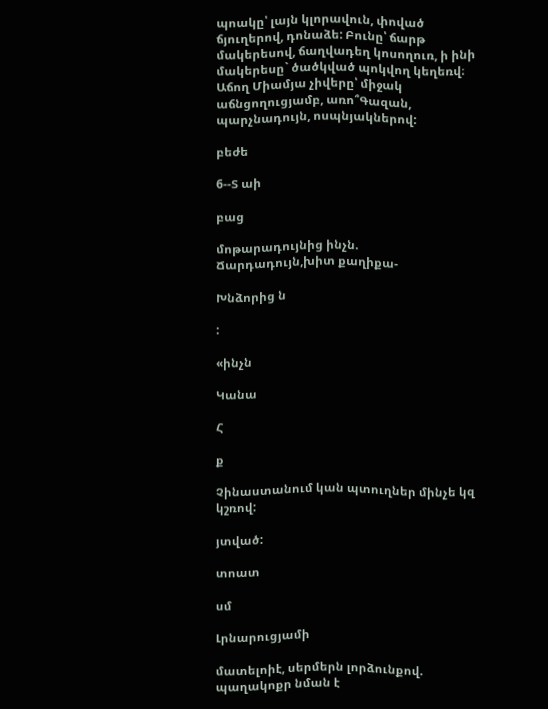պոակը՝ լայն կլորավուն, փոված ճյուղերով, դոնաձե: Բունը՝ ճարթ մակերեսով, ճաղվադեղ կոսողուռ, ի ինի մակերեսը` ծածկված պոկվող կեղեռվ։ Աճող Միամյա չիվերը՝ միջակ աճնցողուցյամբ, առո՞Գազան, պարչնադույն, ոսպնյակներով:

բեժե

6--Տ աի

բաց

մոթարադույնից ինչն. Ճարդադույն,խիտ քաղիքա-

Խնձորից ն

:

«ինչն

Կանա

Հ

ք

Չինաստանում կան պտուղներ մինչե կզ կշռով:

յտված:

տոատ

սմ

Լրնարուցյամի

մատելոիէ, սերմերն լորձունքով. պաղակոքր նման է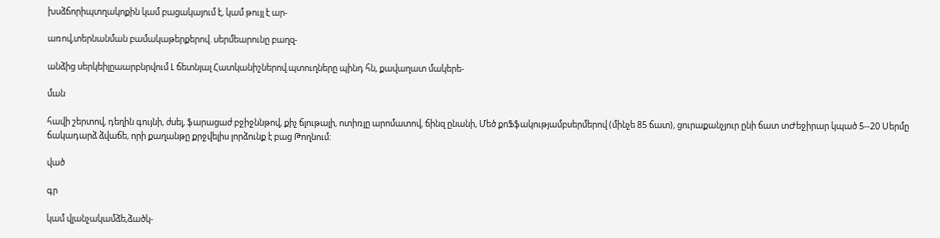խսձճորիպտղակոքին կամ բացակայում է, կամ թույլ է ար-

առով,տերնանման բամակաթերքերով. սերմեարունը բաղզ-

անձից սերկեիլըաարբնրվում Լ ճետնյալ Հատկանիշներով.պտուղները պինդ հն, քավաղատ մակերե-

ման

հավի շերտով, դեղին գույնի, ժսել, ֆարացաժ բջիջննթով, քիչ ճլութալի, ոտիռլը արոմատով, ճինզ ընանի, Մեծ քոՖֆակությամբսերմերով (մինչե 85 ճատ), ցուրաքանչյուր ընի ճատ տԺեջիրար կպած 5--20 Սերմը ճակադարձ ձվաճե, որի քաղանթը քրջվելիս լորձունք է բաց Թողնում:

ված

գր

կամ վլանչակամձե,ձածկ-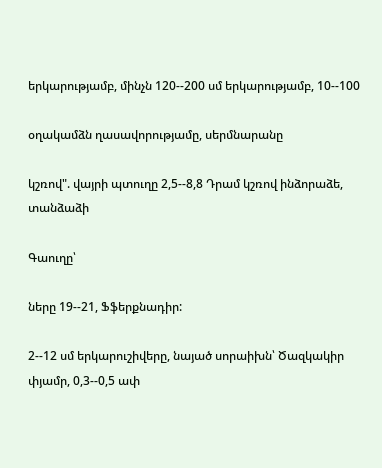երկարությամբ, մինչն 120--200 սմ երկարությամբ, 10--100

օղակամձն ղասավորությամը, սերմնարանը

կշռով". վայրի պտուղը 2,5--8,8 Դրամ կշռով ինձորաձե, տանձաձի

Գաուղը՝

ները 19--21, Ֆֆերքնադիր:

2--12 սմ երկարուշիվերը, նայած սորաիխն՝ Ծազկակիր փյամր, 0,3--0,5 ափ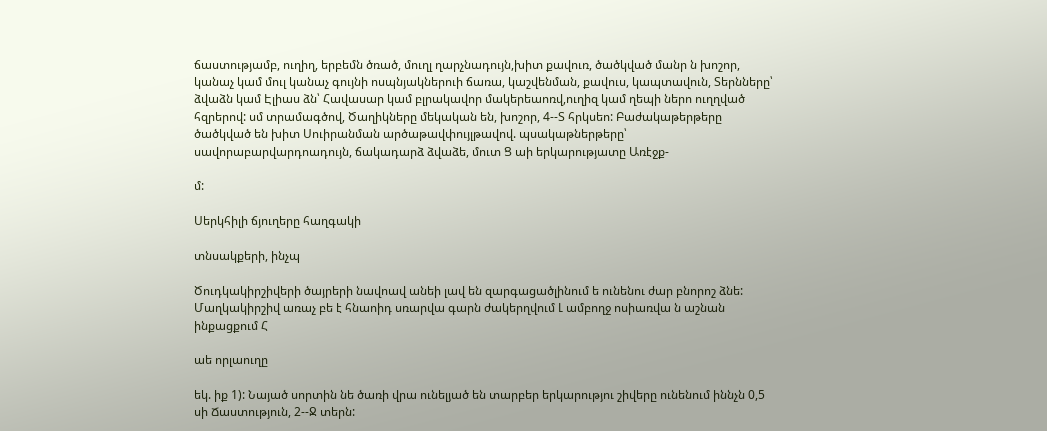ճաստությամբ, ուղիղ, երբեմն ծռած, մուղլ ղարչնադույն,խիտ քավուռ, ծածկված մանր ն խոշոր, կանաչ կամ մուլ կանաչ գույնի ոսպնյակներուի ճառա, կաշվենման, քավուս, կապտավուն, Տերնները՝ ձվաձն կամ Էլիաս ձն՝ Հավասար կամ բլրակավոր մակերեաոռվ,ուղիզ կամ ղեպի ներո ուղղված հզրերով: սմ տրամագծով, Ծաղիկները մեկական են, խոշոր, 4--Տ հրկսեո: Բաժակաթերթերը ծածկված են խիտ Սուիրանման արծաթավփույլթավով. պսակաթներթերը՝ սավորաբարվարդոադույն, ճակադարձ ձվաձե, մուտ Ց աի երկարությատը Առէջք-

մ:

Սերկհիլի ճյուղերը հաղգակի

տնսակքերի, ինչպ

Ծուդկակիրշիվերի ծայրերի նավոավ անեի լավ են զարգացածլինում ե ունենու ժար բնորոշ ձնե: Մաղկակիրշիվ առաչ բե է հնաոիդ սռարվա գարն ժակերղվում Լ ամբողջ ոսիառվա ն աշնան ինքացքում Հ

աե որլաուղը

եկ. իք 1): Նայած սորտին նե ծառի վրա ունելյած են տարբեր երկարությու շիվերը ունենում իննչն 0,5 սի Ճաստություն, 2--Ջ տերն: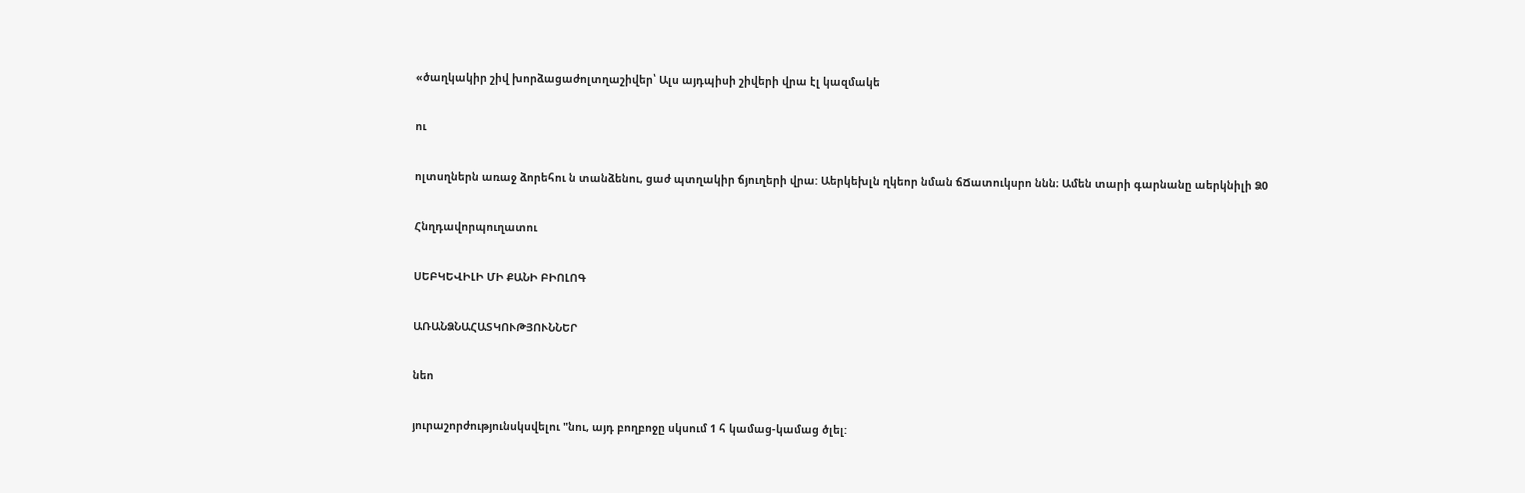«ծաղկակիր շիվ խորձացաժոլտղաշիվեր՝ Ալս այդպիսի շիվերի վրա էլ կազմակե

ու

ոլտսղներն առաջ ձորեհու ն տանձենու, ցաժ պտղակիր ճյուղերի վրա: Աերկեխլն ղկեոր նման ճՃատուկսրո ննն։ Ամեն տարի գարնանը աերկնիլի Ձ0

Հնղդավորպուղատու

ՍԵԲԿԵՎԻԼԻ ՄԻ ՔԱՆԻ ԲԻՈԼՈԳ

ԱՌԱՆՁՆԱՀԱՏԿՈՒԹՅՈՒՆՆԵՐ

նեո

յուրաշորժությունսկսվելու "նու, այդ բողբոջը սկսում 1 հ կամաց-կամաց ծլել: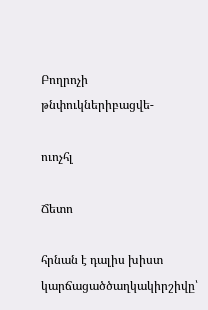Բողրոչի թնփուկներիբացվե-

ուոչհլ

Ճետո

հրնան է դալիս խիստ կարճացածծաղկակիրշիվը՝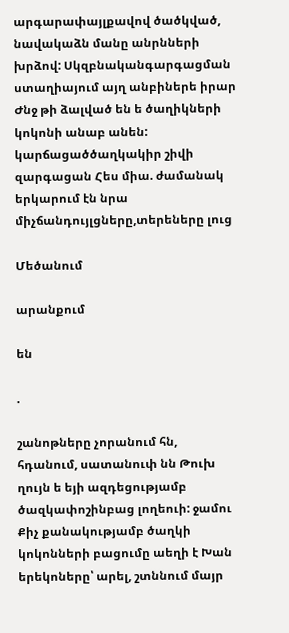արգարափայլքավով ծածկված, նավակաձն մանը անրնների խրձով: Սկզբնականգարգացման ստաղիայում այղ անբիներե իրար Ժնջ թի ձալված են ե ծաղիկների կոկոնի անաբ անեն: կարճացածծաղկակիր շիվի զարգացան Հես միա. ժամանակ երկարում էն նրա միչճանդույլցները,տերեները լուց

Մեծանում

արանքում

են

.

շանոթները չորանում հն, հդանում, սատանուփ նն Թուխ ղույն ե եյի ազդեցությամբ ծազկափոշինբաց լողեուի: ջամու Քիչ քանակությամբ ծաղկի կոկոնների բացումը աեղի է Խան երեկոները՝ արել, շտննում մայր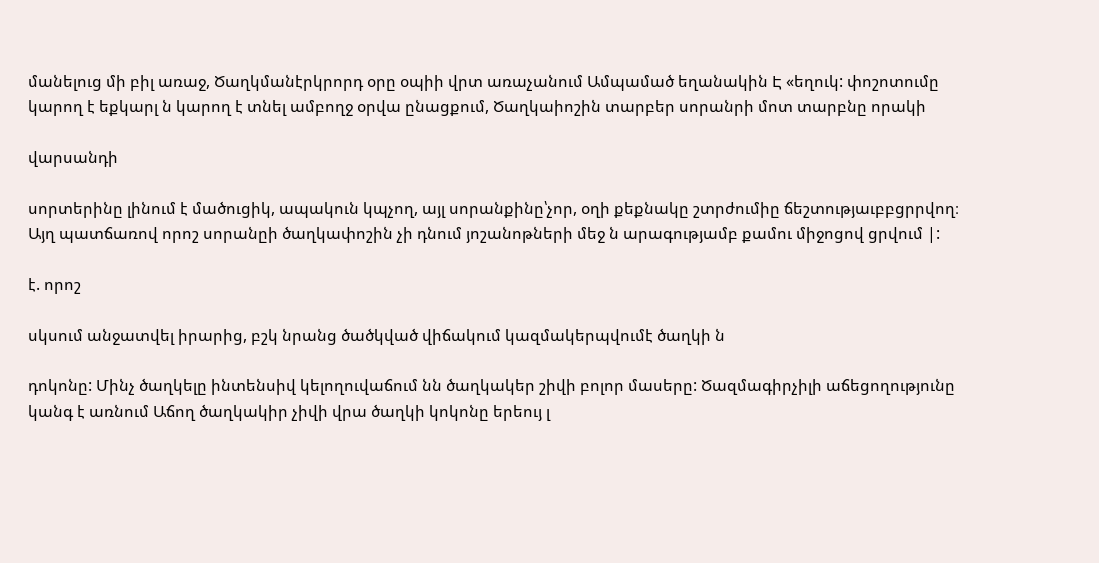մանելուց մի բիլ առաջ, Ծաղկմանէրկրորդ օրը օպիի վրտ առաչանում Ամպամած եղանակին Է «եղուկ: փոշոտումը կարող է եքկարլ ն կարող է տնել ամբողջ օրվա ընացքում, Ծաղկաիոշին տարբեր սորանրի մոտ տարբնը որակի

վարսանդի

սորտերինը լինում է մածուցիկ, ապակուն կպչող, այլ սորանքինը՝չոր, օղի քեքնակը շտրժումիը ճեշտությաւբբցրրվող։ Այղ պատճառով որոշ սորանըի ծաղկափոշին չի դնում յոշանոթների մեջ ն արագությամբ քամու միջոցով ցրվում |:

է. որոշ

սկսում անջատվել իրարից, բշկ նրանց ծածկված վիճակում կազմակերպվումէ ծաղկի ն

դոկոնը: Մինչ ծաղկելը ինտենսիվ կելողուվաճում նն ծաղկակեր շիվի բոլոր մասերը: Ծազմագիրչիլի աճեցողությունը կանգ է առնում Աճող ծաղկակիր չիվի վրա ծաղկի կոկոնը երեույ լ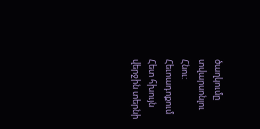ծաղկումը տվարսոնլու Հնու: Հեւոադոքում Հետ հխույն վերջին տերնի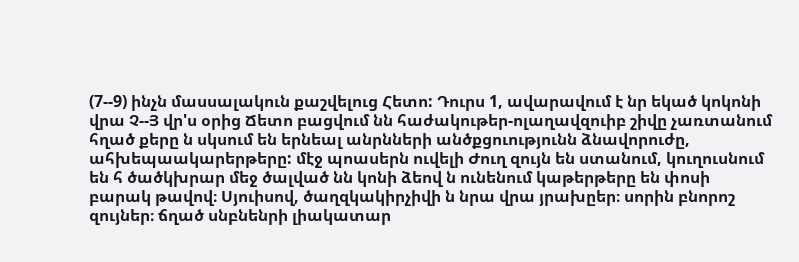(7--9) ինչն մասսալակուն քաշվելուց Հետո: Դուրս 1, ավարավում է նր եկած կոկոնի վրա Չ--Յ վր'ս օրից Ճետո բացվում նն հաժակութեր-ոլաղավզուիբ շիվը չառտանում հղած քերը ն սկսում են երնեալ անրնների անծքցուությունն ձնավորուժը, ահխեպաակարերթերը: մէջ պոասերն ուվելի Ժուղ զույն են ստանում, կուղուսնում են հ ծածկխրար մեջ ծալված նն կոնի ձեով ն ունենում կաթերթերը են փոսի բարակ թավով։ Սյուիսով, ծաղզկակիրչիվի ն նրա վրա յրախըեր։ սորին բնորոշ զույներ։ ճղած սնբնենրի լիակատար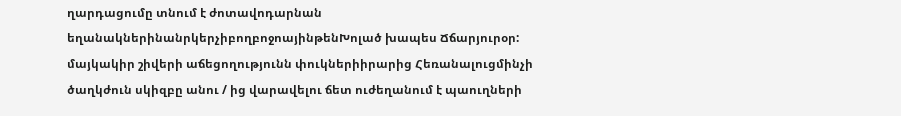ղարդացումը տնում է ժոտավոդարնան եղանակներինանրկերչիբողբոջոայինթենԽոլած խապես Ճճարյուրօր: մայկակիր շիվերի աճեցողությունն փուկներիիրարից Հեռանալուցմինչի ծաղկժուն սկիզբը անու / ից վարավելու ճետ ուժեղանում է պաուղների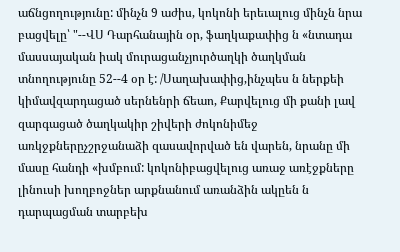աճնցողությունը: մինչն 9 աժիս, կոկոնի երեւալուց մինչն նրա բացվելը՝ "--ՎՍ Դարհանային օր, ֆաղկաքափից ն «նտադա մասսայական իակ մուրացանչյուրծաղկի ծաղկման տնողությունը 52--4 օր է: /Սաղախափից,ինչպես ն ներքեի կիմավզարդացած սերնենրի ճեաո, Քարվելուց մի քանի լավ զարգացած ծաղկակիր շիվերի ժոկոնիմեջ առկջքներըչշրջանաձի զասավորված են վարեն, նրանը մի մասը հանդի «խմբում: կոկոնիբացվելուց առաջ առէջքները լինուսի խողբոջներ արքնանում առանձին ակըեն ն դարպացման տարբեխ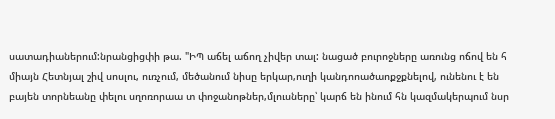սատադիաներում:նրանցիցփի թա. "ԻՊ աճել աճող չիվեր տալ: նացած բուրոջները առունց ոճով են հ միայն Հետնյալ շիվ սոսլու, ուռչում, մեծանում նիսը երկար,ուղի կանդոոածաոքջքնելով, ունենու է են բայեն տորնեանը փելու սղոռորաա տ փոջանոթներ,մլուսները՝ կարճ են ինում հն կազմակերպում նսր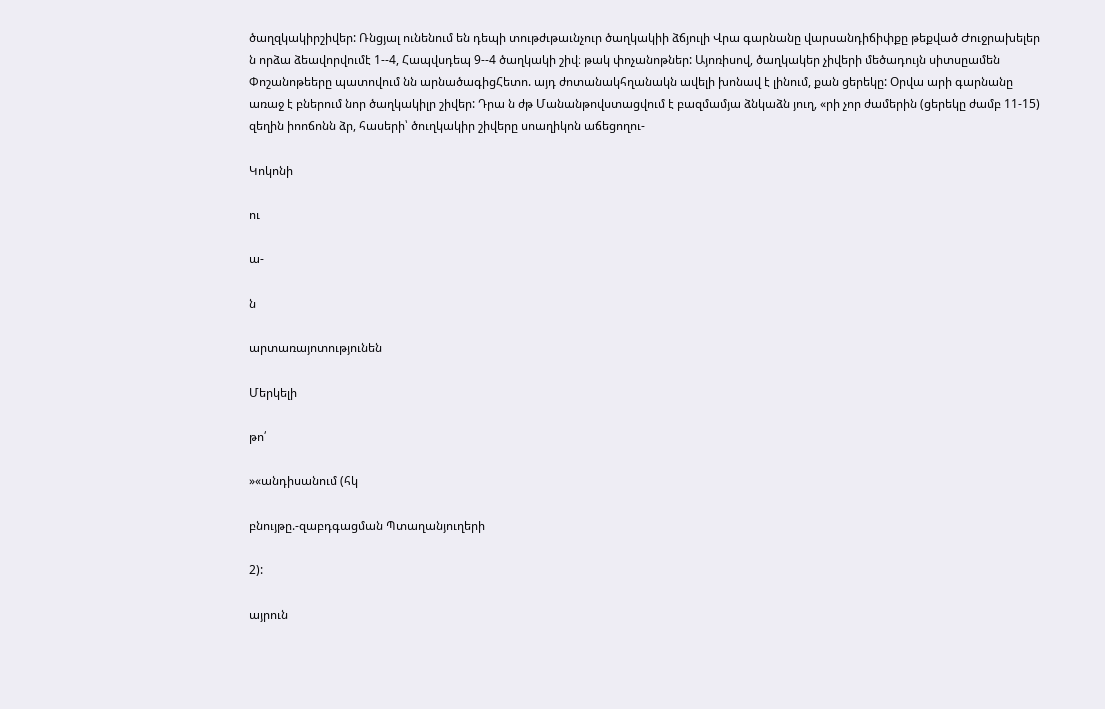ծաղզկակիրշիվեր: Ռնցյալ ունենում են դեպի տութժւթաւնչուր ծաղկակիի ձճյուլի Վրա գարնանը վարսանդիճիփքը թեքված Ժուջրախելեր ն որձա ձեավորվումէ 1--4, Հապվսդեպ 9--4 ծաղկակի շիվ։ թակ փոչանոթներ: Այոռիսով, ծաղկակեր չիվերի մեծադույն սիտսըամեն Փոշանոթեերը պատովում նն արնածագիցՀետո. այդ ժոտանակհղանակն ավելի խոնավ է լինում, քան ցերեկը: Օրվա արի գարնանը առաջ է բներում նոր ծաղկակիլր շիվեր: Դրա ն ժթ Մանանթովստացվում է բազմամյա ձնկաձն յուղ, «րի չոր ժամերին (ցերեկը ժամբ 11-15) զեղին իոոճոնն ձր, հասերի՝ ծուղկակիր շիվերը սոաղիկոն աճեցողու-

Կոկոնի

ու

ա-

ն

արտառայոտությունեն

Մերկելի

թո՛

»«անդիսանում (հկ

բնույթը.-զաբդգացման Պտաղանյուղերի

2):

այրուն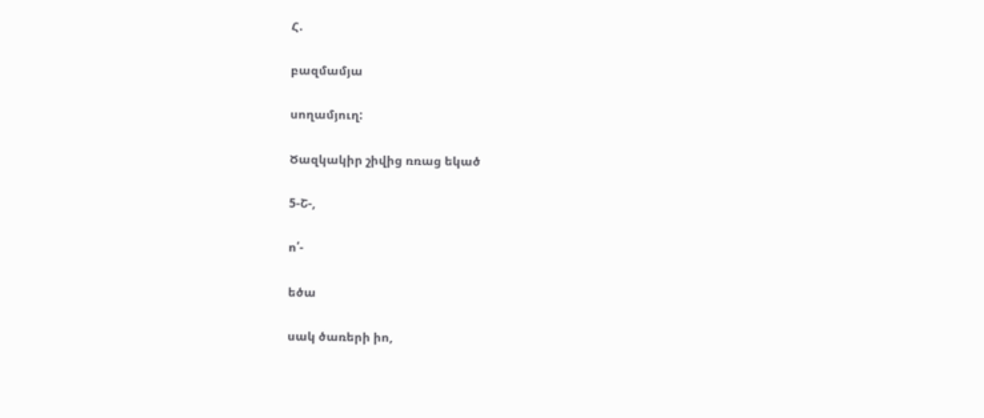Հ.

բազմամյա

սողամյուղ:

Ծազկակիր շիվից ռռաց եկած

5-Շ-,

ո՛-

եծա

սակ ծառերի իո,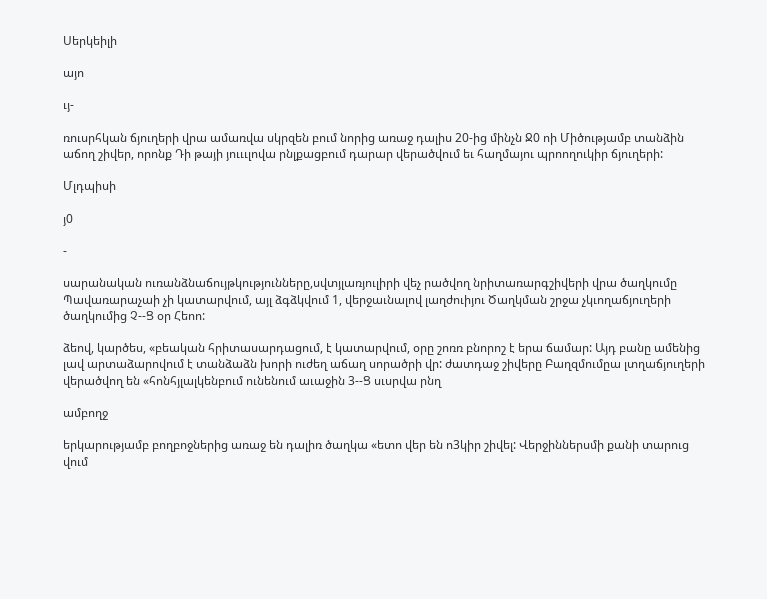Սերկեիլի

այո

ւյ-

ռուսրհկան ճյուղերի վրա ամառվա սկրզեն բում նորից առաջ դալիս 20-ից մինչն Ջ0 ոի Միծությամբ տանձին աճող շիվեր, որոնք Դի թայի յուււլովա րնլքացբում դարար վերածվում եւ հաղմայու պրոողուկիր ճյուղերի:

Մլդպիսի

յ0

-

սարանական ուռանձնաճույթկությունները,սվտյլառյուլիրի վեչ րածվող նրիտառարգշիվերի վրա ծաղկումը Պավառարաչաի չի կատարվում, այլ ձգձկվում 1, վերջաւնալով լաղժուիյու Ծաղկման շրջա չկւողաճյուղերի ծաղկումից Չ--Ց օր Հեոո:

ձեով, կարծես, «բեական հրիտասարդացում, է կատարվում, օրը շոռռ բնորոշ է երա ճամար: Այդ բանը ամենից լավ արտաձարովում է տանձաձն խորի ուժեղ աճաղ սորածրի վր: ժատդաջ շիվերը Բաղզմումըա լտղաճյուղերի վերածվող են «հոնհյլալկենբում ունենում աւաջին 3--Ց սւսրվա րնղ

ամբողջ

երկարությամբ բողբոջներից առաջ են դալիռ ծաղկա «ետո վեր են ո3կիր շիվել: Վերջիններսմի քանի տարուց վում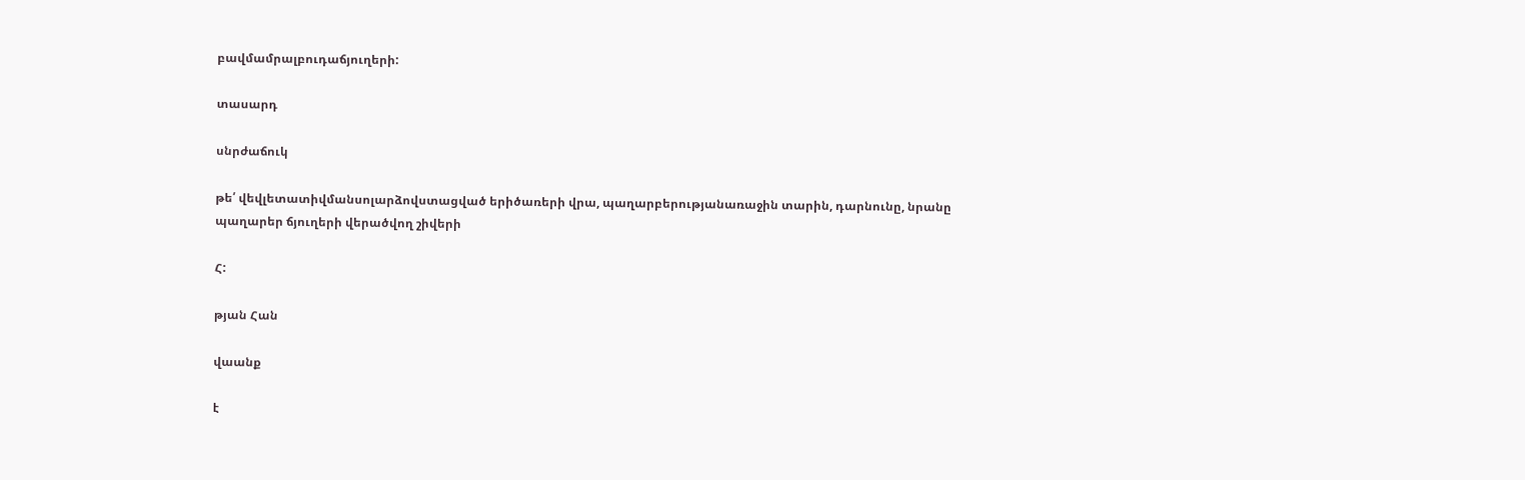բավմամրալբուդաճյուղերի:

տասարդ

սնրժաճուկ

թե՛ վեվլետատիվմանսոլարձովստացված երիծառերի վրա, պաղարբերությանառաջին տարին, դարնունը, նրանը պաղարեր ճյուղերի վերածվող շիվերի

Հ:

թյան Հան

վաանք

է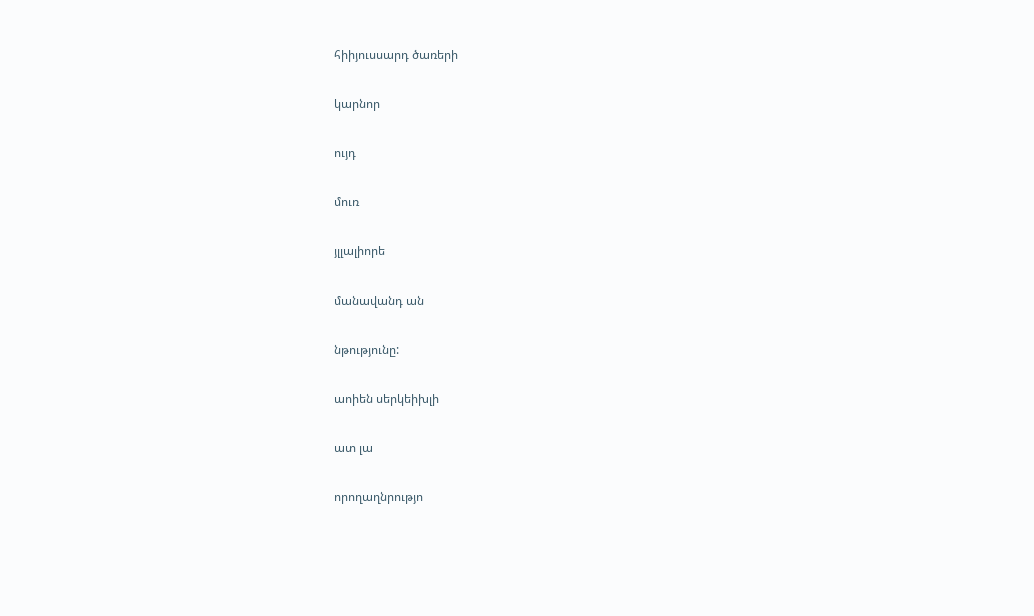հիիյուսսարդ ծառերի

կարնոր

ույդ

մուռ

յլլալիորե

մանավանդ ան

նթությունը:

աոիեն սերկեիխլի

ատ լա

որողաղնրությո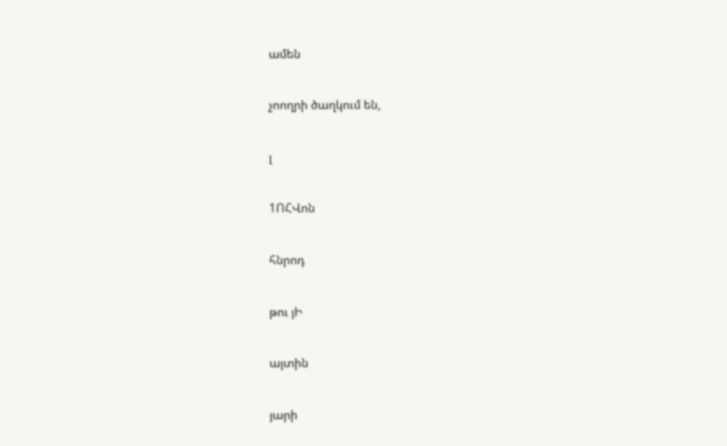ամեն

չոողրի ծաղկում են,

լ

1ՈՀՎոն

հնրոդ

թու յԻ

այտին

յարի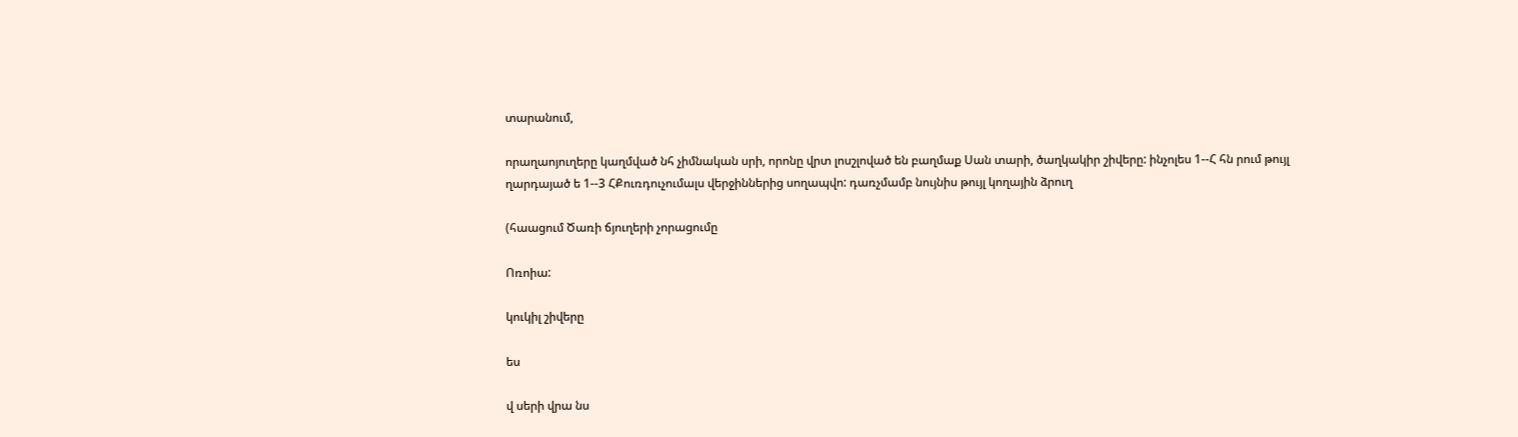տարանում,

որաղաոյուղերը կաղմված նհ չիմնական սրի, որոնը վրտ լոսշլոված են բաղմաք Սան տարի, ծաղկակիր շիվերը: ինչոլես 1--Հ հն րում թույլ ղարդայած ե 1--3 ՀՔուռդուչումալս վերջիններից սողապվո: դառչմամբ նույնիս թույլ կողային ձրուղ

(հաացում Ծառի ճյուղերի չորացումը

Ոռոիա:

կուկիլ շիվերը

ես

վ սերի վրա նս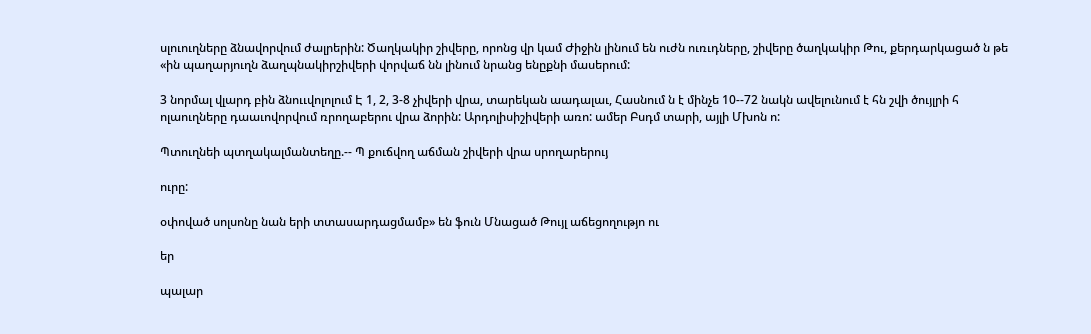սլուուղները ձնավորվում ժալրերին: Ծաղկակիր շիվերը, որոնց վր կամ Ժիջին լինում են ուժն ուռւդները, շիվերը ծաղկակիր Թու, քերդարկացած ն թե «ին պաղարյուղն ձաղպնակիրշիվերի վորվաճ նն լինում նրանց ենըքնի մասերում:

3 նորմալ վլարդ բին ձնոււվոլոլում Է 1, 2, 3-8 չիվերի վրա, տարեկան աադալաւ, Հասնում ն է մինչե 10--72 նակն ավելունում է հն շվի ծույլրի հ ոլաուղները դաաւովորվում ռրողաբերու վրա ձորին: Արդոլիսիշիվերի առո: ամեր Բսդմ տարի, այլի Մխոն ո:

Պտուղնեի պտղակալմանտեղը.-- Պ քուճվող աճման շիվերի վրա սրողարերույ

ուրը:

օփոված սոլսոնը նան երի տտասարդացմամբ» են ֆուն Մնացած Թույլ աճեցողությո ու

եր

պալար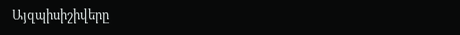Այզպիսիշիվերը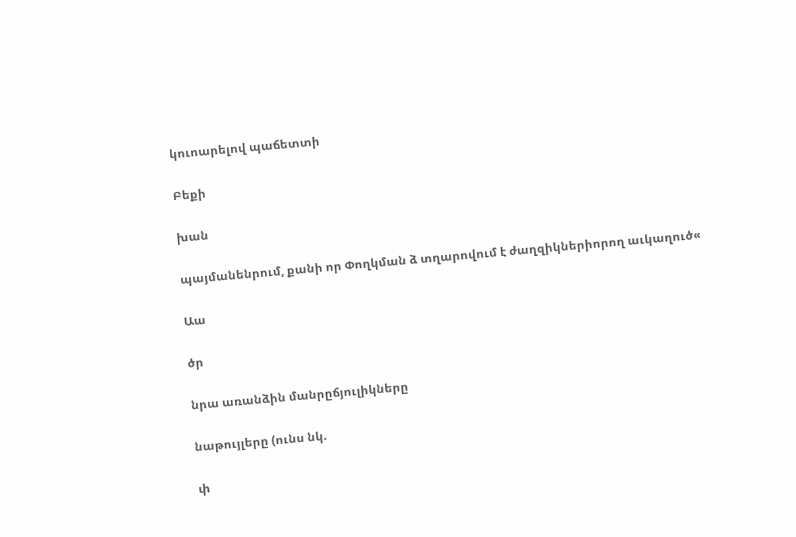կուոարելով պաճետտի

Բեքի

խան

պայմանենրում, քանի որ Փողկման ձ տղարովում է ժաղզիկներիորող աւկաղուծ«

Աա

ծր

նրա առանձին մանրըճյուլիկները

նաթույլերը (ունս նկ.

փ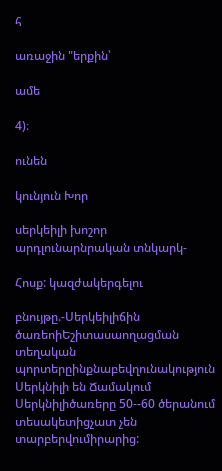հ

առաջին "երքին՝

ամե

4)։

ունեն

կունյուն Խոր

սերկեիլի խոշոր արդլունարնրական տնկարկ-

Հոսք: կազժակերգելու

բնույթը.-Սերկեիլիճին ծառեոիԵշիտասաողացման տեղական պորտերըինքնաբեվղունակություն Սերկնիլի են Ճամակում Սերկնիլիծառերը 50--60 ծերանում տեսակետիցչատ չեն տարբերվումիրարից: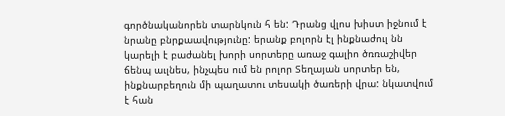գործնականորեն տարնկուն հ են: Դրանց վլոս խիստ իջնում է նրանը բնրքաավությունը: երանք բոլորն էլ ինքնաժուլ նն կարելի է բաժանել խորի սորտերը առաջ գալիո ծռռաշիվեր ճենպ աւլնես, ինչպես ում են րոլոր Տեղայան սորտեր են, ինքնարբեղուն մի պաղատու տեսակի ծառերի վրա: նկատվում է հան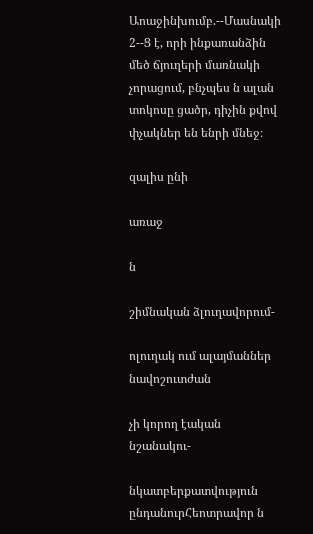Աոաջինխումբ.--Մասնակի 2--Ց է, որի ինքառանձին մեծ ճյուղերի մառնակի չորացում, բնչպես ն ալան տոկոսը ցածր, դիչին քվով փչակներ են ենրի մնեջ։

զալիս ընի

առաջ

ն

շիմնական ձլուղավորում-

ոլուղակ ում ալայմաններ նավոշուտժան

չի կորող էական նշանակու-

նկատբերքատվություն ընդանուրՀեոտրավոր ն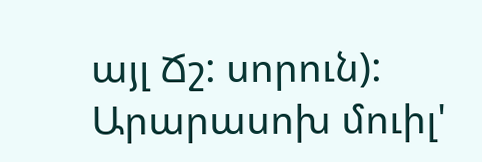այլ Ճշ: սորուն): Արարասոխ մուիլ'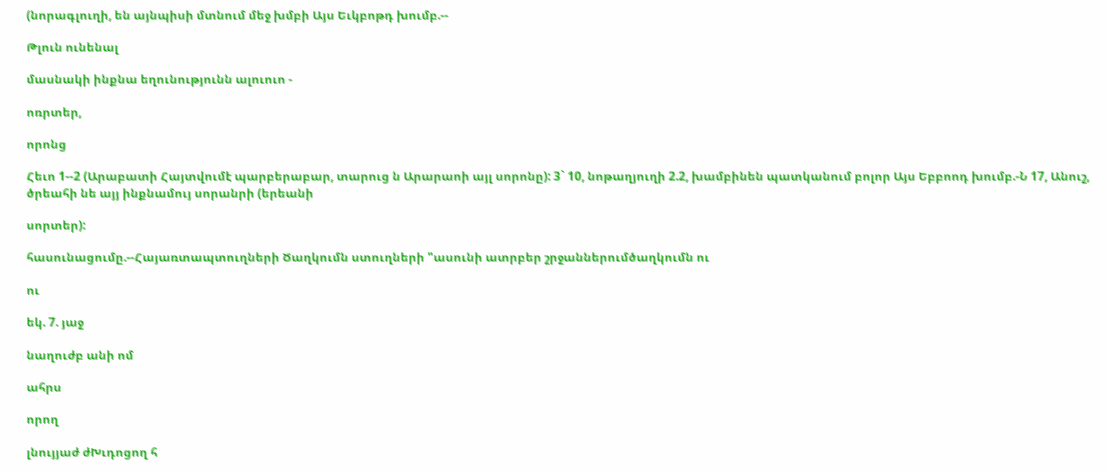(նորագլուղի, են այնպիսի մտնում մեջ խմբի Այս Եւկբոթդ խումբ.--

Թլուն ունենալ

մասնակի ինքնա եղունությունն ալուուո -

ոռրտեր,

որոնց

Հեւո 1--2 (Արաբատի Հայտվումէ պարբերաբար, տարուց ն Արարաոի այլ սորոնը): 3` 10, նոթաղյուղի 2.2, խամբինեն պատկանում բոլոր Այս Եբբոոդ խումբ.-Ն 17, Անուշ, ծրեահի նե այյ ինքնամույ սորանրի (երեանի

սորտեր):

հասունացումը.--Հայառտապտուղների Ծաղկումն ստուղների "ասունի ատրբեր շրջաններումծաղկումն ու

ու

եկ. 7. յաջ

նաղուժբ անի ոմ

ահրս

որող

լնույյաժ ժԽւդոցող հ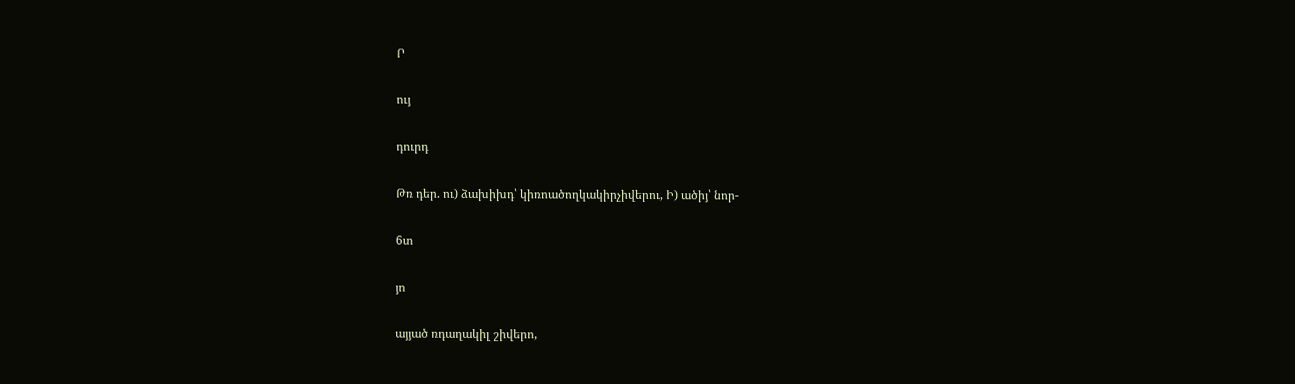Ր

ույ

դուրդ

Թռ դեր. ու) ձախիխդ՝ կիռոածողկակիրչիվերու, Ի) ածիյ՝ նոր-

6տ

յո

այյած ռդաղակիլ շիվերո,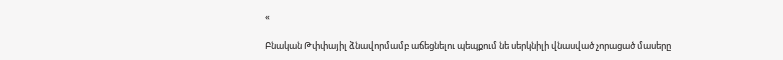«

Բնական Թփփայիլ ձնավորմամբ աճեցնելու պեպքում նե սերկնիլի վնասված չորացած մասերը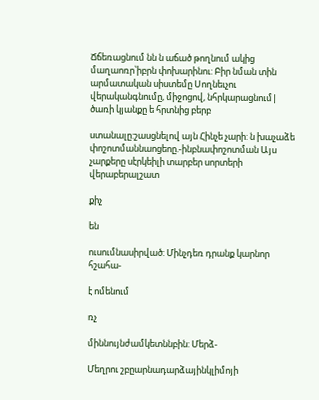Ճճեռացնում նն ն աճած թողնում ակից մաղաոռր՝իբրն փոխարինու: Բիր նման տին արմատական սիստեմը Սողնեւչու վերականգնումը, միջոցով, նհրկարացնում| ծառի կյանքը ե հրտնից բերբ

ստանալը:շասցնելով այն Հինչե չարի: ն խաչաձե փոշոտմաննաոցեոը.-ինբնափոշոտման Այս չարքերը սէրկեիլի տարբեր սորտերի վերաբերալշատ

քիչ

են

ուսումնասիրված: Մինչդեռ դրանք կարնոր հշահա-

է ոմենում

ռչ

միննույնժամկետննբին: Մերձ-

Մեղրու շբըարնադարձայինկլիմոյի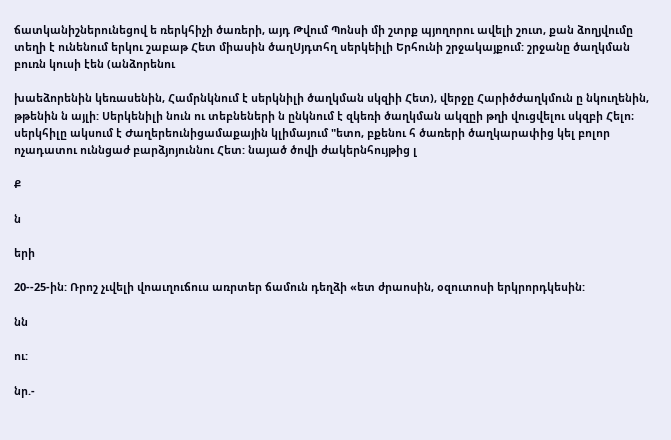ճատկանիշներունեցով ե ռերկհիչի ծառերի, այդ Թվում Պոնսի մի շտրք պյողորու ավելի շուտ, քան ձողյվումը տեղի է ունենում երկու շաբաթ Հետ միասին ծաղՍյդտհղ սերկեիլի Երհունի շրջակայքում: շրջանը ծաղկման բուռն կուսի էեն (անձորենու

խաեձորենին կեռասենին, Համրնկնում է սերկնիլի ծաղկման սկզիի Հետ), վերջը Հարիծժաղկմուն ը նկուղենին, թթենին ն այլի: Սերկենիլի նուն ու տեբնեների ն ընկնում է զկեռի ծաղկման ակզըի թղի վուցվելու սկզբի Հելո։ սերկհիլը ակսում է Ժաղերեունիցամաքային կլիմայում "ետո, բքենու հ ծառերի ծաղկարափից կել բոլոր ոչադատու ուննցաժ բարձյոյուննու Հետ: նայած ծովի ժակերնհույթից լ

Ք

ն

երի

20--25-ին: Ռրոշ չւվելի վոաւղուճուս առրտեր ճամուն դեղձի «ետ ժրաոսին, օզուտոսի երկրորդկեսին:

նն

ու:

նր.-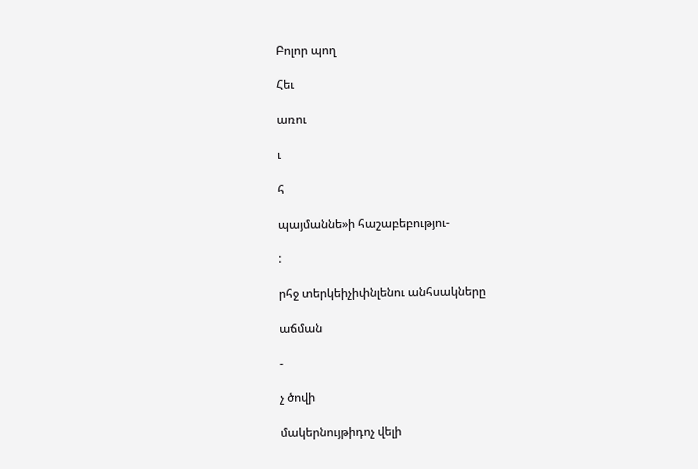Բոլոր պող

Հեւ

առու

ւ

հ

պայմաննե»ի հաշաբեբությու-

:

րհջ տերկեիչիփնլենու անհսակները

աճման

-

չ ծովի

մակերնույթիդոչ վելի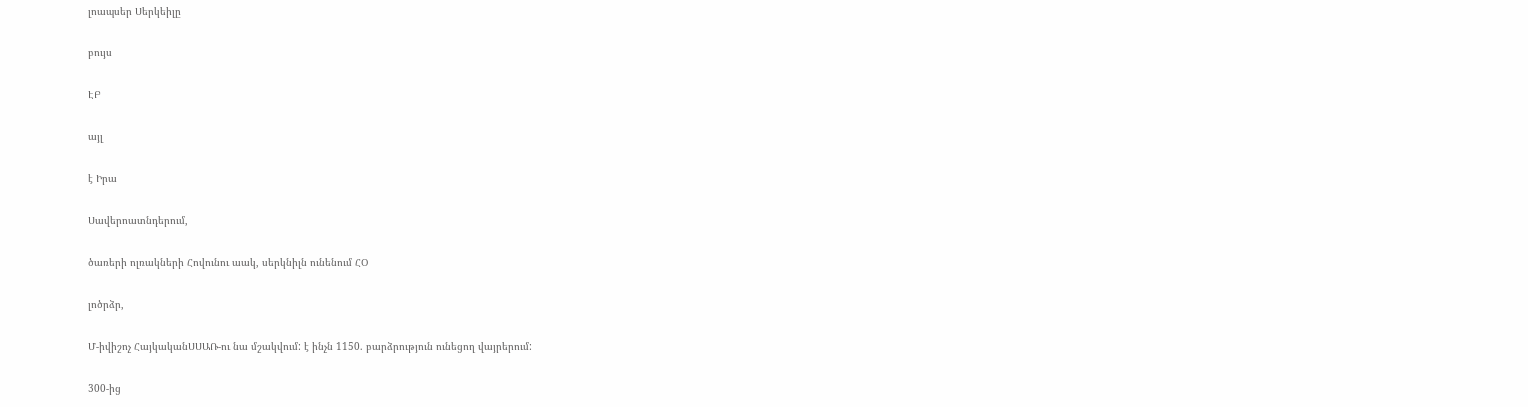լոապսեր Սերկեիլը

բույս

ԷԲ

այլ

է Իրա

Սավերոատնդերում,

ծառերի ոլռակների Հովունու աակ, սերկնիլն ունենում ՀՕ

լոծրձր,

Մ-իվիշոչ ՀայկականՍՍԱՌ-ու նա մշակվում: է ինչն 1150. բարձրություն ունեցող վայրերում:

300-ից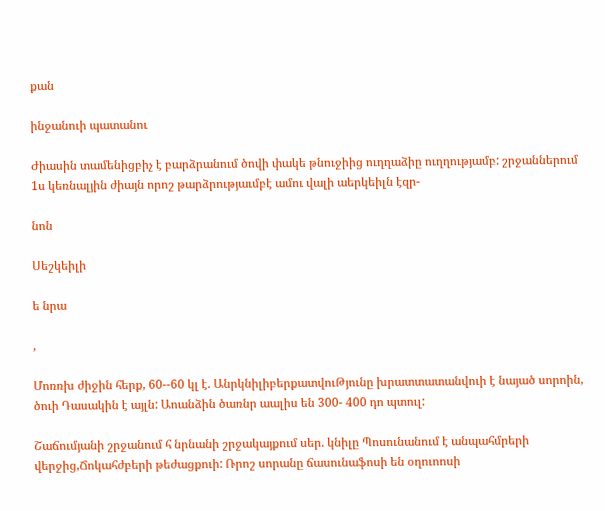քան

ինջանուի պատանու

Ժիասին տամենիցբիչ է բարձրանում ծովի փակե թնուջիից ուղղաձիը ուղղությամբ: շրջաններում 1ս կեռնալյին ժիայն որոշ թարձրությաւմբէ ամու վալի աերկեիլն էզր-

նոն

Սեշկեիլի

ե նրա

,

Մոռռխ ժիջին հերք, 60--60 կլ է. ԱնրկնիլիբերքատվուԹյունը խրատտատանվուի է նայած սորոին, ծուի Դասակին է այլն: Աոանձին ծառնր աալիս են 300- 400 դո պտուլ:

Շաճումյանի շրջանում հ նրնանի շրջակայքում սեր. կնիլը Պոսունանում է անպահմրերի վերջից,Ճոկահժբերի թեժացքուի: Ռրոշ սորանը ճասունաֆոսի են օղուոոսի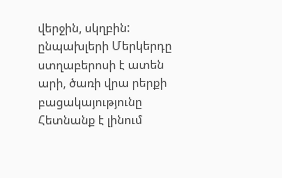վերջին, սկղբին: ընպախլերի Մերկերդը ստղաբերոսի է ատեն արի, ծառի վրա րերքի բացակայությունը Հետնանք է լինում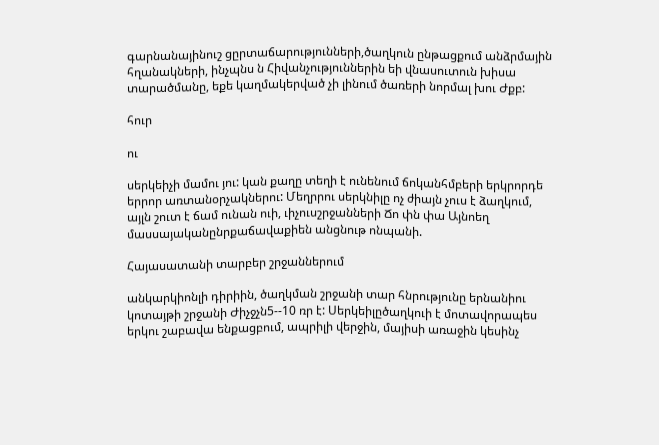գարնանայինուշ ցըրտաճարությունների,ծաղկուն ընթացքում անձրմային հղանակների, ինչպնս ն Հիվանչություններին եի վնասուտուն խիսա տարածմանը, եքե կաղմակերված չի լինում ծառերի նորմալ խու Ժքբ:

հուր

ու

սերկեիչի մամու յու: կան քաղը տեղի է ունենում ճոկանհմբերի երկրորդե երրոր առտանօրչակներու: Մեղրրու սերկնիլը ոչ ժիայն չուս է ձաղկում, այլն շուտ է ճամ ունան ուի, ւիչուսշրջանների Ճո փն փա Այնոեղ մասսայականընրքաճավաքիեն անցնութ ոնպանի.

Հայասատանի տարբեր շրջաններում

անկարկիոնլի դիրիին, ծաղկման շրջանի տար հնրությունը երնանիու կոտայթի շրջանի Ժիչջչն5--10 ռր է: Սերկեիլըծաղկուի է մոտավորապես երկու շաբավա ենքացբում, ապրիլի վերջին, մայիսի առաջին կեսինչ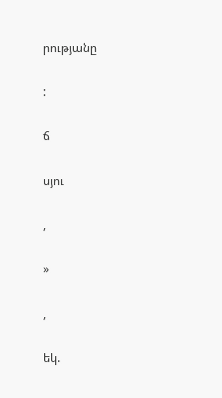րությանը

:

ճ

սյու

,

»

,

եկ.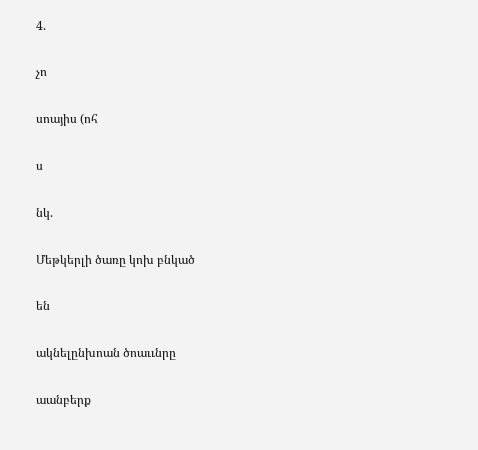4.

չո

սոայիս (ոհ

ս

նկ.

Մեթկերլի ծառը կոխ բնկած

են

ակնելընխոան ծոաււնրը

աանբերք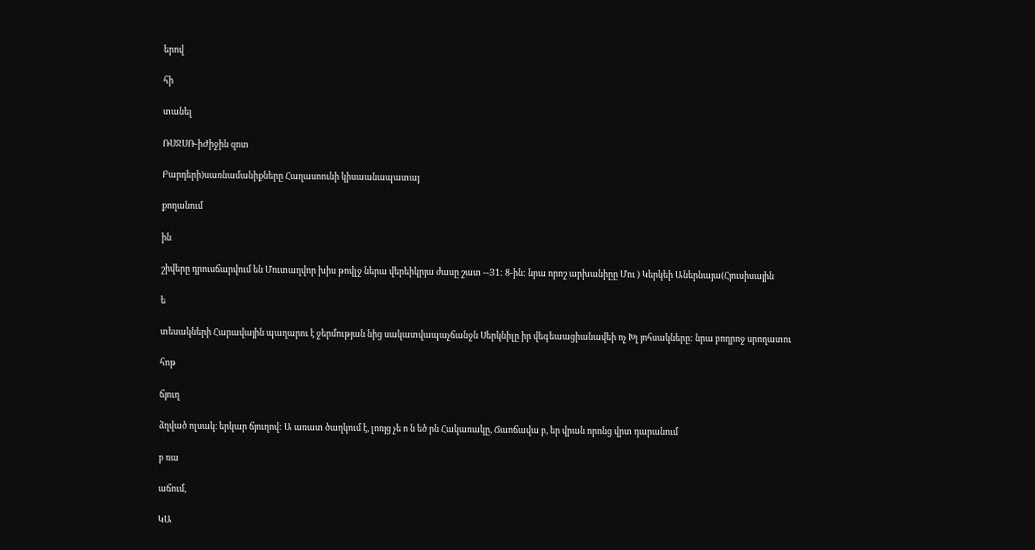երով

հի

տանել

ՌՍՋՍՌ-իԺիջին զոտ

Բարդերի)սառնամանիքները Հաղասոունի կիսաանապատայ

քողանում

ին

շիվերը դրուսճարվում են Մուտաղվոր խիս թովլջ ներա վերեիկրյա ժասը շատ --Յ1: 8-ին: նրա որոշ արխանիըը Մու ) Կերկեի Աներնայա(Հյուսիսային

ե

տեսակների Հարավային պաղարու է ջերմության նից սակատվապաչճանջն Սերկնիլը իր վեգեաացիանավեի ոչ Խլ յոհսակները: նրա բողրոջ սրողատու

հոթ

ճյուղ

ձղված ոլսակ։ երկար ճյուղով: Ա առատ ծաղկում է, լոռյց չե ո ն եծ րն Հակառակը, Ճաոճավա բ, եր վրան որոնց վրտ դարանում

բ ռա

աճում,

ԿԱ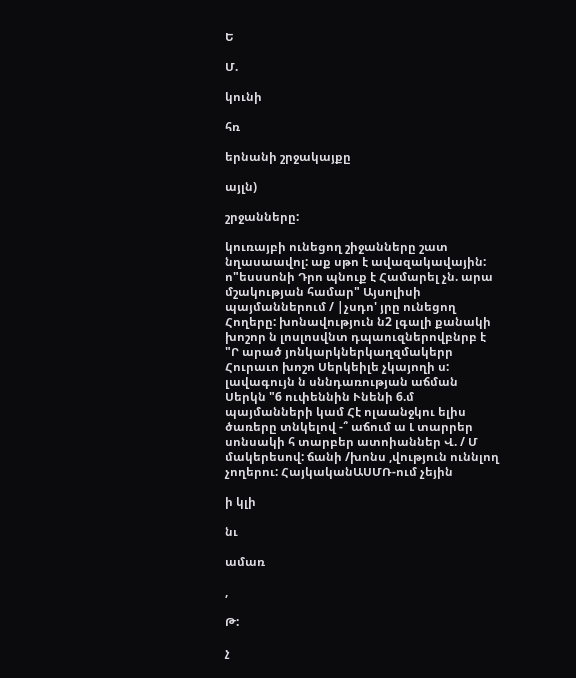Ե

Մ.

կունի

հռ

երնանի շրջակայքը

այլն)

շրջանները:

կուռայբի ունեցող շիջանները շատ նղասաավոլ: աք սթո է ավազակավային: ո"եսսսոնի Դրո պնուք է Համարել չն. արա մշակության համար" Այսոլիսի պայմաններում / |չսդո' յրը ունեցող Հողերը: խոնավություն ն2 լգալի քանակի խոշոր ն լոսլոսվնտ դպաուզներովբնրբ է "Ր արած յոնկարկներկաղզմակերր Հուրաւո խոշո Սերկեիլե չկայողի ս: լավագույն ն սննդառության աճման Սերկն "6 ուփեննին Ւնենի 6.մ պայմանների կամ Հէ ոլաանջկու ելիս ծառերը տնկելով -՞ աճում ա Լ տարրեր սոնսակի հ տարբեր ատոիաններ Վ. / Մ մակերեսով: ճանի /խոնս ,վություն ուննլող չողերու: ՀայկականԱՍՄՌ-ում չեյին

ի կլի

նւ

ամառ

,

Թ:

չ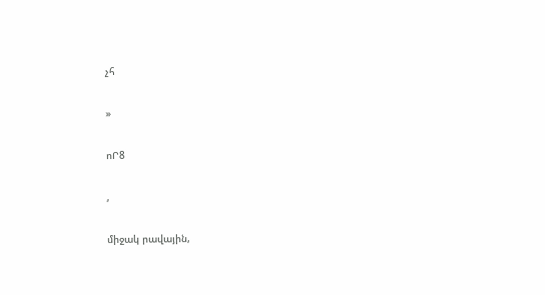չհ

»

ոՐ8

,

միջակ րավային,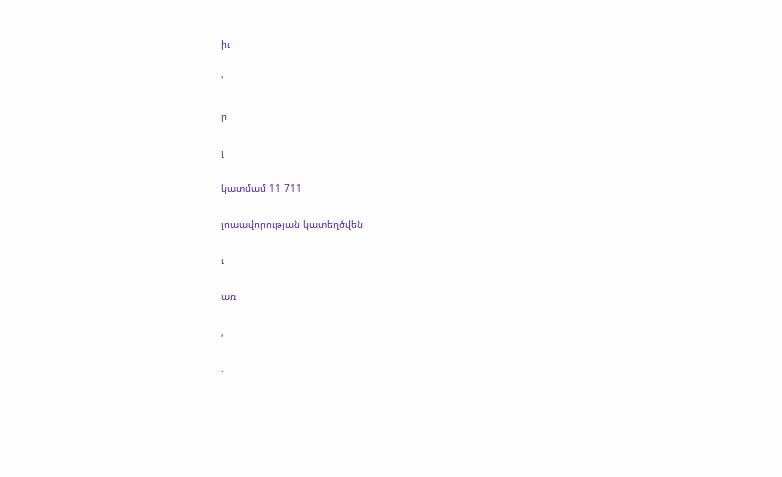իւ

'

ր

լ

կատմամ 11 711

լոաավորության կատեղծվեն

ւ

առ

,

.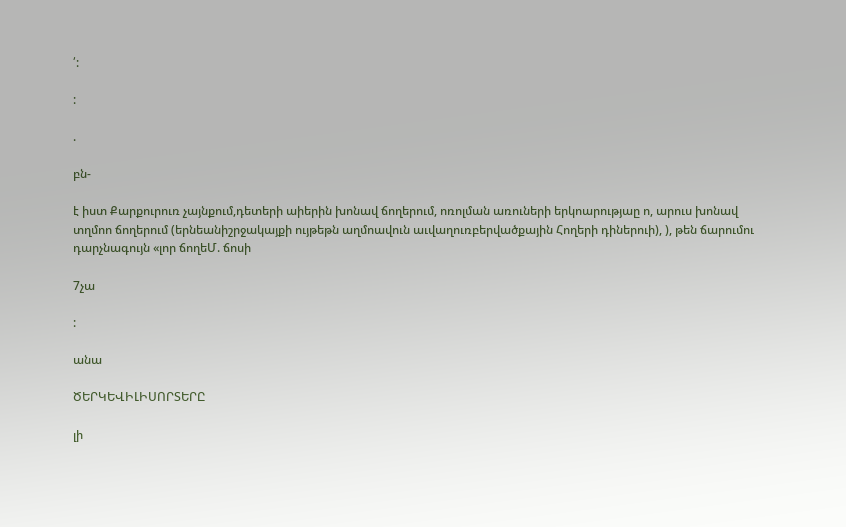՛:

:

.

բն-

է իստ Քարքուրուռ չայնքում,դետերի աիերին խոնավ ճողերում, ոռոլման առուների երկոարությաը ո, արուս խոնավ տղմոո ճողերում (երնեանիշրջակայքի ույթեթն աղմոավուն աւվաղուռբերվածքային Հողերի դիներուի), ), թեն ճարումու դարչնագույն «լոր ճողեՄ. ճոսի

7չա

:

անա

ԾԵՐԿԵՎԻԼԻՍՈՐՏԵՐԸ

լի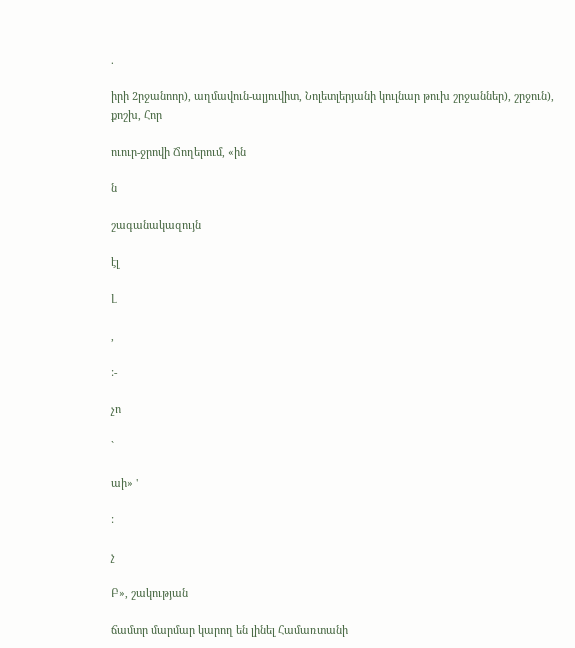.

իրի 2րջանոոր), աղմավուն-ալյուվիտ, Նոլետլերյանի կուլնար թուխ շրջաններ), շրջուն), քոշխ, Հոր

ուուր-ջրովի Ճողերում, «ին

ն

շագանակազույն

էլ

Լ

,

:-

չո

`

աի» '

:

չ

Բ», շակության

ճամտր մարմար կարող են լինել Համառտանի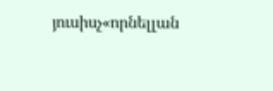յուսիսչ«որնելլան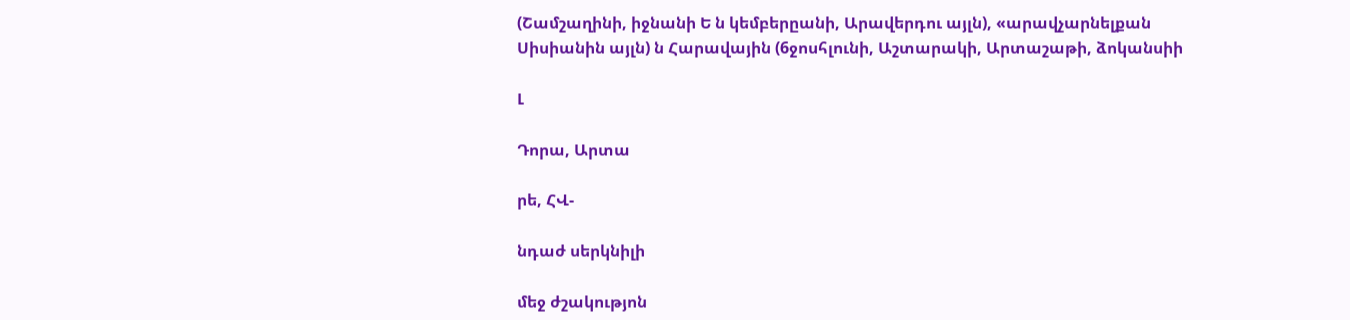(Շամշաղինի, իջնանի Ե ն կեմբերըանի, Արավերդու այլն), «արավչարնելքան Սիսիանին այլն) ն Հարավային (6ջոսհլունի, Աշտարակի, Արտաշաթի, ձոկանսիի

Լ

Դորա, Արտա

րե, ՀՎ-

նդաժ սերկնիլի

մեջ ժշակությոն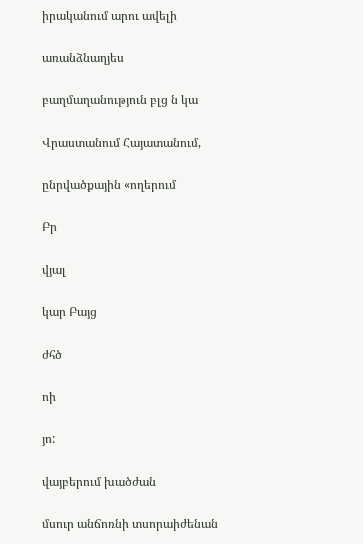իրականում արու ավելի

առանձնաղյես

բաղմաղանություն բլց ն կա

Վրաստանում Հայատանում,

ընրվածքային «ողերում

Բր

վյալ

կար Բայց

ժհծ

ոի

յո:

վայբերում խածժան

մսուր անճոռնի տսորաիժենան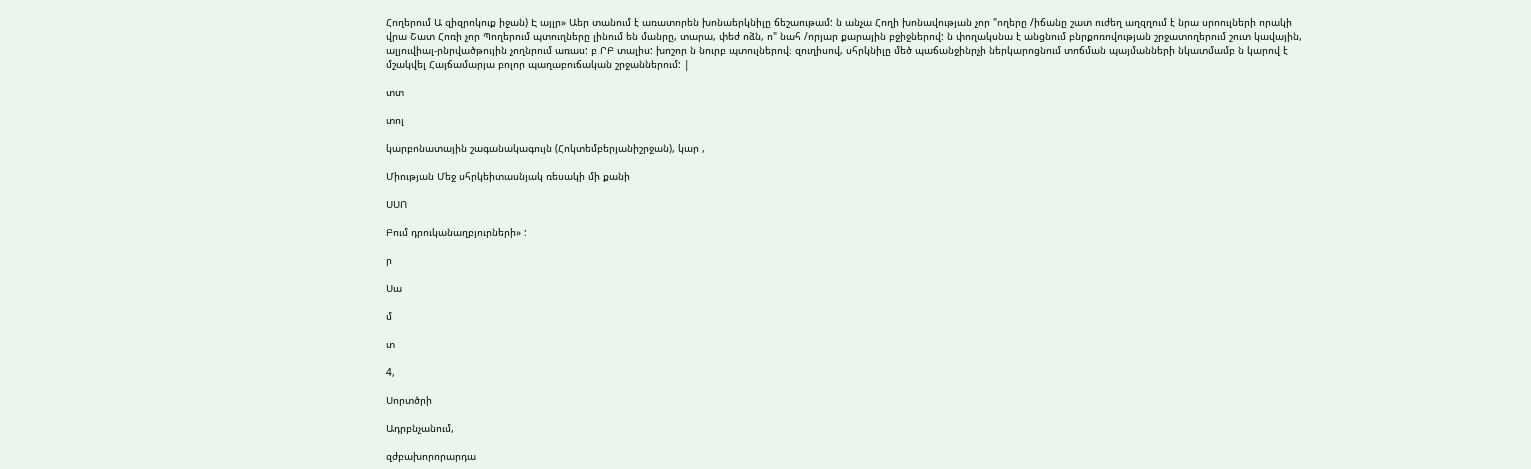Հողերում Ա զիզրոկուք իջան) Է այլր» Աեր տանում է առատորեն խոնաերկնիլը ճեշաութամ: ն անչա Հողի խոնավության չոր "ողերը /իճանը շատ ուժեղ աղզղում է նրա սրոուլների որակի վրա Շատ Հոռի չոր Պողերում պտուղները լինում են մանրը, տարա, փեժ ոձն, ո" նահ /որյար քարային բջիջներով: ն փողակսնա է անցնում բնրքոռովության շրջատողերում շուտ կավային, ալյուվիալ-րնրվածթույին չողնրում առաս: բ ՐԲ տալիս: խոշոր ն նուրբ պտուլներով։ զուղիսով, սհրկնիլը մեծ պաճանջինրչի ներկարոցնում տոճման պայմանների նկատմամբ ն կարով է մշակվել Հայճամարյա բոլոր պաղաբուճական շրջաններում: |

տտ

տոլ

կարբոնատային շագանակագույն (Հոկտեմբերյանիշրջան), կար ,

Միության Մեջ սհրկեիտասնյակ ռեսակի մի քանի

ՍՍՈ

Բում դրուկանաղբյուրների» :

ր

Սա

մ

տ

4,

Սորտծրի

Ադրբնչանում,

զժբախորորարդա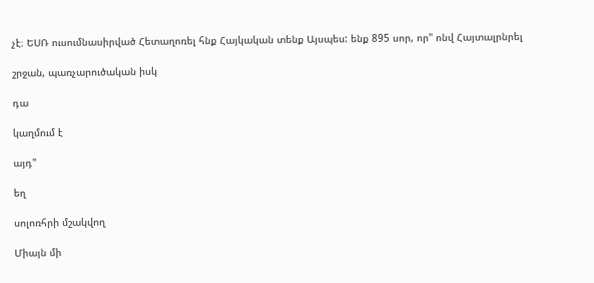չէ։ ԵՍՌ ուսումնասիրված Հետաղոռել հնք Հայկական տենք Այսպես: ենք 895 սոր, որ" ոնվ Հայտալրնրել

շրջան, պառչարուծական իսկ

դա

կաղմում է

այդ"

եղ

սոլոռհրի մշակվող

Միայն մի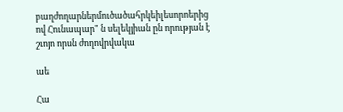բաղժողարներմուծածահրկեիլեսորոերից ով Հունապար" ն սելեկյիան ըն որության է շւոյո որսն ժողովրվակա

աե

Հա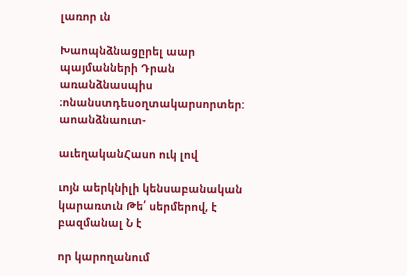լառոր ւն

Խաոպնձնացըրել աար պայմանների Դրան առանձնասպիս ։ոնանստդեսօղտակարսորտեր: աոանձնաուտ-

աւեղականՀասո ուկ լով

ւոյն աերկնիլի կենսաբանական կարառտւն Թե՛ սերմերով, է բազմանալ Ն է

որ կարողանում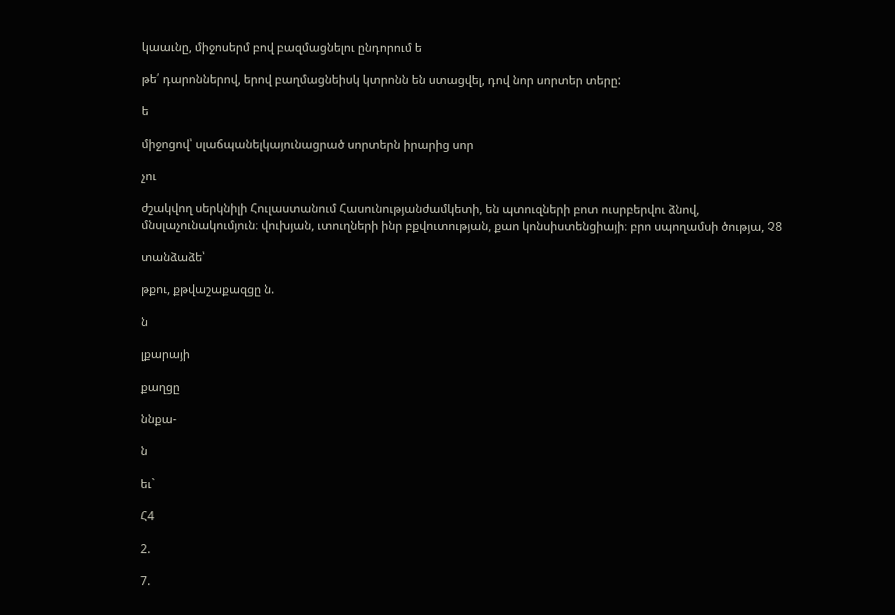կաաւնը, միջոսերմ բով բազմացնելու ընդորում ե

թե՛ դարոններով, երով բաղմացնեիսկ կտրոնն են ստացվել, դով նոր սորտեր տերը:

ե

միջոցով՝ սլաճպանելկայունացրած սորտերն իրարից սոր

չու

ժշակվող սերկնիլի Հուլաստանում Հասունությանժամկետի, են պտուզների բոտ ուսրբերվու ձնով, մնսլաչունակումյուն։ վուխյան, ւտուղների ինր բքվուտության, քաո կոնսիստենցիայի։ բրո սպողամսի ծությա, Չ8

տանձաձե՝

թքու, քթվաշաքազցը ն.

ն

լքարայի

քաղցը

ննքա-

ն

եւ`

Հ4

2.

7.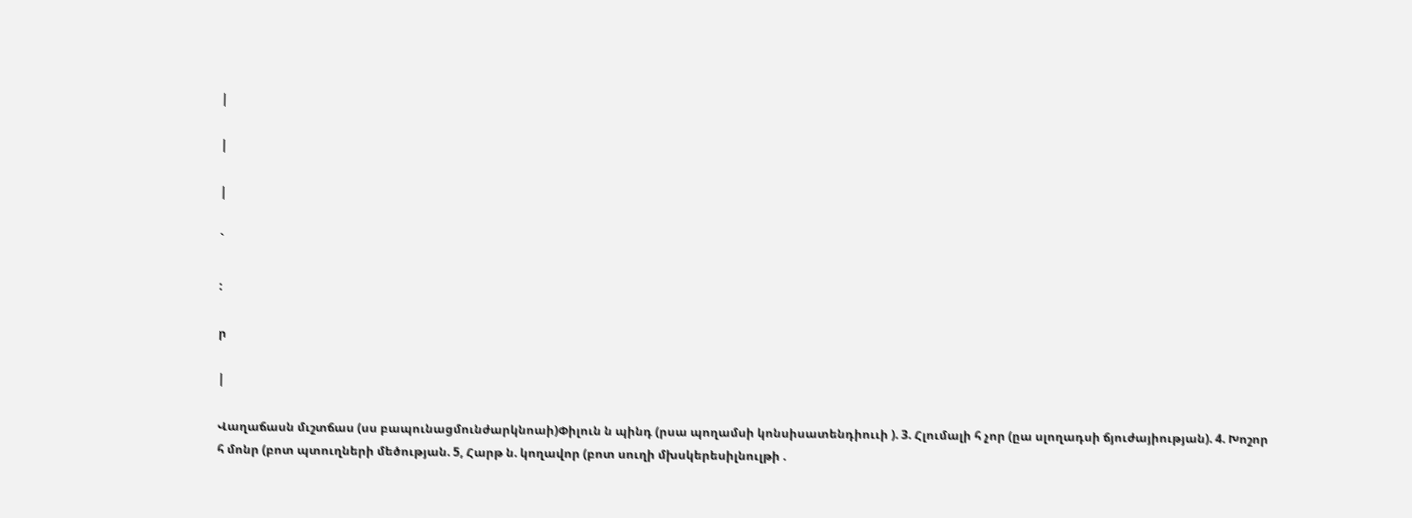|

|

|

`

:

ր

|

Վաղաճասն մւշտճաս (սս բապունացմունժարկնոաի)Փիլուն ն պինդ (րսա պողամսի կոնսիսատենդիոււի ). 3. Հլումալի հ չոր (ըա սլողադսի ճյուժայիության). 4. Խոշոր հ մոնր (բոտ պտուղների մեծության. 5, Հարթ ն. կողավոր (բոտ սուղի մխսկերեսիլնուլթի .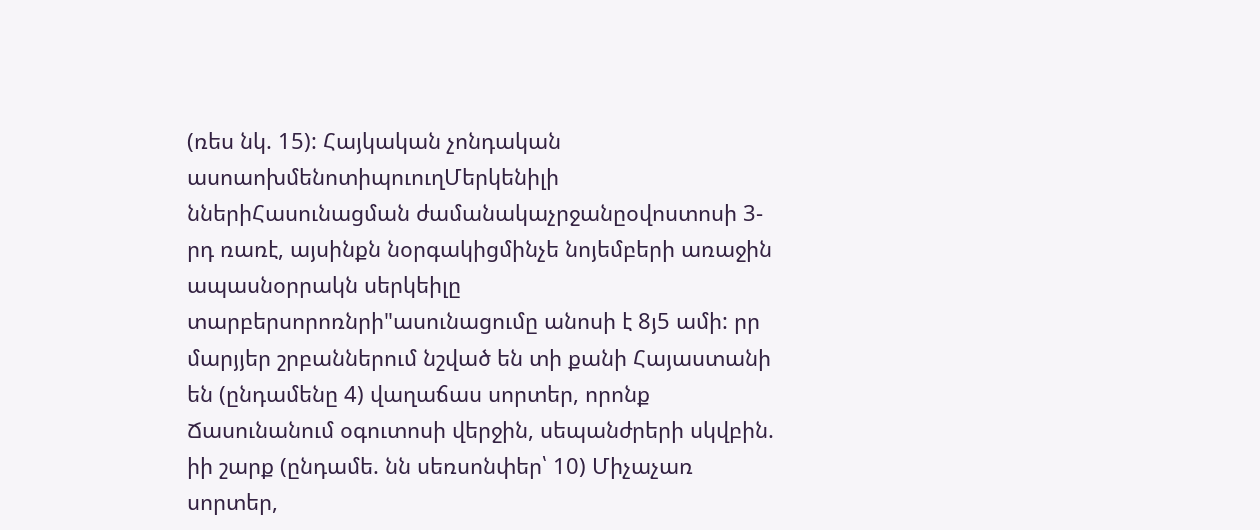(ռես նկ. 15): Հայկական չոնդական ասոաոխմենոտիպուուղՄերկենիլի ններիՀասունացման ժամանակաչրջանըօվոստոսի 3-րդ ռառէ, այսինքն նօրգակիցմինչե նոյեմբերի առաջին ապասնօրրակն սերկեիլը տարբերսորոռնրի"ասունացումը անոսի է 8յ5 ամի: րր մարյյեր շրբաններում նշված են տի քանի Հայաստանի են (ընդամենը 4) վաղաճաս սորտեր, որոնք Ճասունանում օգուտոսի վերջին, սեպանժրերի սկվբին. իի շարք (ընդամե. նն սեռսոնփեր՝ 10) Միչաչառ սորտեր,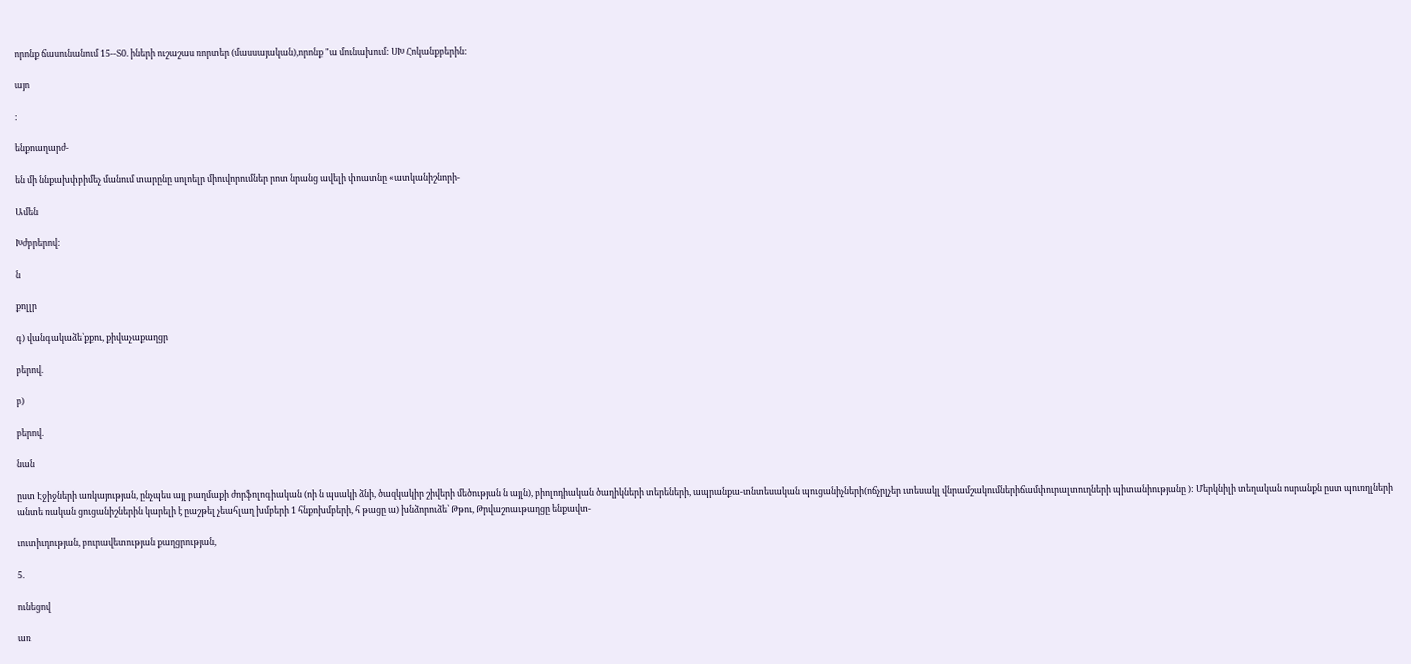որոնք ճասունանում 15--Տ0. իների ուշաշաս ռորտեր (մասսայական),որոնք "ա մունախում: ՍԽ Հոկանքբերին:

այո

:

ենքոաղարժ-

են մի ննքախփբիմեչ մանում տարընը սոլոելր միուվորումներ րոտ նրանց ավելի փոատնը «ատկանիշնորի-

Ամեն

Խժբրերով:

ն

քոլլր

գ) վանգակաձե՝քքու, քիվաչաքաղցր

բերով.

բ)

բերով.

նան

ըստ Էջիջների առկայության, ընչպես այլ բաղմաքի ժորֆոլոգիական (ոի ն պսակի ձնի, ծազկակիր շիվերի մեծության ն այլն), բիոլոդիական ծաղիկների տերեների, ապրանքա-տնտեսական պուցանիչների(ոճչրլչեր ւտեսակլ վնրամշակումներիճամփուրալտուղների պիտանիությանը ): Մերկնիլի տեղական ոսրանքն ըստ պուռղլների անտե ռական ցուցանիշներին կարելի է ըաշթել չեահլաղ խմբերի 1 հնքոխմբերի, հ թացը ա) խնձորուձե՝ Թթու, Թրվաշոաւթաղցը ենքավտ-

ւուտիւդության, բուրավետության քաղցրության,

5.

ունեցով

առ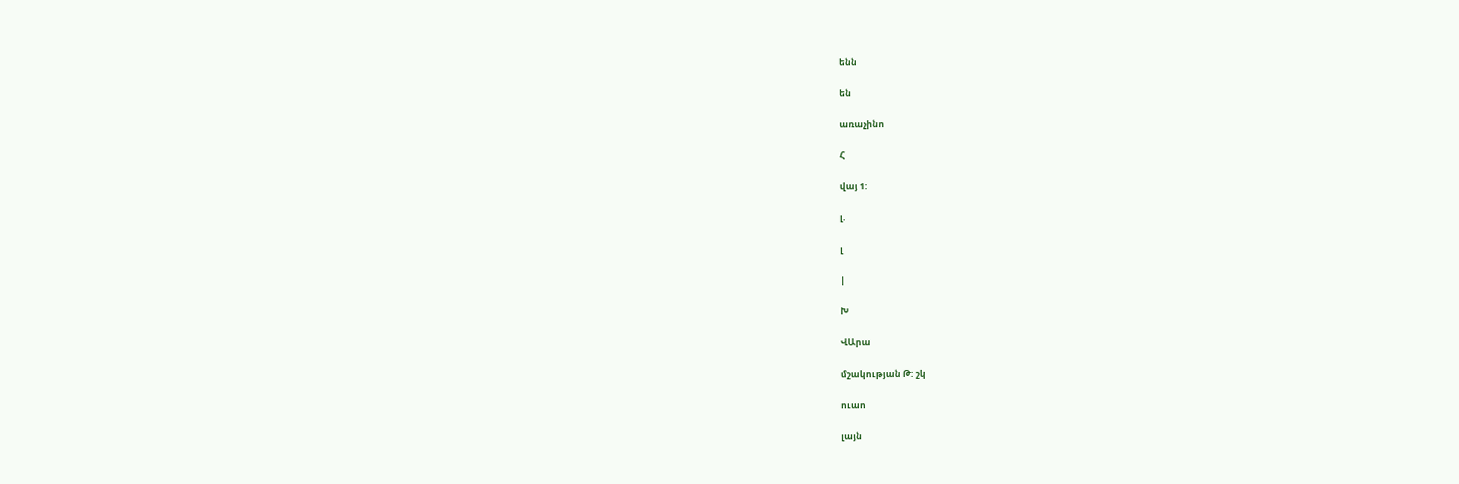ենն

են

առաչինո

Հ

վայ 1:

լ.

լ

|

Խ

ՎԱրա

մշակության Թ: շկ

ուաո

լայն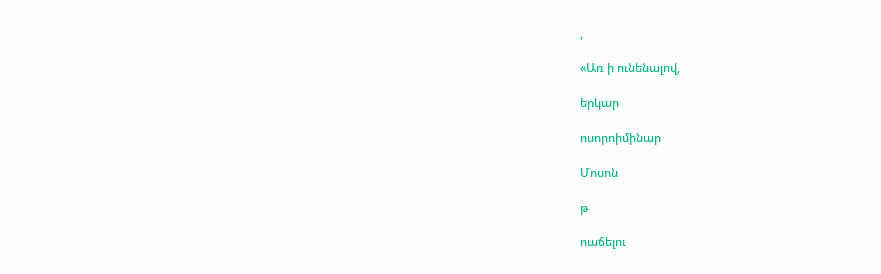,

«Առ ի ունենալով,

երկար

ոսորոիմինար

Մոսոն

թ

ոաճելու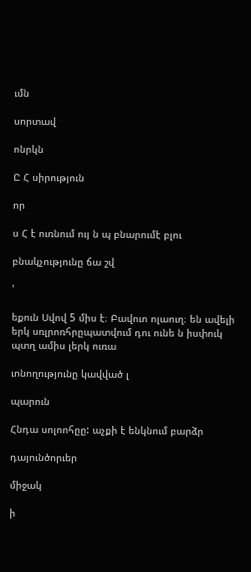ւմն

սորտավ

ոնրկն

Ը Հ սիրություն

որ

ս Հ է ուռնում ույ ն պ բնարումէ բլու

բնակչությունը ճա շվ

'

եքուն Սվով 5 միս է։ Բավուո ոլաուղ։ են ավելի երկ սռլրոռհրըպատվում դու ունե ն իսփուկ պտղ ամիս լերկ ուռա

ւոնողությունը կավված լ

պարուն

Հնդա սոլոոհըը: աչքի է ենկնում բարձր

դայունծորւեր

միջակ

ի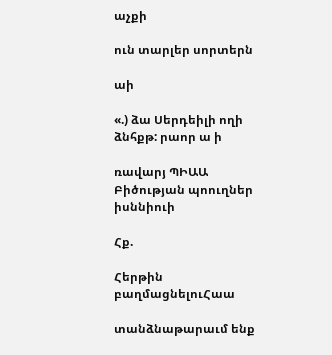աչքի

ուն տարլեր սորտերն

աի

«.) ձա Սերդեիլի ողի ձնհքթ: րաոր ա ի

ռավարյ ՊԻԱԱ Բիծության պոուղներ իսննիուի

Հք.

Հերթին բաղմացնելուՀաա

տանձնաթարաւմ ենք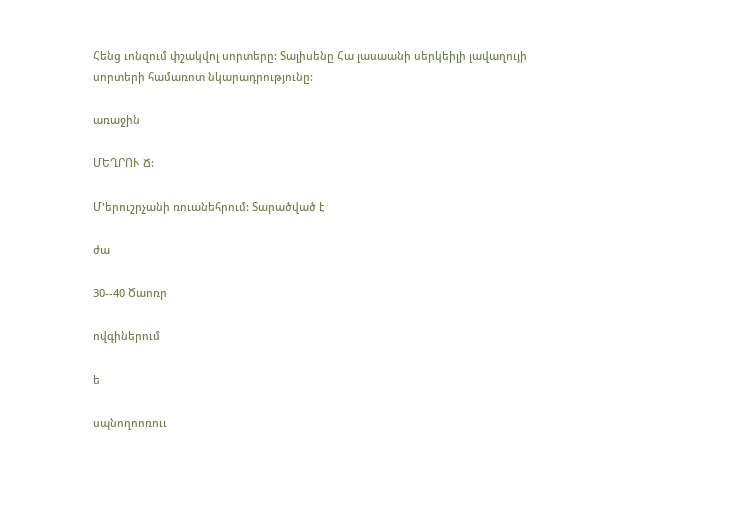Հենց ւոնզում փշակվոլ սորտերը: Տալիսենը Հա լասաանի սերկեիլի լավաղույի սորտերի համառոտ նկարադրությունը:

առաջին

ՄԵՂՐՈՒ Ճ:

Մ'երուշրչանի ռուանեհրում: Տարածված է

ժա

30--40 Ծաոռր

ովգիներում

ե

սպնողոոռոււ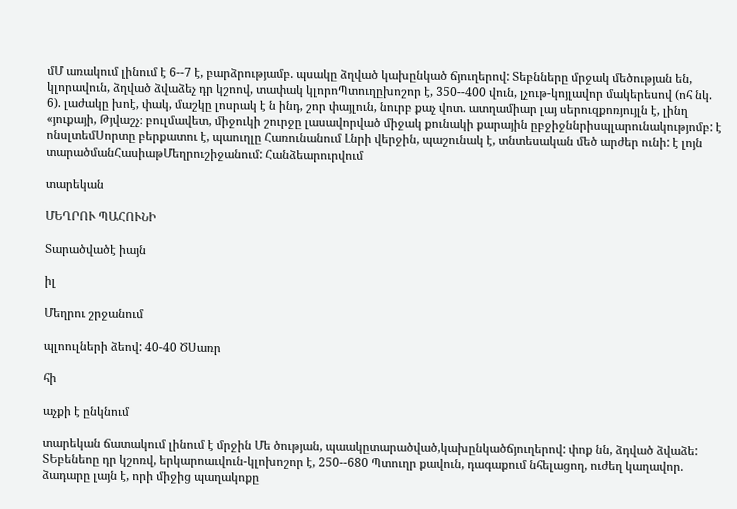մՄ առակում լինում է 6--7 է, բարձրությամբ. պսակը ձղված կախընկած ճյուղերով: Տեբնները մրջակ մեծության են, կլորավուն, ձղված ձվաձեչ դր կշոով, տափակ կլորոՊտուղըխոշոր է, 350--400 վուն, լչութ-կոյլավոր մակերեսով (ոհ նկ. 6). լաժակը խոէ, փակ, մաշկը լոսրակ է ն ինդ, շոր փայլուն, նուրբ քաչ վոտ. ատղամիար լայ սերուզքոռյույլն է, լինղ «յուքայի, Թյվաշչ։ բուլմավետ, միջուկի շուրջը լասավորված միջակ քունակի քարային ըբջիջննրիսպլարունակությոմբ: է ոնսլտեմՍորտը բերքատու է, պաուղլը Հառունանում Լնրի վերջին, պաշունակ է, տնտեսական մեծ արժեր ունի: է լոյն տարածմանՀասիաթՄեղրուշիջանում: Հանձեարուրվում

տարեկան

ՄԵՂՐՈՒ ՊԱՀՈՒՆԻ

Տարածվածէ իայն

իլ

Մեղրու շրջանում

պլոուլների ձեով: 40-40 ԾՍառր

հի

աչքի է ընկնում

տարեկան ճատակում լինում է մրջին Մե ծության, պաակըտարածված,կախընկածճյուղերով: փոք նն, ձդված ձվաձե: ՏԵբենեոը դր կշոռվ, երկարոաւվուն-կլոխոշոր է, 250--680 Պտուղր քավուն, դագաքում նհելացող, ուժեղ կաղավոր. ձադարը լայն է, որի միջից պաղակոքը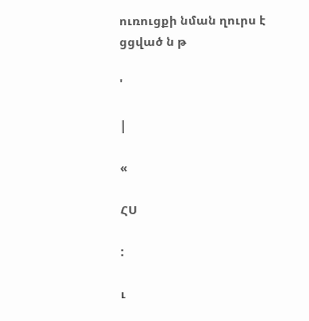ուռուցքի նման ղուրս է ցցված ն թ

'

|

«

ՀՍ

:

ւ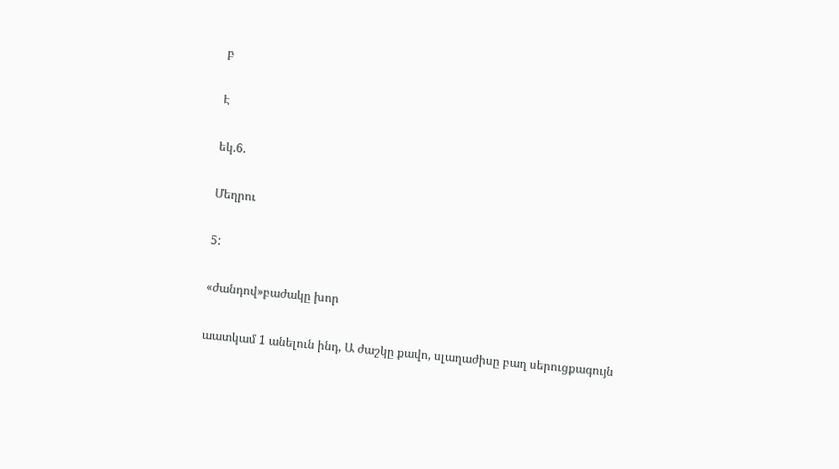բ

Է

եկ.6.

Մեղրու

5:

«ժանդով»բաժակը խոր

աատկամ 1 անելուն ինդ, Ա ժաշկը քավո, սլաղաժիսը բաղ սերուցքագույն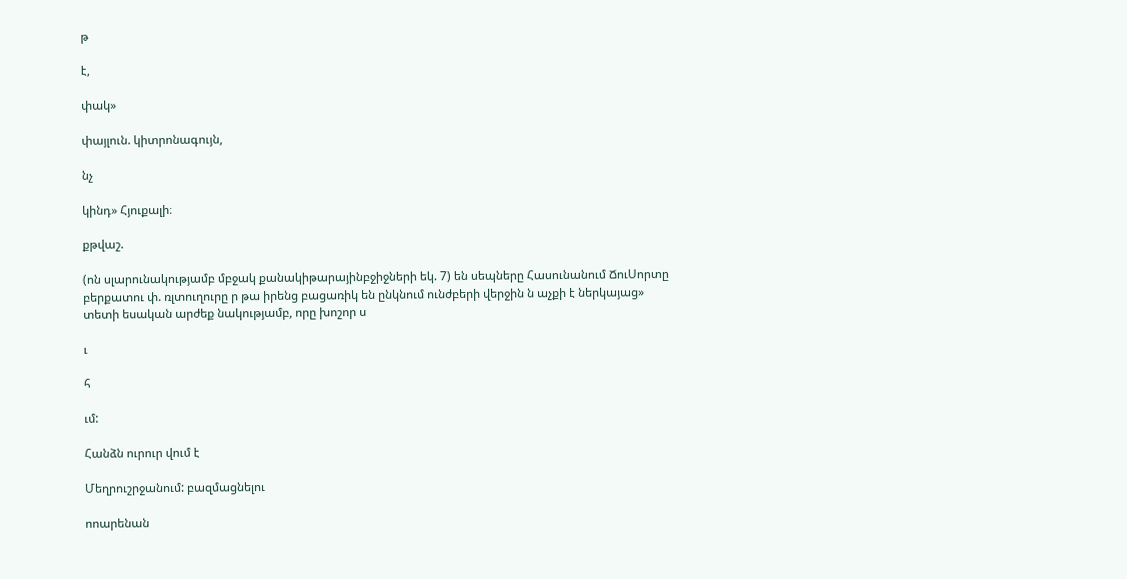թ

է,

փակ»

փայլուն. կիտրոնագույն,

նչ

կինդ» Հյուքալի։

քթվաշ.

(ոն սլարունակությամբ մբջակ քանակիթարայինբջիջների եկ. 7) են սեպները Հասունանում ՃուՍորտը բերքատու փ. ռլտուղուրը ր թա իրենց բացառիկ են ընկնում ունժբերի վերջին ն աչքի է ներկայաց» տետի եսական արժեք նակությամբ, որը խոշոր ս

ւ

հ

ւմ:

Հանձն ուրուր վում է

Մեղրուշրջանում: բազմացնելու

ոոարենան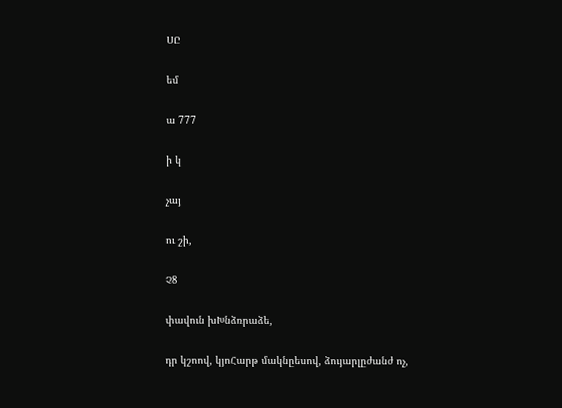ՍԸ

եմ

ա 777

ի կ

չայ

ու շի,

Չ8

փավուն խԽնձռրաձե,

դր կշոով, կյոՀարթ մակնըեսով, ձույարլըժանժ ոչ,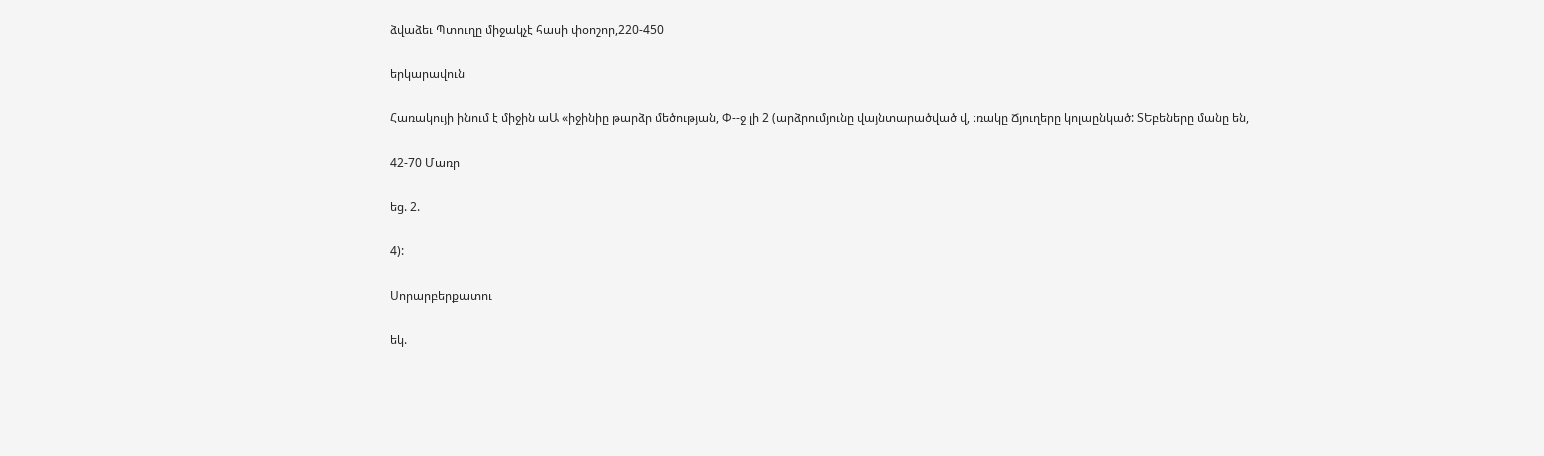ձվաձեւ Պտուղը միջակչէ հասի փօոշոր,220-450

երկարավուն

Հառակույի ինում է միջին աԱ «իջինիը թարձր մեծության, Փ--ջ լի 2 (արձրումյունը վայնտարածված վ, ։ռակը Ճյուղերը կոլաընկած: ՏԵբեները մանը են,

42-70 Մառր

եց. 2.

4):

Սորարբերքատու

եկ.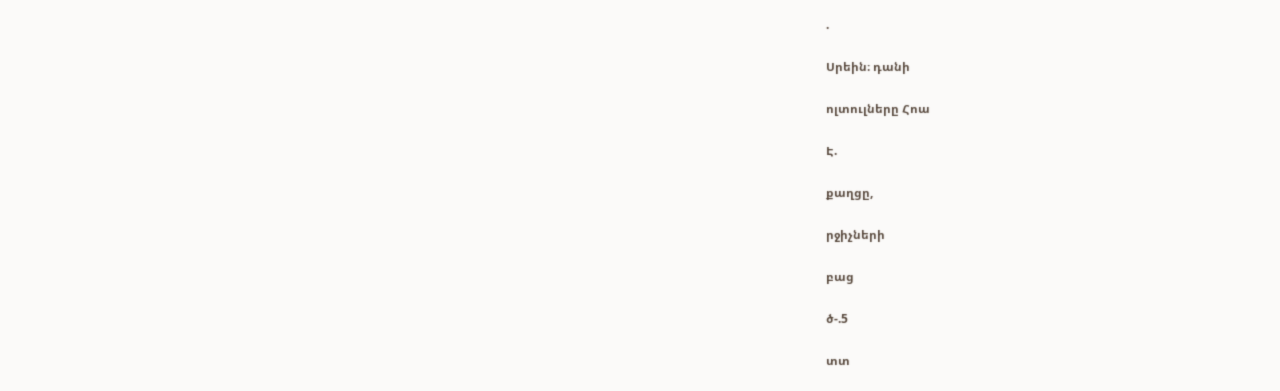.

Սրեին։ դանի

ոլտուլները Հոա

Է.

քաղցը,

րջիչների

բաց

ծ-.5

տտ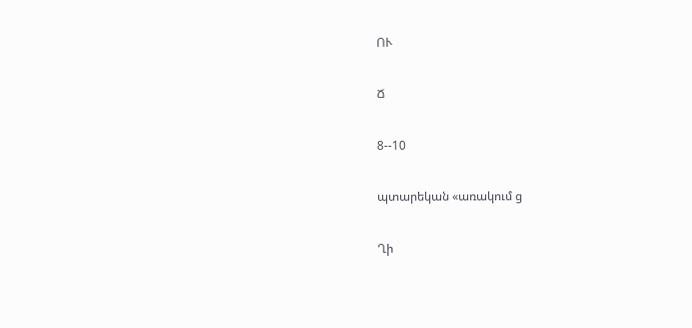ՈՒ

Ճ

8--10

պտարեկան «առակում ց

Ղի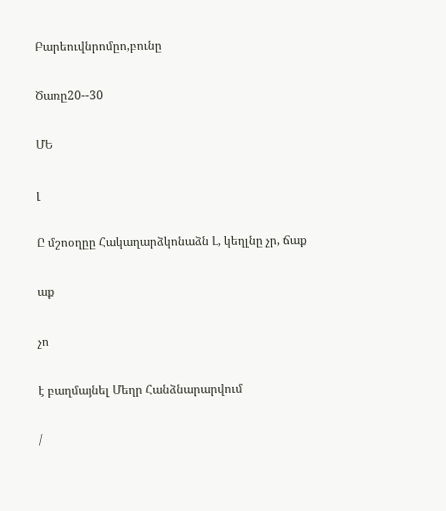Բարեուվնրոմըո,բունը

Ծառը20--30

ՄԵ

լ

Ը մշոօղըը Հակաղարձկոնաձն Լ, կեղլնը չր, ճաք

աք

չո

է բաղմայնել Մեղր Հանձնարարվում

/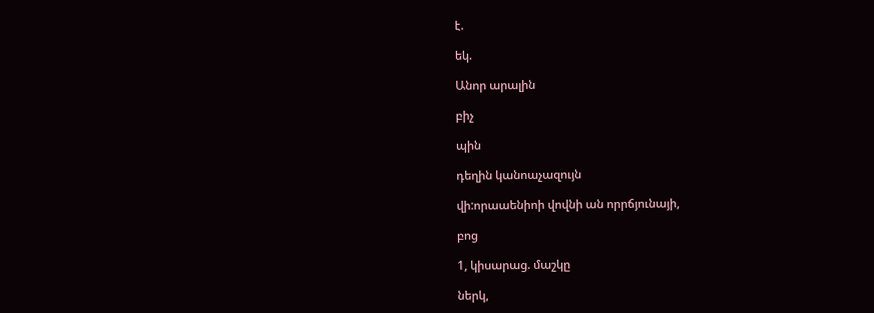է.

եկ.

Անոր արալին

բիչ

պին

դեղին կանոաչազույն

վի:որաաենիոի վովնի ան որրճյունայի,

բոց

1, կիսարաց. մաշկը

ներկ,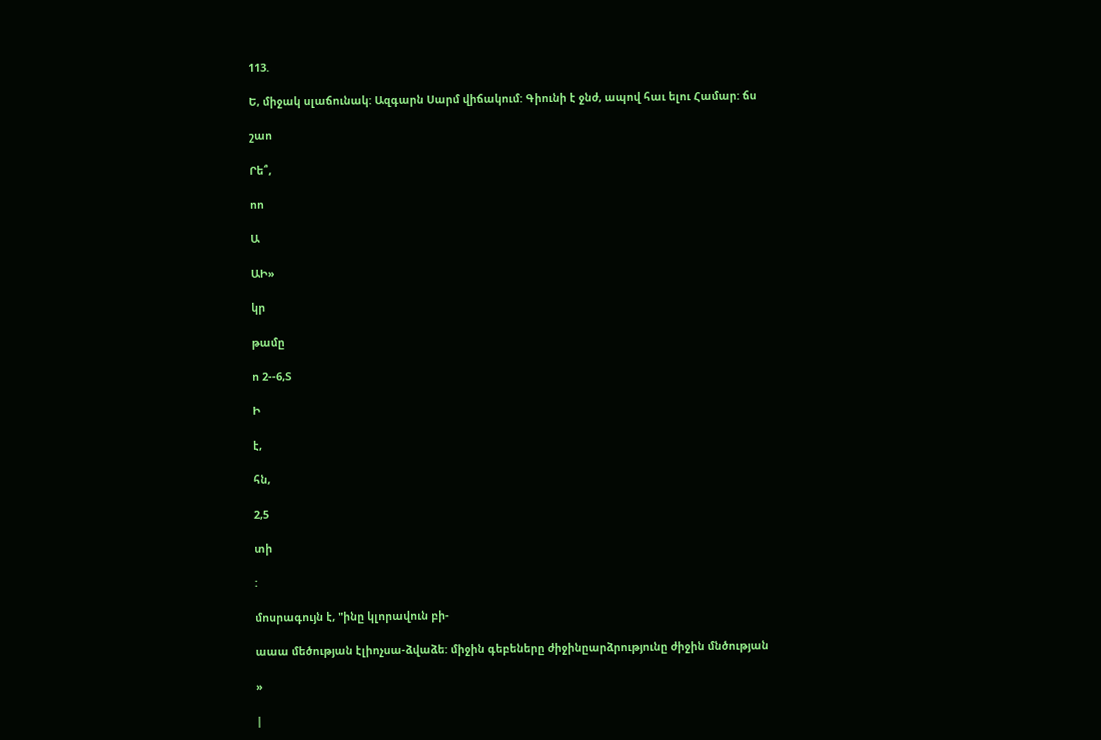113.

Ե, միջակ սլաճունակ: Ազգարն Սարմ վիճակում: Գիունի է ջնժ, ապով հաւ ելու Համար: ճս

շաո

Րե՞,

ոո

Ա

ԱԻ»

կր

թամը

ո 2--6,Տ

Ի

է,

հն,

2,5

տի

:

մոսրագույն է, "ինը կլորավուն բի-

աաա մեծության էլիոչսա-ձվաձե: միջին գեբեները ժիջինըարձրությունը ժիջին մնծության

»

|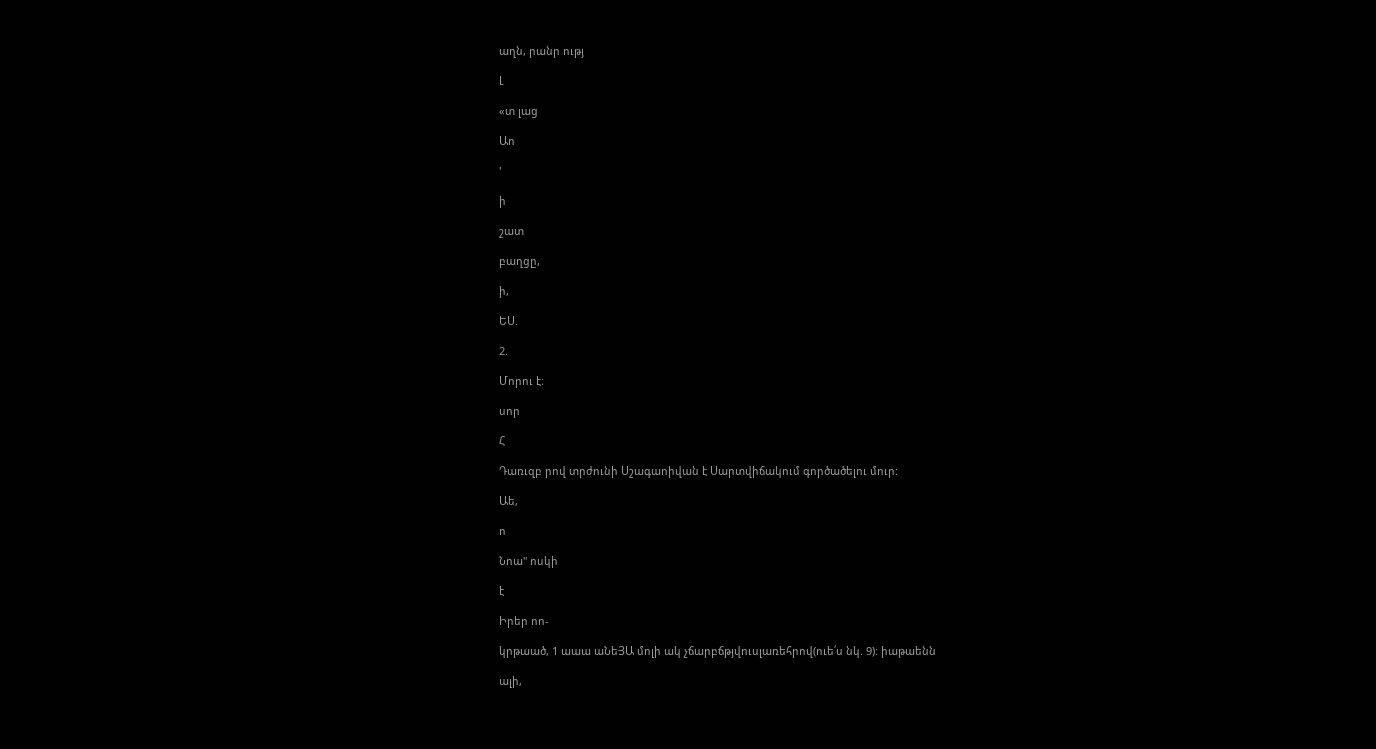աղն, րանր ությ

Լ

«տ լաց

Աո

'

ի

շատ

բաղցը,

ի,

ԵՍ.

2.

Մորու է։

սոր

Հ

Դառւզբ րով տրժունի Սշագաոիվան է Սարտվիճակում գործածելու մուր:

Աե,

ո

Նոա" ոսկի

է

Իրեր ոո-

կրթաած, 1 աաա աՆեՅԱ մոլի ակ չճարբճթյվուսլառեհրով(ուե՛ս նկ. 9): իաթաենն

ալի,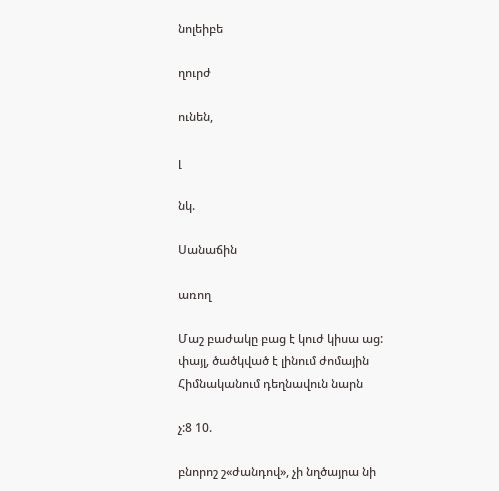նոլեիբե

ղուրժ

ունեն,

լ

նկ.

Սանաճին

առող

Մաշ բաժակը բաց է կուժ կիսա աց: փայլ, ծածկված է լինում ժոմային Հիմնականում դեղնավուն նարն

չ:8 10.

բնորոշ շ«ժանդով», չի նղծայրա նի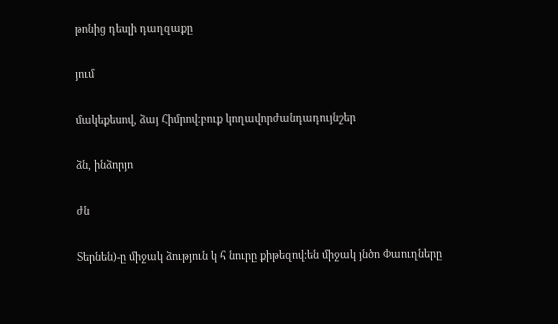թոնից դեսլի դաղզաքը

յում

մակեքեսով, ձայ Հիմրով։բուք կողավորժանդադույնշեր

ձն, ինձորյո

ժն

Տերնեն)-ը միջակ ձություն կ հ նուրը քիթեզով:են միջակ յնծո Փաուղները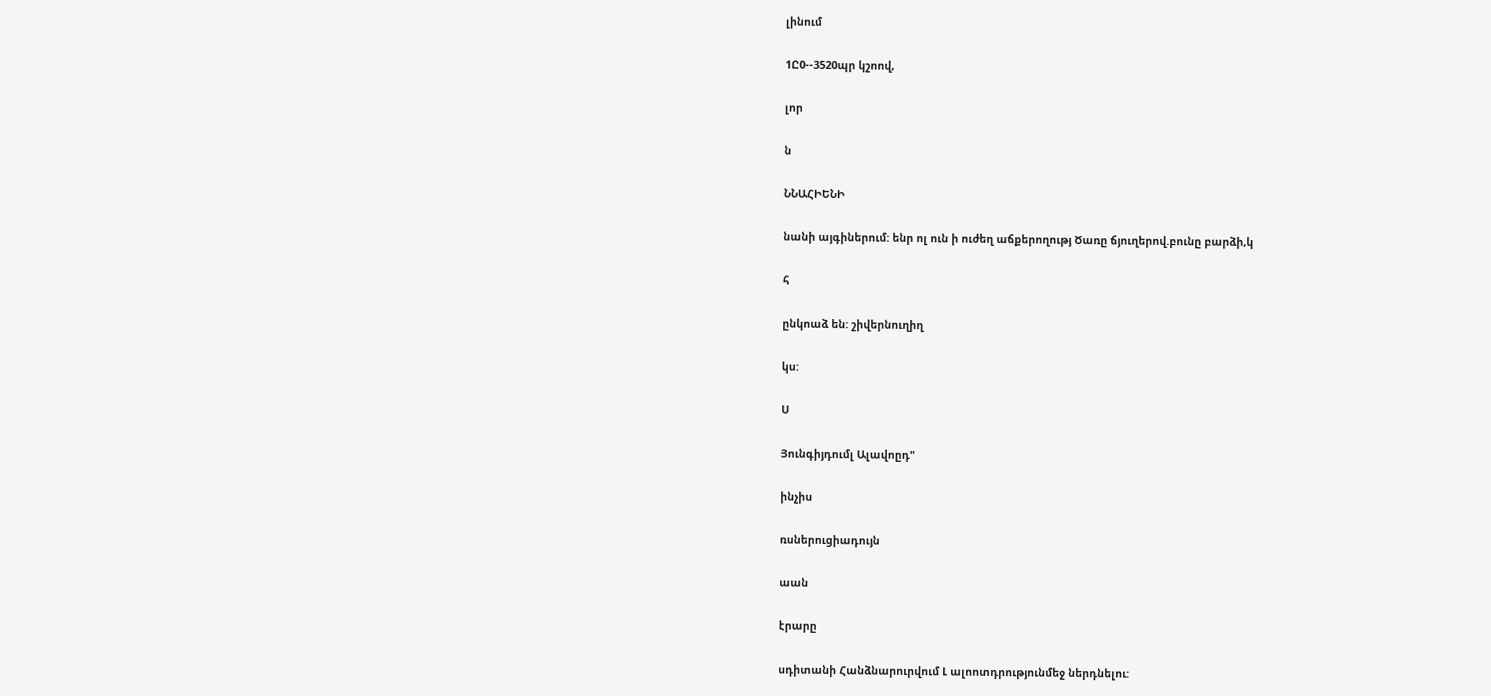լինում

1Ը0--3520պր կշոով,

լոր

ն

ՆՆԱՀԻԵՆԻ

նանի այգիներում: ենր ոլ ուն ի ուժեղ աճքերողությ Ծառը ճյուղերով.բունը բարձի,կ

հ

ընկոաձ են: շիվերնուղիղ

կս:

Ս

Յունգիյդումլ Ալավոըդ"

ինչիս

ռսներուցիադույն

աան

էրարը

սդիտանի Հանձնարուրվում Լ ալոոտդրությունմեջ ներդնելու: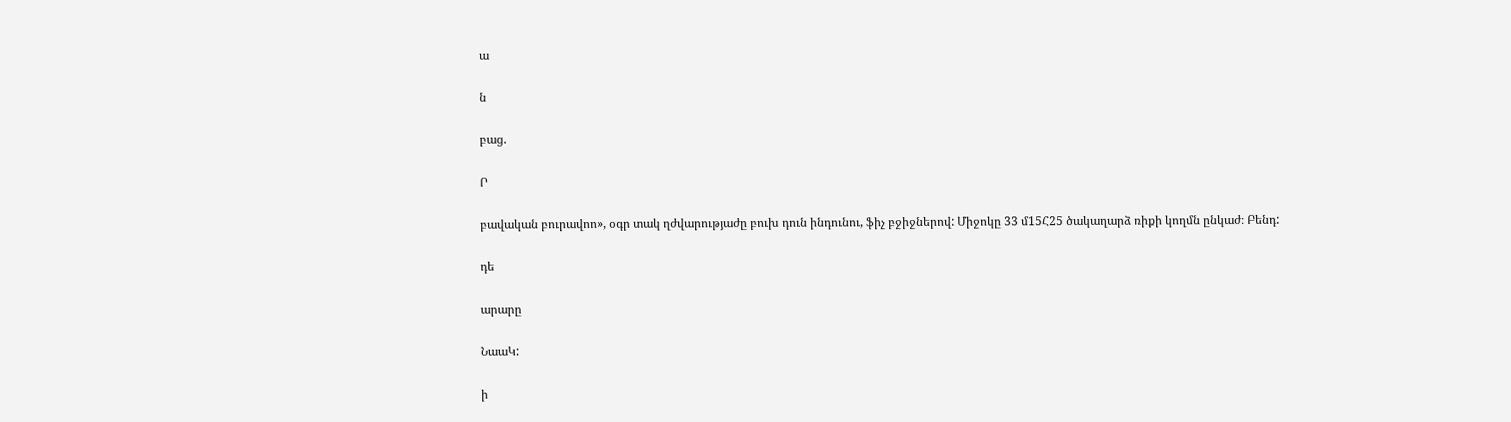ա

ն

բաց.

Ր

բավական բուրավոո», օգր տակ ղժվարությաժը բուխ դուն ինդունու, ֆիչ բջիջներով: Միջոկը 33 մ15Հ25 ծակաղարձ ռիքի կողմն ընկաժ։ Բենդ:

դե

արարը

ՆաաԿ:

ի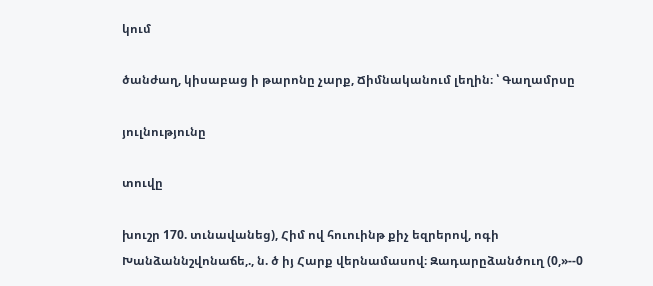կում

ծանժաղ, կիսաբաց ի թարոնը չարք, Ճիմնականում լեղին։ ՝ Գաղամրսը

յուլնությունը

տուվը

խուշր 170. տւնավանեց), Հիմ ով հուուինթ քիչ եզրերով, ոգի Խանձաննշվոնաճե,., ն. ծ իյ Հարք վերնամասով։ Զադարըձանծուղ (0,»--0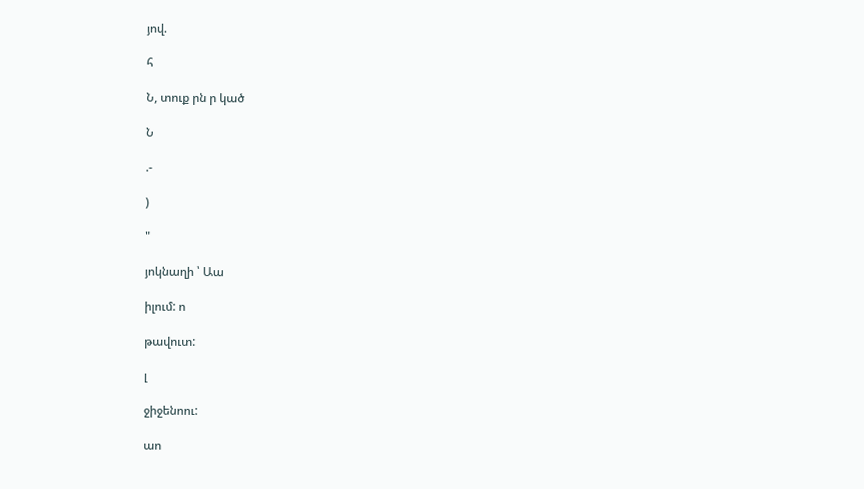յով.

հ

Ն, տուք րն ր կած

Ն

.-

)

"

յոկնաղի ՝ Աա

իլում: ո

թավուտ:

լ

ջիջենոու:

աո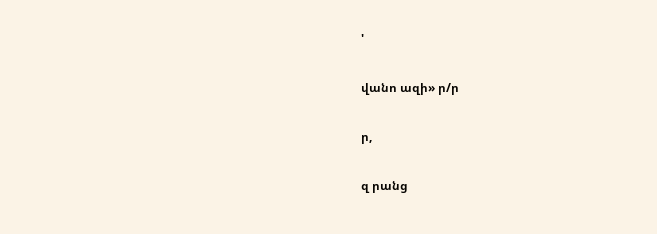'

վանո ազի» ր/ր

ր,

զ րանց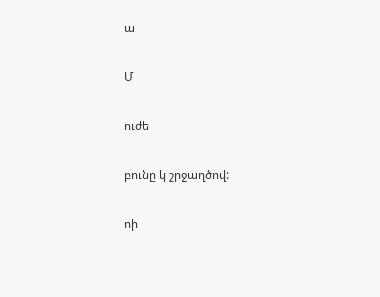ա

Մ

ուժե

բունը կ շրջաղծով:

ոի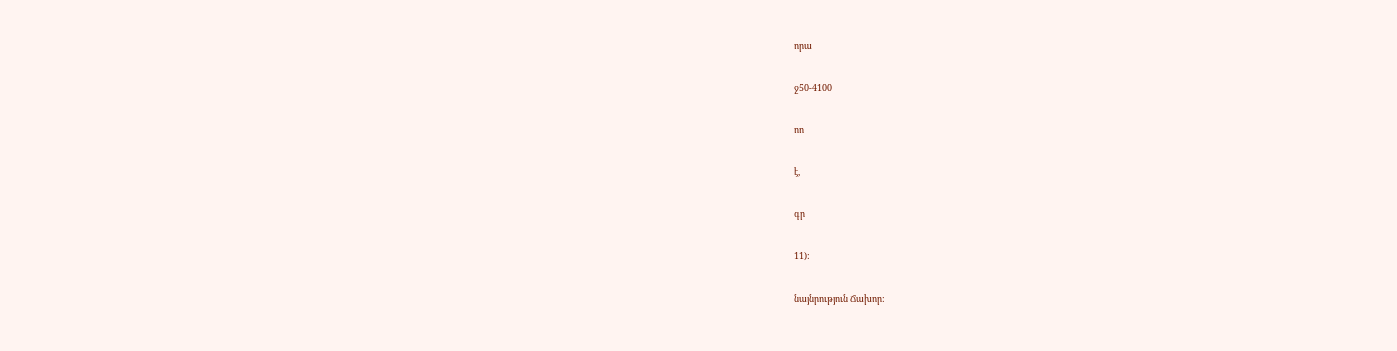որա

ջ50-4100

ոո

է,

գր

11):

նայնրություն Ճախոր: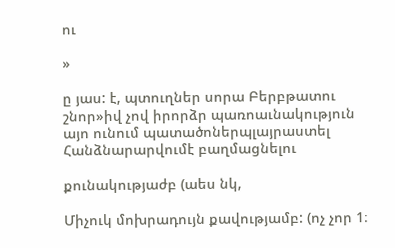ու

»

ը յաս: է, պտուղներ սորա Բերբթատու շնոր»իվ չով իրորձր պառոաւնակություն այո ունում պատածոներպլայրաստել Հանձնարարվումէ բաղմացնելու

քունակությաժբ (աես նկ,

Միչուկ մոխրադույն քավությամբ: (ոչ չոր 1։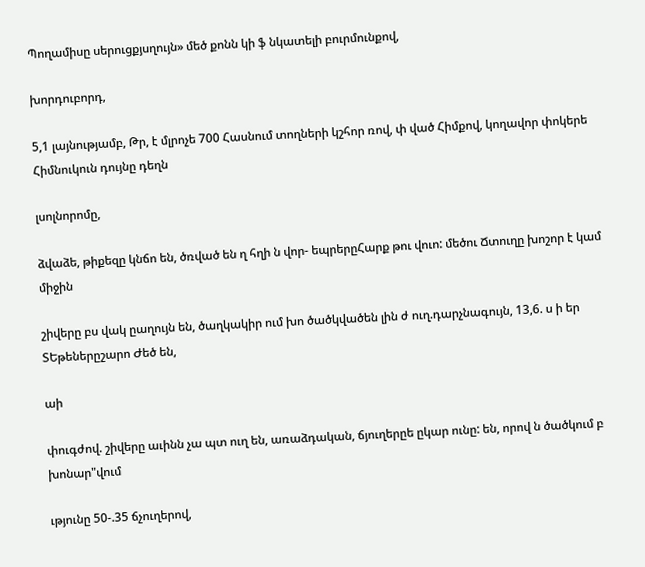Պողամիսը սերուցքյսղույն» մեծ քոնն կի ֆ նկատելի բուրմունքով,

խորդուբորդ,

5,1 լայնությամբ, Թր, է մլրոչե 700 Հասնում տողների կշհոր ռով, փ ված Հիմքով, կողավոր փոկերե Հիմնուկուն դույնը դեղն

լսոլնորոմը,

ձվաձե, թիքեզը կնճո են, ծռված են ղ հղի ն վոր- եպրերըՀարք թու վուո: մեծու Ճտուղը խոշոր է կամ միջին

շիվերը բս վակ ըաղույն են, ծաղկակիր ում խո ծածկվածեն լին ժ ուղ.դարչնագույն, 13,6. ս ի եր ՏԵթեներըշարո Ժեծ են,

աի

փուգժով. շիվերը աւինն չա պտ ուղ են, առաձդական, ճյուղերըե ըկար ունը: են, որով ն ծածկում բ խոնար"վում

ւթյունը 50-.35 ճչուղերով,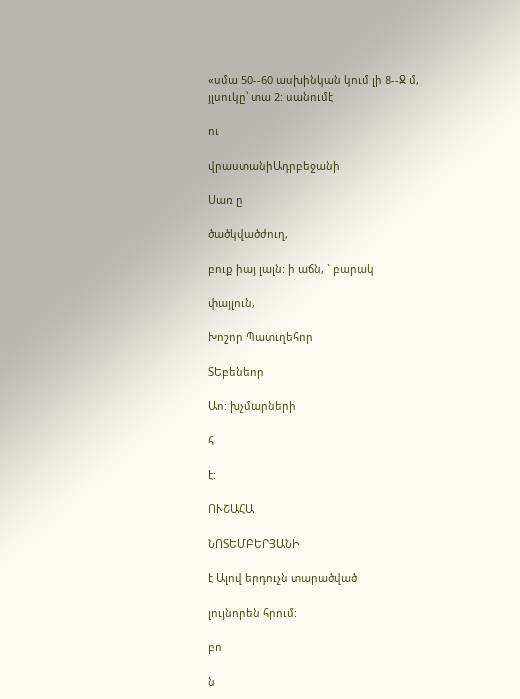«սմա 50--60 ասխինկան կում լի 8--Ջ մ, յլսուկը՝ տա 2: սանումէ

ու

վրաստանիԱդրբեջանի

Սառ ը

ծածկվածժուղ,

բուք իայ լալն: ի աճն, ` բարակ

փայլուն,

Խոշոր Պատւղեհոր

ՏԵբենեոր

Աո: խչմարների

հ

է:

ՈՒՇԱՀԱ

ՆՈՏԵՄԲԵՐՅԱՆԻ

է Ալով երդուչն տարածված

լույնորեն հրում:

բո

ն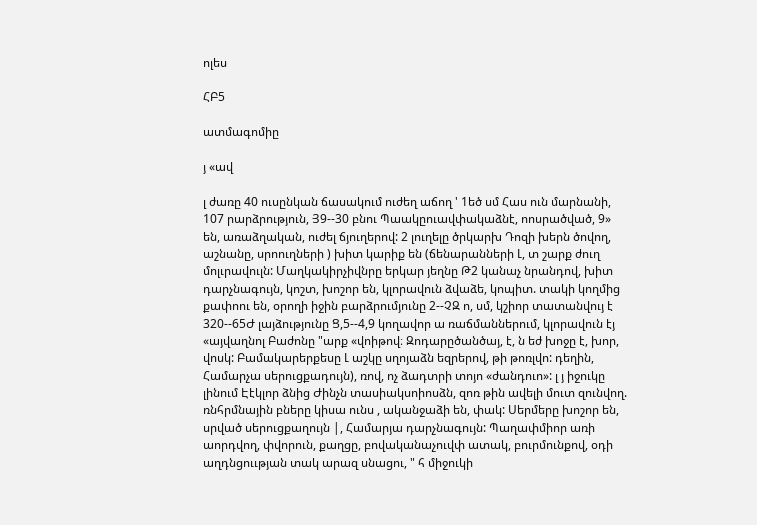ոլես

ՀԲ5

ատմագոմիը

յ «ավ

լ ժառը 40 ուսընկան ճասակում ուժեղ աճող ' 1եծ սմ Հաս ուն մարնանի, 107 րարձրություն, Յ9--30 բնու Պաակըուավփակաձնէ, ոոսրածված, 9» են, առաձղական, ուժել ճյուղերով: 2 լուղելը ծրկարխ Դոզի խերն ծովող, աշնանը, սրոուղների ) խիտ կարիք են (ճենարանների Լ, տ շարք ժուղ մոլւրավուլն: Մաղկակիրչիվնրը երկար յեղնը Թ2 կանաչ նրանդով, խիտ դարչնագույն, կոշտ, խոշոր են, կլորավուն ձվաձե, կոպիտ. տակի կողմից քափոու են, օրողի իջին բարձրումյունը 2--ՉԶ ո, սմ, կշիոր տատանվույ է 320--65Ժ լայձությունը Ց,5--4,9 կողավոր ա ռաճմաններում, կլորավուն էյ «այվաղնոլ Բաժոնը "արք «վոիթով։ Զոդարըծանծայ, է, ն եժ խոջը է, խոր, վոսկ: Բամակարերքեսը Լ աշկը սղոյաձն եզրերով, թի թոռլվո: դեղին, Համարչա սերուցքադույն), ռով, ոչ ձադտրի տոյո «ժանդուո»: լ յ իջուկը լինում Էէկլոր ձնից Ժինչն տասիակսոիոսձն, զոռ թին ավելի մուտ զունվող. ռնհրմնային բները կիսա ունս , ականջաձի են, փակ: Սերմերը խոշոր են, սրված սերուցքաղույն |, Համարյա դարչնագույն: Պաղափմիոր առի աորդվող, փվորուն, քաղցը, բովականաչուվփ ատակ, բուրմունքով, օդի աղդնցոււթյան տակ արազ սնացու, " հ միջուկի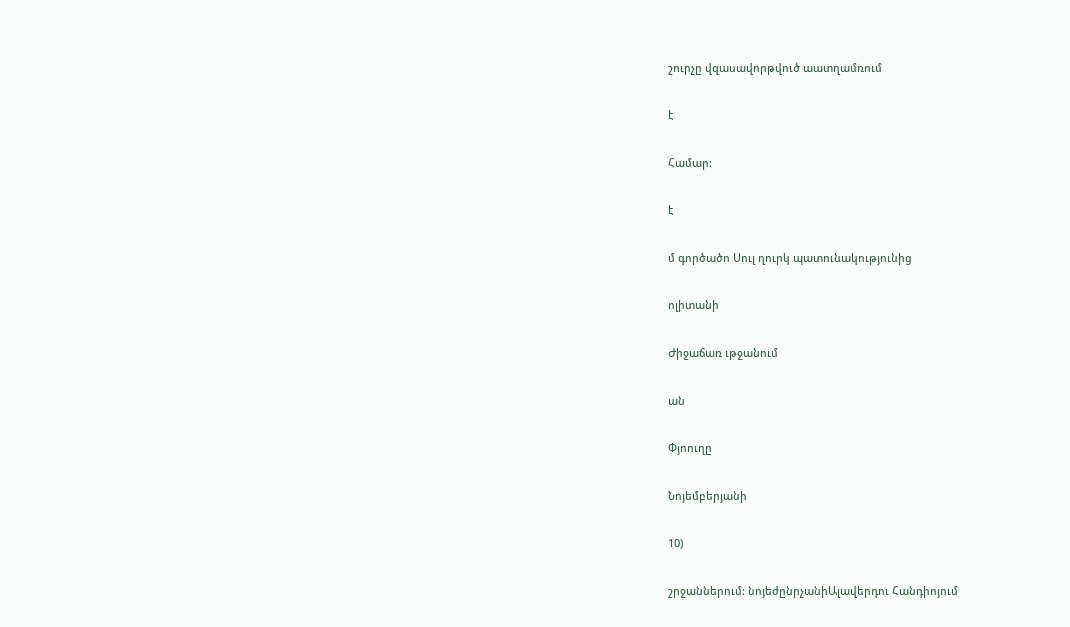շուրչը վզասավորթվուծ աատղամռում

է

Համար:

է

մ գործածո Սուլ ղուրկ պատունակությունից

ոլիտանի

Ժիջաճառ ւթջանում

ան

Փյոուղը

Նոյեմբերյանի

10)

շրջաններում: նոյեժընրչանիԱլավերդու Հանդիոյում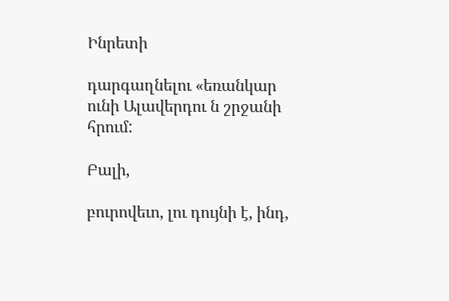Ինրետի

դարգաղնելու «եռանկար ունի Ալավերդու ն շրջանի հրում:

Բալի,

բուրովեւո, լու դույնի է, ինդ,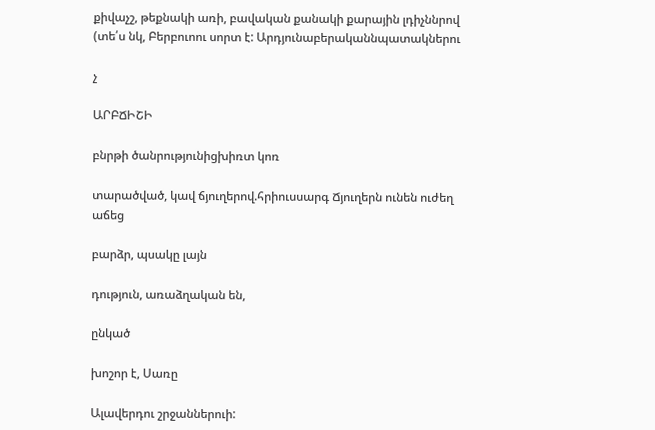քիվաչշ, թեքնակի առի, բավական քանակի քարային լդիչննրով (տե՛ս նկ, Բերբուոու սորտ է: Արդյունաբերականնպատակներու

չ

ԱՐԲՃԻՇԻ

բնրթի ծանրությունիցխիռտ կոռ

տարածված, կավ ճյուղերով.հրիուսսարգ Ճյուղերն ունեն ուժեղ աճեց

բարձր, պսակը լայն

դություն, առաձղական են,

ընկած

խոշոր է, Սառը

Ալավերդու շրջաններուի: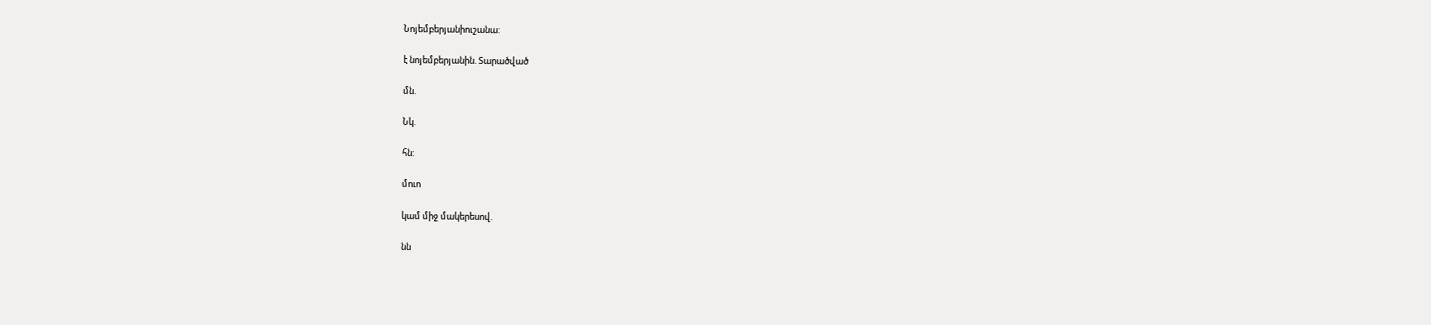Նոյեմբերյանիուշանա:

է նոյեմբերյանին. Տարածված

մն.

Նկ.

հն:

մուո

կամ միջ մակերեսով.

նն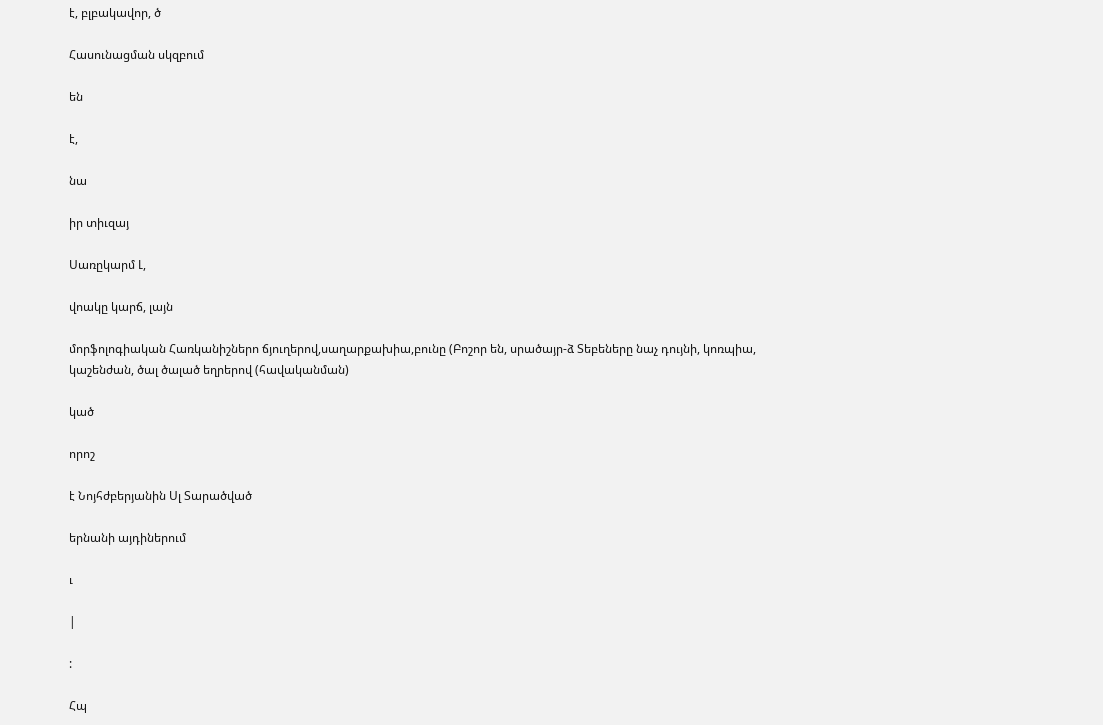է, բլբակավոր, ծ

Հասունացման սկզբում

են

է,

նա

իր տիւզայ

Սառըկարմ Լ,

վոակը կարճ, լայն

մորֆոլոգիական Հառկանիշներո ճյուղերով,սաղարքախիա,բունը (Բոշոր են, սրածայր-ձ Տեբեները նաչ դույնի, կոռպիա, կաշենժան, ծալ ծալած եղրերով (հավականման)

կած

որոշ

է Նոյհժբերյանին Սլ Տարածված

երնանի այդիներում

ւ

|

:

Հպ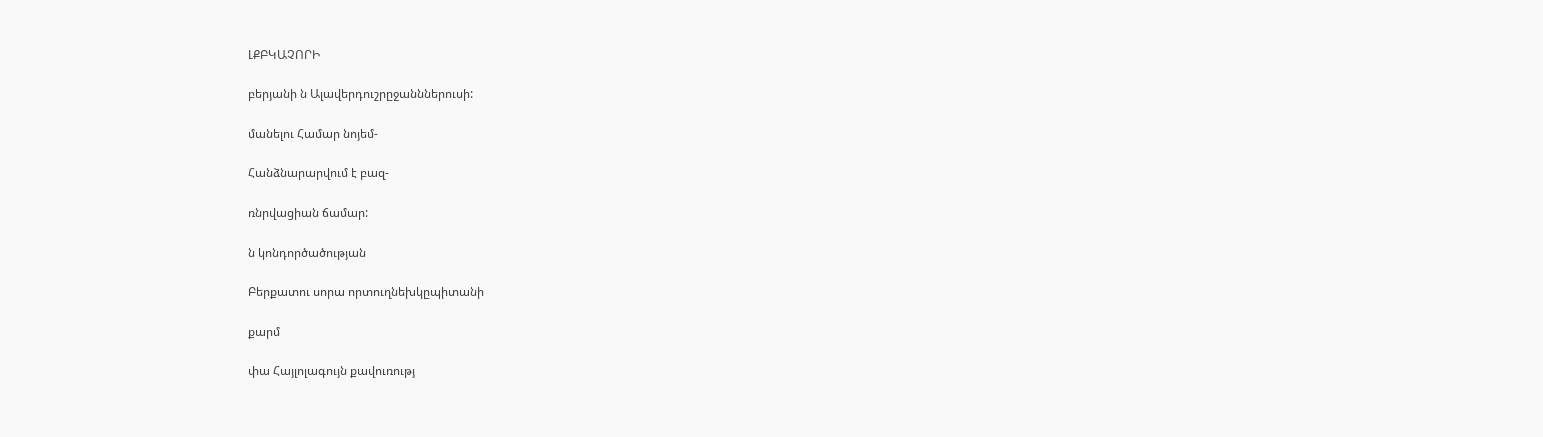ԼՔԲԿԱՉՈՐԻ

բերյանի ն Ալավերդուշրըջանններուսի:

մանելու Համար նոյեմ-

Հանձնարարվում է բազ-

ռնրվացիան ճամար:

ն կոնդործածության

Բերքատու սորա որտուղնեխկըպիտանի

քարմ

փա Հայլոլագույն քավուռությ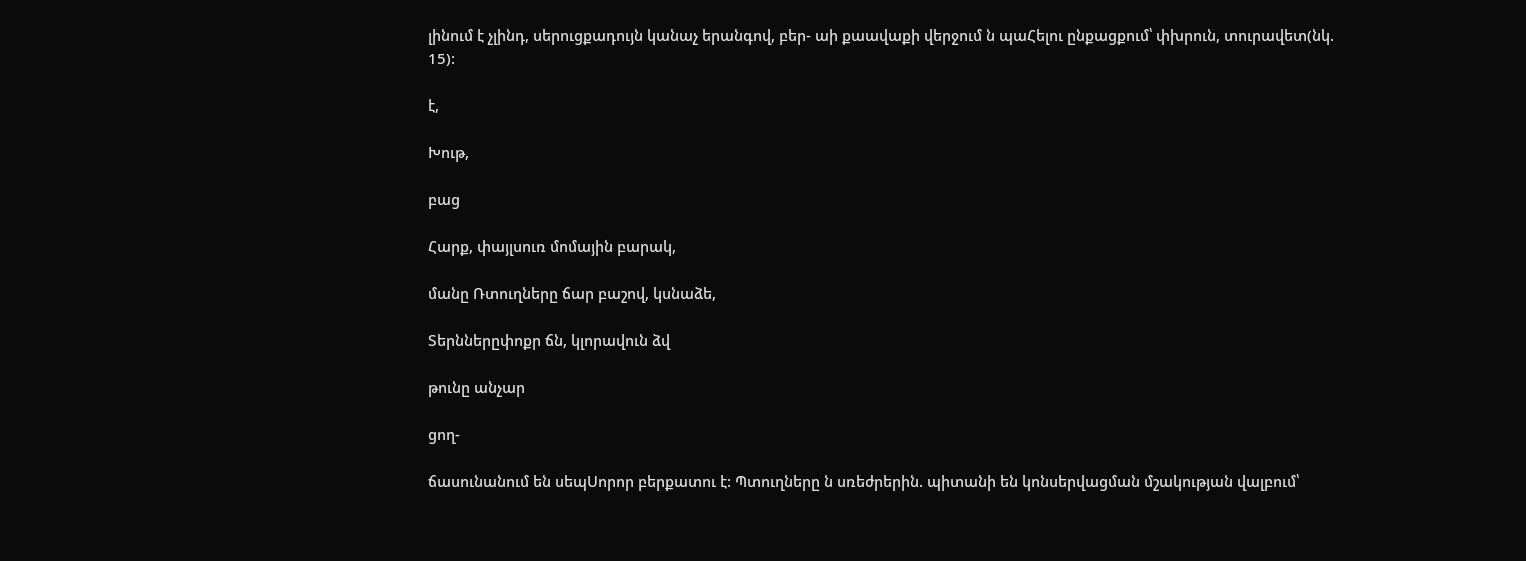լինում է չլինդ, սերուցքադույն կանաչ երանգով, բեր- աի քաավաքի վերջում ն պաՀելու ընքացքում՝ փխրուն, տուրավետ(նկ. 15):

է,

Խութ,

բաց

Հարք, փայլսուռ մոմային բարակ,

մանը Ռտուղները ճար բաշով, կսնաձե,

Տերններըփոքր ճն, կլորավուն ձվ

թունը անչար

ցող-

ճասունանում են սեպՍորոր բերքատու է: Պտուղները ն սռեժրերին. պիտանի են կոնսերվացման մշակության վալբում՝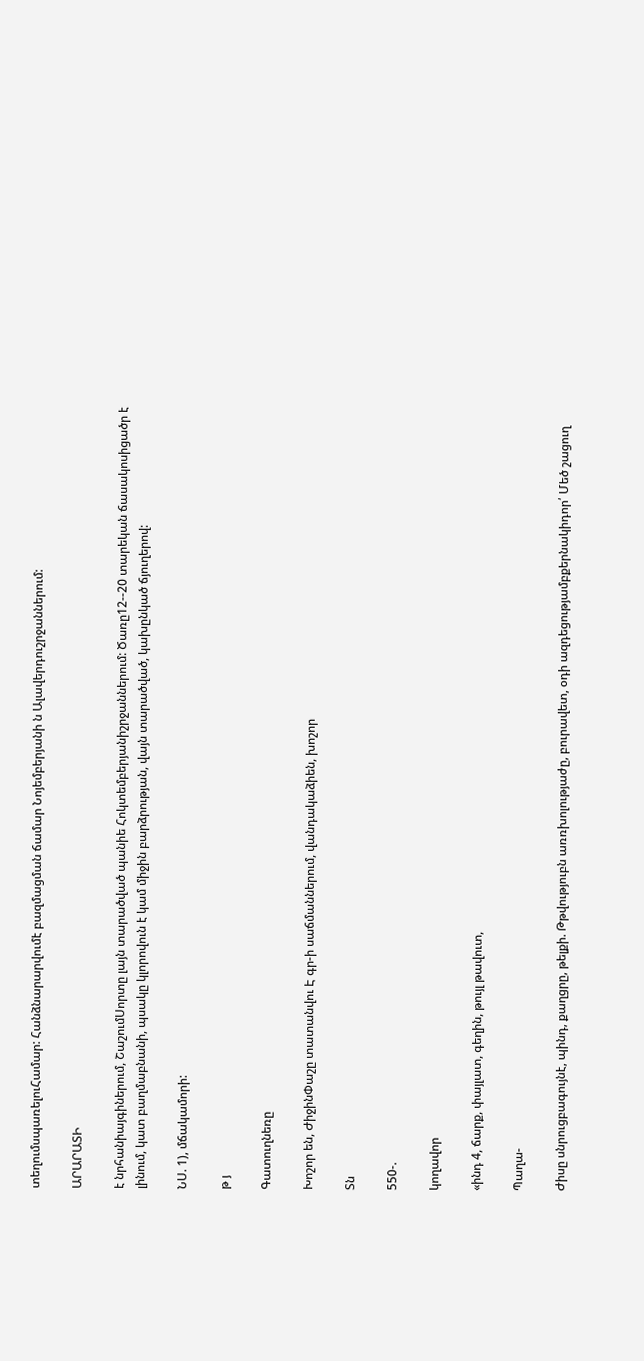տեղումսպառելուՀամար: Հանձնարարվումէ բազմացման ճամար Նոյեմբերյանի ն Ալավերդուշրջաններում:

ԱՐԱՐԱՏԻ

է նրհանիայգիներում, ՇաշումՍորտը լայն տարածված պանիե Հոկտեմբերյանիշրջաններում: Ծառը12--20 տարեկան ճասակոսիցածր է լինում, կատ բաղմաբնանի, պսակը կլորովուն է կամ միջին բարձրության, վայն տարածված, կախընկած ճյուղերով:

ՆՍ. 1), մճակամորի:

թ յ

Գատուղնեռը

Խոշոր են, ԺիջինՓաշը տատանվու Է գր-ի սաճմաններում, վանդակաձիեն, խոշոր

Տն

550-.

կողավոր

«ինդ 4, ճարք, փայլատ, գեղին, թույլ թավուտ,

Պաղա-

Ժիսը սնրուցբագույնէ, պինդ, քաղցրը, թելքի. Թթվություբն առռխոլությաժը, բուրավետ, օդի ազդեցությամբքերնակիդոր՛ Մեծ շացուղ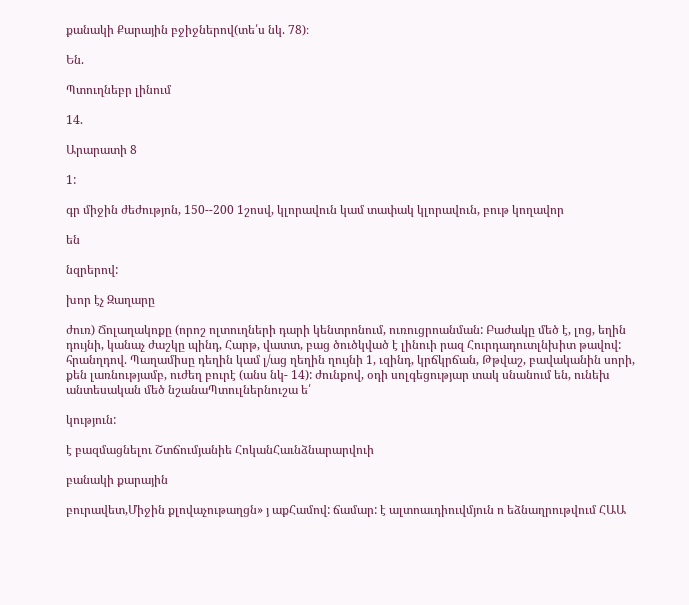քանակի Քարային բջիջներով(տե՛ս նկ. 78)։

Են.

Պտուղնեբր լինում

14.

Արարատի 8

1:

գր միջին ժեժությոն, 150--200 1շոսվ, կլորավուն կամ տափակ կլորավուն, բութ կողավոր

են

նզրերով:

խոր էչ Զաղարը

ժուռ) Ճոլաղակոքը (որոշ ոլտուղների դարի կենտրոնում, ուռուցրոանման: Բաժակը մեծ է, լոց, եղին դույնի, կանաչ ժաշկը պինդ, Հարթ, վատտ, բաց ծուծկված է լինուի րազ Հուրդադուտլնխիտ թավով: հրանղդով. Պաղամիսը դեղին կամ լ/աց ղեղին ղույնի 1, ւզինդ, կրճկրճան, Թթվաշ, բավականին սորի, քեն լառնությամբ, ուժեղ բուրէ (անս նկ- 14): ժունքով, օդի սոլգեցությար տակ սնանում են, ունեխ անտեսական մեծ նշանաՊտուլներնուշա ե՛

կություն:

է բազմացնելու Շտճումյանիե ՀոկանՀաւնձնարարվուի

բանակի քարային

բուրավետ,Միջին քլովաչութաղցն» յ աքՀամով: ճամար: է ալտոաւդիուվմյուն ո եձնաղրութվում ՀԱԱ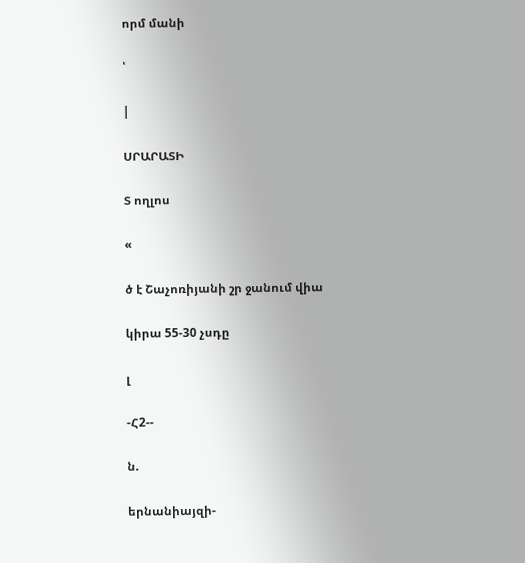որմ մանի

՝

|

ՍՐԱՐԱՏԻ

Տ ողլոս

«

ծ է Շաչոռիյանի շր ջանում վիա

կիրա 55-30 չսդը

լ

-Հ2--

ն.

երնանիայզի-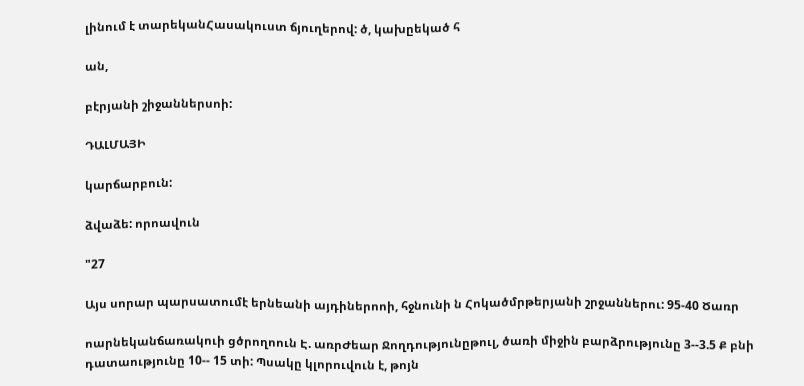լինում է տարեկանՀասակուստ ճյուղերով: ծ, կախըեկած հ

ան,

բէրյանի շիջաններսոի:

ԴԱԼՄԱՅԻ

կարճարբուն:

ձվաձե: որոավուն

"27

Այս սորար պարսատումէ երնեանի այդիներոոի, հջնունի ն Հոկածմրթերյանի շրջաններու: 95-40 Ծառր

ոարնեկանճառակուի ցծրողոուն Է. առրԺեար Ջողդությունըթուլ, ծառի միջին բարձրությունը 3--3.5 Ք բնի դատաությունը 10-- 15 տի: Պսակը կլորուվուն է, թոյն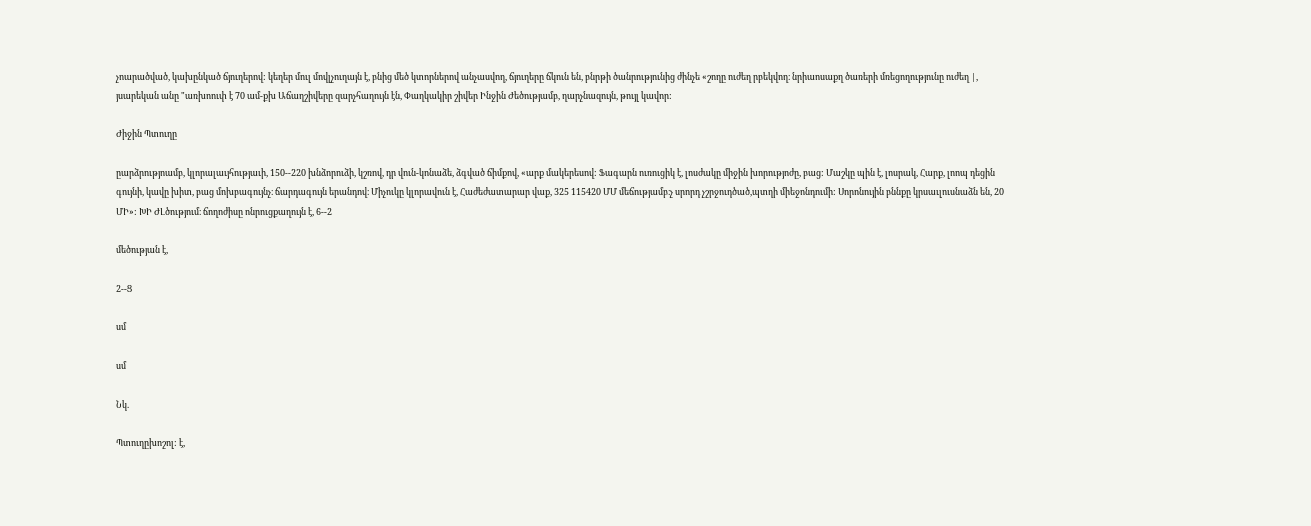չոարածված, կախընկած ճյուղերով: կեղեր մուլ մովլչուղայն է, բնից մեծ կտորներով անչասվող, ճյուղերը ճկուն են, բնրթի ծանրությունից ժինչե «շողը ուժեղ րբեկվող։ նրիաոսաքղ ծառերի մռեցողությունը ուժեղ |, յսարեկան անը "առխոուփ է 70 ամ-քխ Աճաղշիվերը զարչհաղույն էն, Փաղկակիր շիվեր Ինջին Ժեծությամբ, ղարչնազույն, թույլ կավոր:

Ժիջին Պտուղը

ըարձրությոամբ, կլորալաւյհությաւի, 150--220 խնձորուձի, կշռով, դր վուն-կոնաձե, ձգված ճիմքով, «արք մակերեսով: Ֆագարն ուռուցիկ է, լոսժակը միջին խորությոժը, բաց: Մաշկը պին է, լոսրակ, Հարք, լոոպ դեցին գույնի, կավը խիտ, բաց մոխբագույնչ։ ճարդագույն երանդով։ Միչուկը կլորավուն է, Հաժեժատարար վաք, 325 115420 ՄՄ մեճությամբ։չ սրորդ չշրջուդծած,պտղի միեջոնդումի: Սորոնույին բննքը կրսաւլուսնաձն են, 20 ՄԻ»: ԽԻ ԺԼծությում։ ճողոժիսը ոնրուցքաղույն է, 6--2

մեծության է,

2--Ց

սմ

սմ

Նկ.

Պտուղըխոշոլ: է,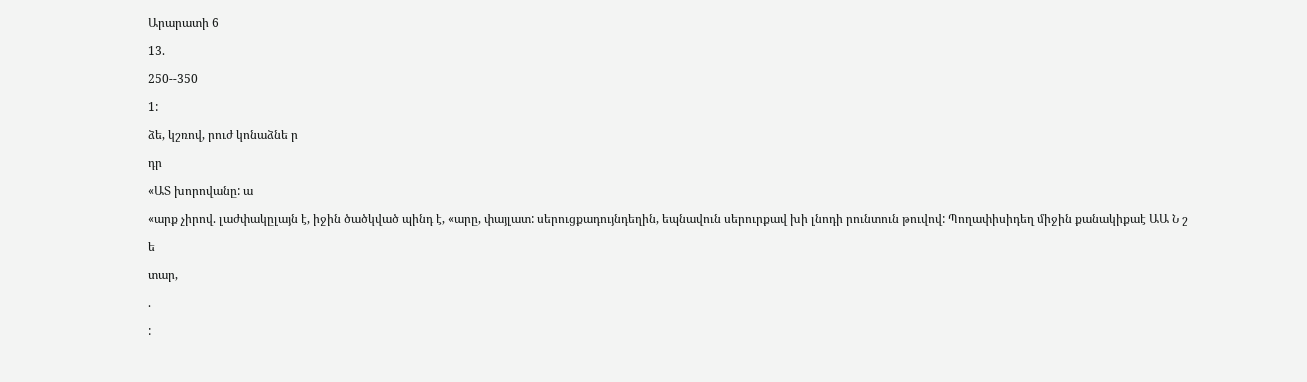Արարատի 6

13.

250--350

1:

ձե, կշռով, րուժ կոնաձնե ր

դր

«ԱՏ խորովանը: ա

«արք չիրով. լաժփակըլայն է, իջին ծածկված պինդ է, «արը, փայլատ: սերուցքադույնդեղին, եպնավուն սերուրքավ խի լնոդի րունտուն թուվով: Պողափիսիդեղ միջին քանակիքաէ ԱԱ Ն շ

ե

տար,

.

: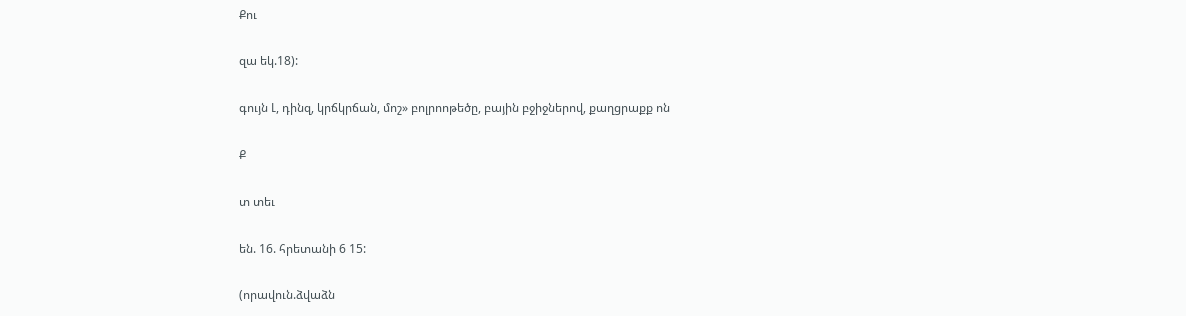Քու

զա եկ.18):

գույն Լ, դինզ, կրճկրճան, մոշ» բոլրոոթեծը, բային բջիջներով, քաղցրաքք ոն

Ք

տ տեւ

են. 16. հրետանի 6 15:

(որավուն.ձվաձն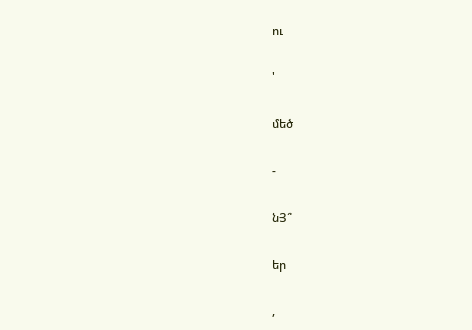ու

'

մեծ

-

նՅ՞

եր

,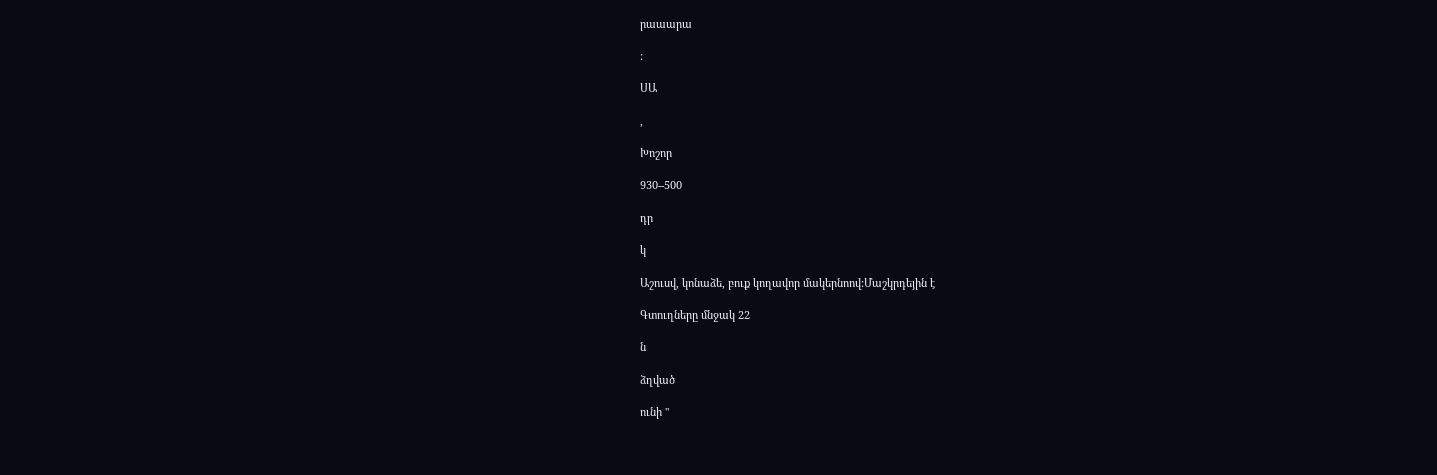րաաարա

:

ՍԱ

,

Խոշոր

930--500

դր

կ

Աշուսվ, կոնաձե, բուք կողավոր մակերնոով:Մաշկրդեյին է

Գտուղները մնջակ 22

ն

ձղված

ունի "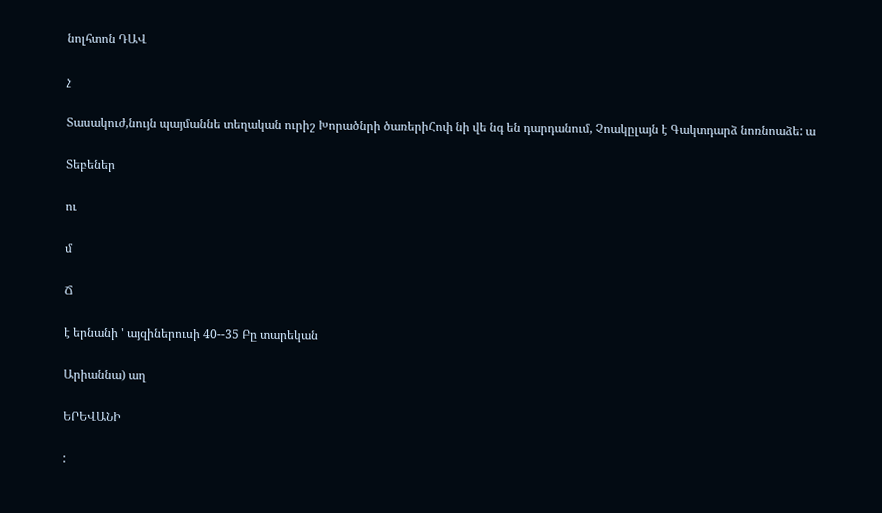նոլհտոն ԴԱՎ

չ

Տասակուժ,նույն պայմաննե տեղական ուրիշ Խորածնրի ծառերիՀոփ նի վե նգ են դարդանում, Չոակըլայն է Գակտդարձ նոռնոաձե: ա

Տեբեներ

ու

մ

Ճ

է երնանի ' այզիներուսի 40--35 Բը տարեկան

Արիաննա) աղ

ԵՐԵՎԱՆԻ

: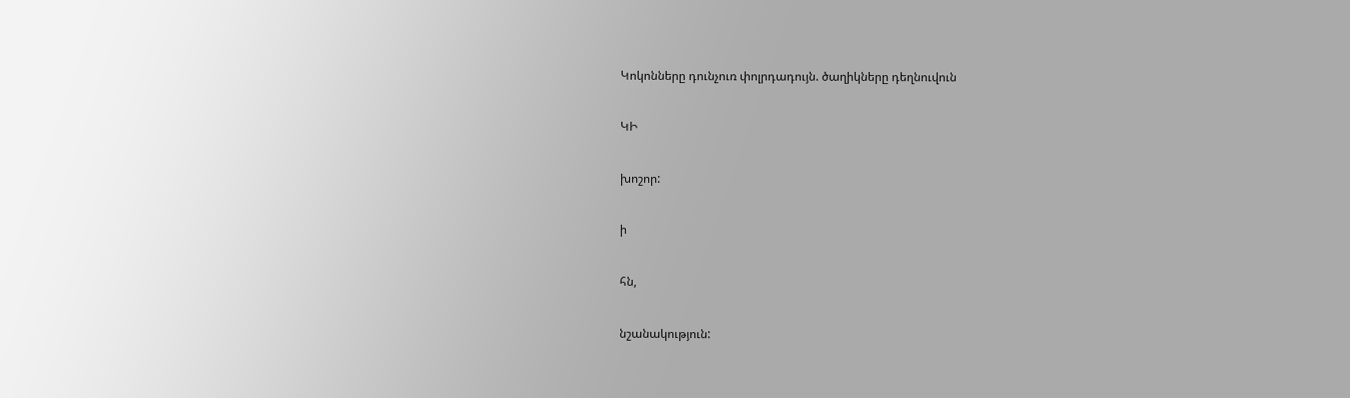Կոկոնները դունչուռ փոլրդադույն. ծաղիկները դեղնուվուն

ԿԻ

խոշոր:

ի

հն,

նշանակություն: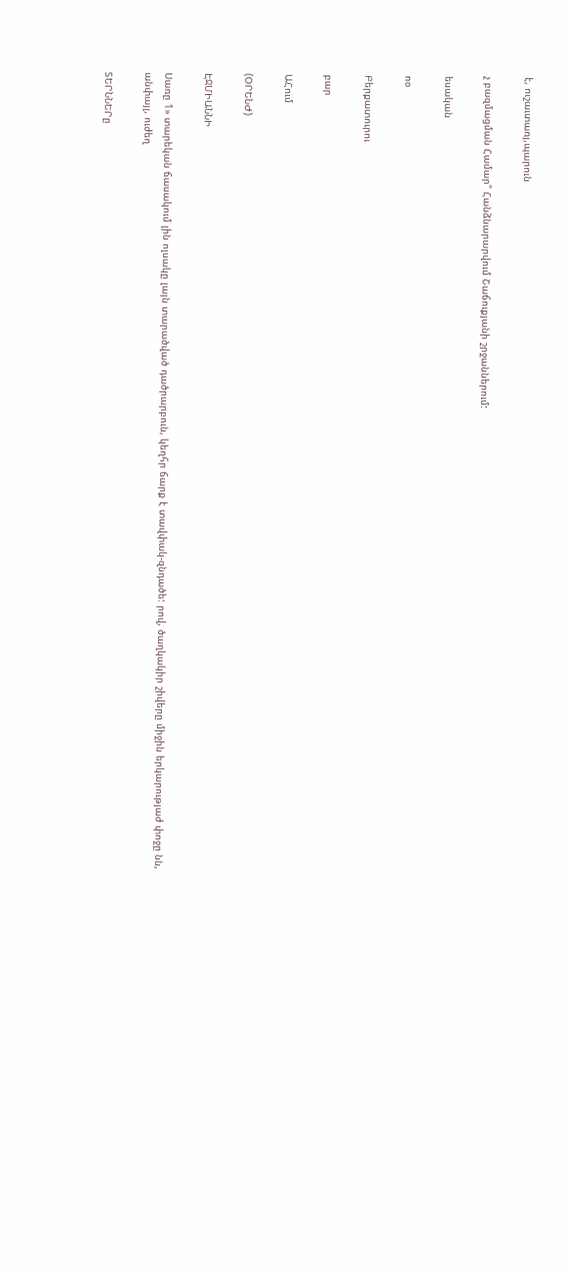է, ուշաւտառյ,պարուն

չ բազմացման Համար" Հանձնարարվում Շաճուքյանի շրջաններում:

եսական

ոօ

Բերքատուրու

բար

ԱՀում

(ՕՐԵՆԺ)

ԷՋՄԻԱՆՆԻ

Սառը 1» տարեկան ճասակում լին ոլսակը լայն տարածված դածրարբուն, կեղհր ճարք է տավփակ-զնդածե: րով, ծաղկակիր շիվերը միջին երկարությաժ փոջը նն, անփայլ, ուժեղ

ՏԵՐՆՆԵՐը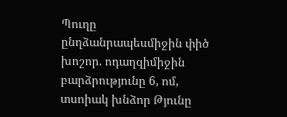Պուղը ընղձանրապեսմիջին փիծ խոշոր. ոդաղզիմիջին բարձրությունը 6, ոմ, տսոիակ խնձոր Թյունը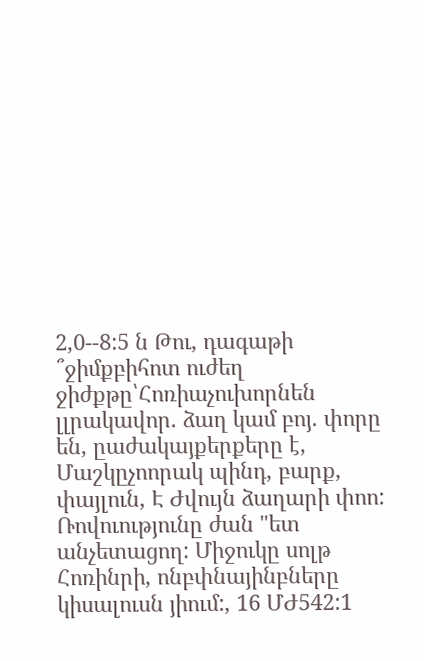2,0--8:5 ն Թու, դագաթի ՞ջիմքբիհոտ ուժեղ ջիժքթը՝Հոռիաչուխորնեն լլրակավոր. ձաղ կամ բոյ. փորը են, ըաժակայքերքերը է, Մաշկըչոորակ պինդ, բարք, փայլուն, Է Ժվույն ձաղարի փոո: Ռովուությունը ժան "ետ անչետացող: Միջուկը սոլթ Հոռինրի, ոնբփնայինբները կիսալուսն յիում:, 16 ՄԺ542:1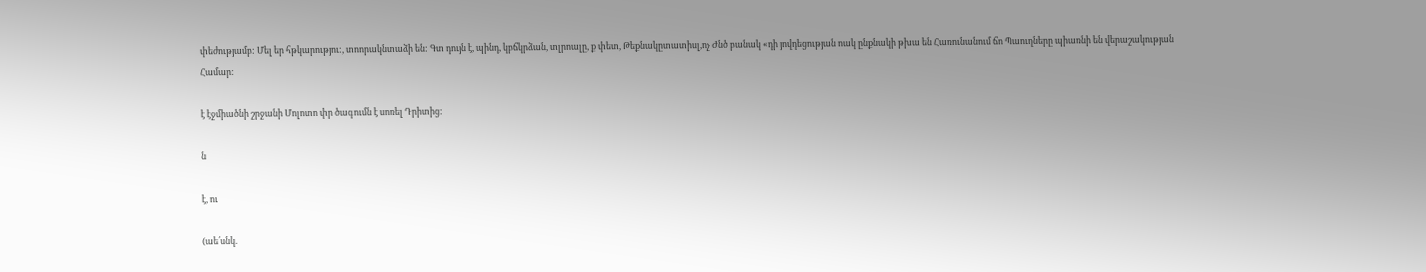փեժությամբ: Մել եր հթկարությու:, տոորակնտաձի են: Գտ դույն է, պինդ, կբճկրձան, տլրոալը, ք փետ, Թեքնակըտատիսլ,ոչ Ժնծ բանակ «դի յովդեցության ոակ ընքնակի թխա են Հառունանում ճո Պաուղները պիառնի են վերաշակության Համար:

է էջմիածնի շրջանի Մոլոտո փր ծագումն է սոռել Դրիտից:

ն

է, ու

(աե՛սնկ.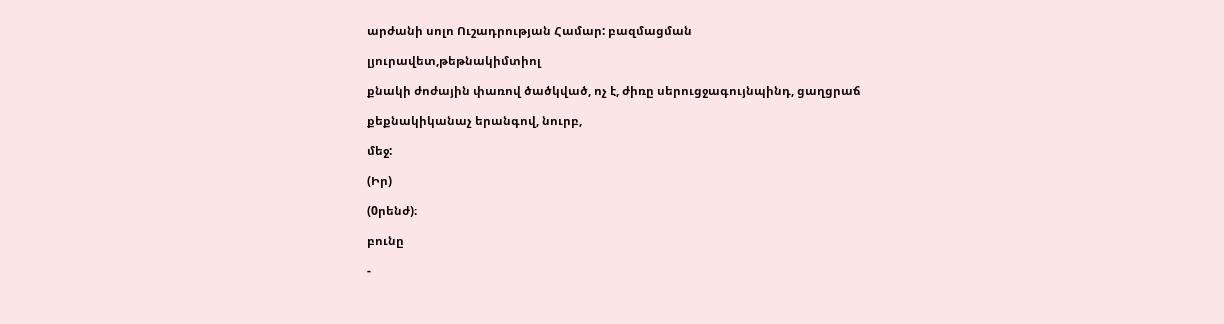արժանի սոլո Ուշադրության Համար: բազմացման

լյուրավետ,թեթնակիմտիոլ

քնակի ժոժային փառով ծածկված, ոչ է, ժիռը սերուցջագույնպինդ, ցաղցրաճ

քեքնակիկանաչ երանգով, նուրբ,

մեջ:

(Իր)

(0րենժ)։

բունը

-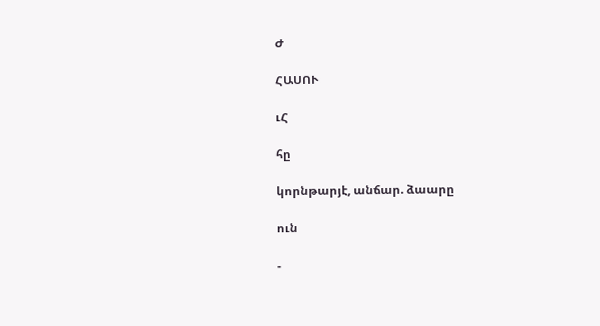Ժ

ՀԱՍՈՒ

ւՀ

հը

կորնթարյէ, անճար. ձաարը

ուն

-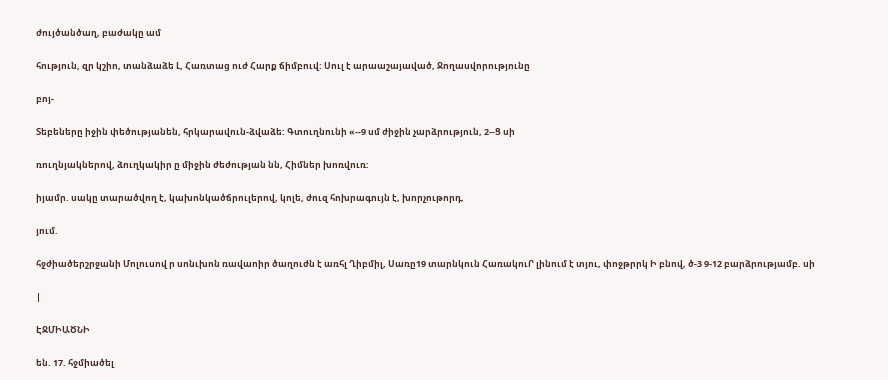ժույծանծաղ, բաժակը ամ

հություն, զր կշիո, տանձաձե Լ, Հառտաց ուժ Հարք ճիմբուվ: Սուլ է արաաշայաված, Ջողասվորությունը

բոյ-

Տեբեները իջին փեծությանեն, հրկարավուն-ձվաձե: Գտուղնունի «--9 սմ ժիջին չարձրություն, 2--Ց սի

ռուղնյակներով, ձուղկակիր ը միջին ժեժության նն, Հիմներ խոռվուռ:

իյամր. սակը տարածվող է, կախոնկածճրուլերով, կոլե, ժուզ հոխրագույն է, խորչութորդ,

յում.

հջժիածերշրջանի Մոլուսով ր սոնւխոն ռավաոիր ծաղուժն է առհլ Ղիբմիլ, Սառը19 տարնկուն ՀառակուՐ լինում է տյու, փոջթրրկ Ի բնով, ծ-3 9-12 բարձրությամբ. սի

|

ԷՋՄԻԱԾՆԻ

են. 17. հջմիածել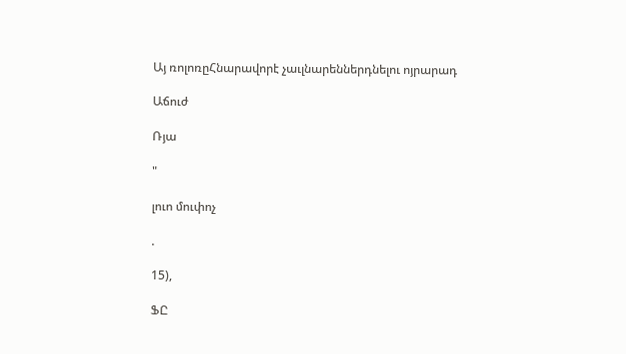Այ ռոլոռըՀնարավորէ չաւլնարեններդնելու ոյրարադ

Աճուժ

Ռյա

"

լուո մուփոչ

.

15),

ՖԸ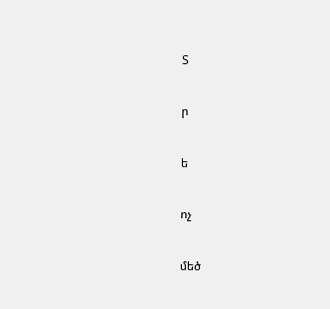Տ

ր

ե

ոչ

մեծ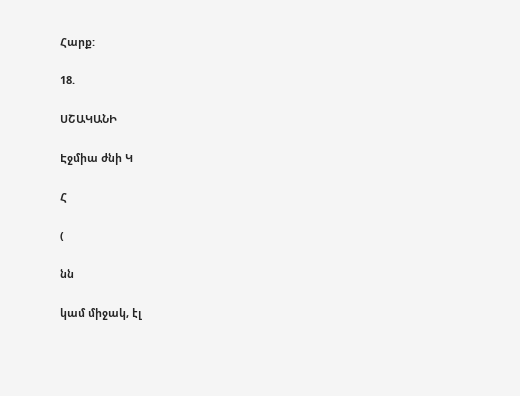Հարք:

18.

ՍՇԱԿԱՆԻ

Էջմիա ժնի Կ

Հ

(

նն

կամ միջակ, էլ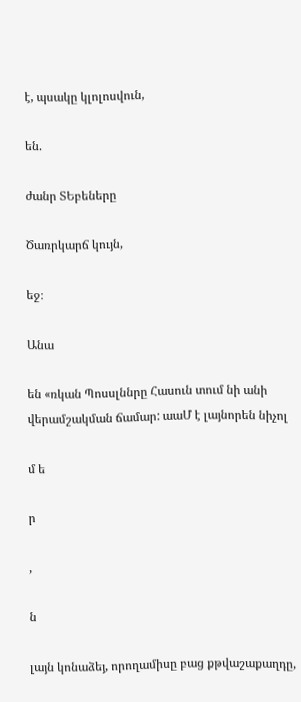է, պսակը կլոլոսվուն,

են.

ժանր ՏԵբեները

Ծառրկարճ կույն,

եջ։

Անա

են «ռկան Պոսսլննրը Հասուն տում նի անի վերամշակման ճամար: աաՄ է լայնորեն նիչոլ

մ ե

ր

,

ն

լայն կոնաձեյ, որողամիսը բաց քթվաշաքաղդը,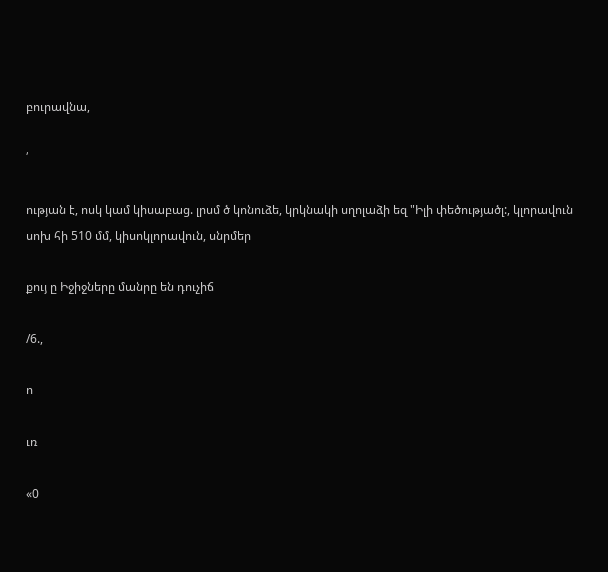բուրավնա,

՛

ության է, ոսկ կամ կիսաբաց. լրսմ ծ կոնուձե, կրկնակի սղոլաձի եզ "Իլի փեծությածլ:, կլորավուն սոխ հի 510 մմ, կիսոկլորավուն, սնրմեր

քույ ը Իջիջները մանրը են դուչիճ

/6.,

ո

ւռ

«0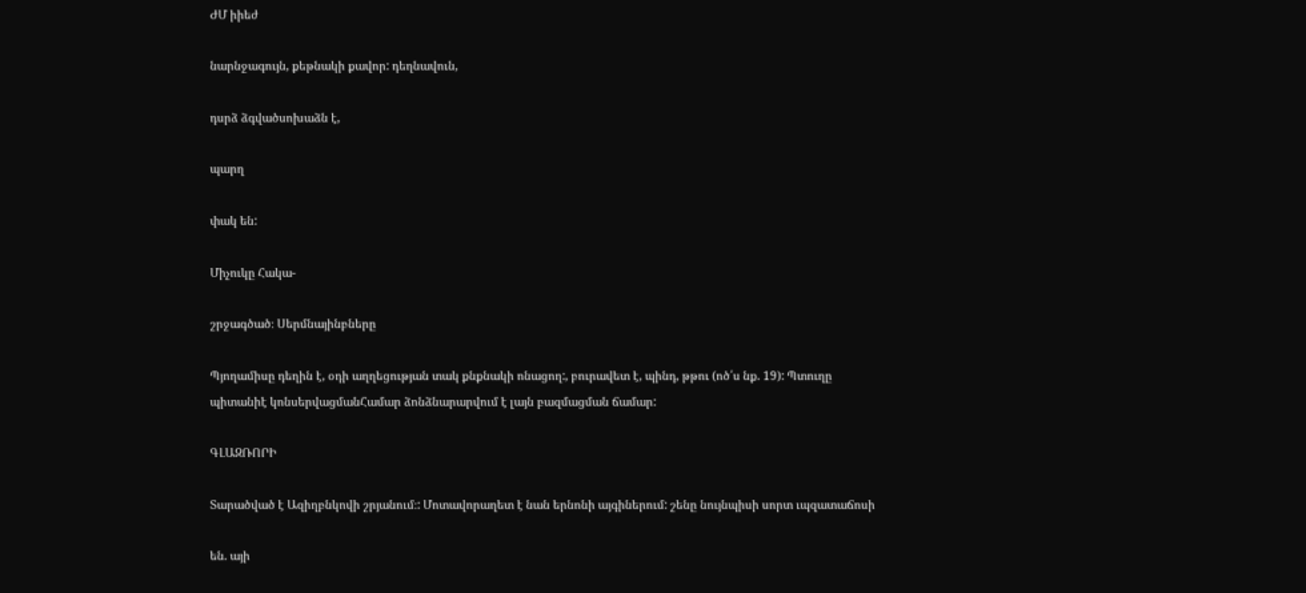ԺՄ իիեժ

նարնջագույն, քեթնակի քավոր: դեղնավուն,

դսրձ ձգվածսոխաձն է,

պարղ

փակ են:

Միչուկը Հակա-

շրջագծած։ Սերմնայինբները

Պյողամիսը դեղին է, օդի աղղեցության տակ քնքնակի ոնացող:, բուրավետ է, պինդ, թթու (ոծ՛ս նք. 19): Պտուղը պիտանիէ կոնսերվացմանՀամար ձոնձնարարվում է լայն բազմացման ճամար:

ԳԼԱԶՌՈՐԻ

Տարածված է Ազիղբնկովի շրյանում։: Մոտավորաղետ է նան երնոնի այգիներում: շենը նույնպիսի սորտ ւպզատաճոսի

են. այի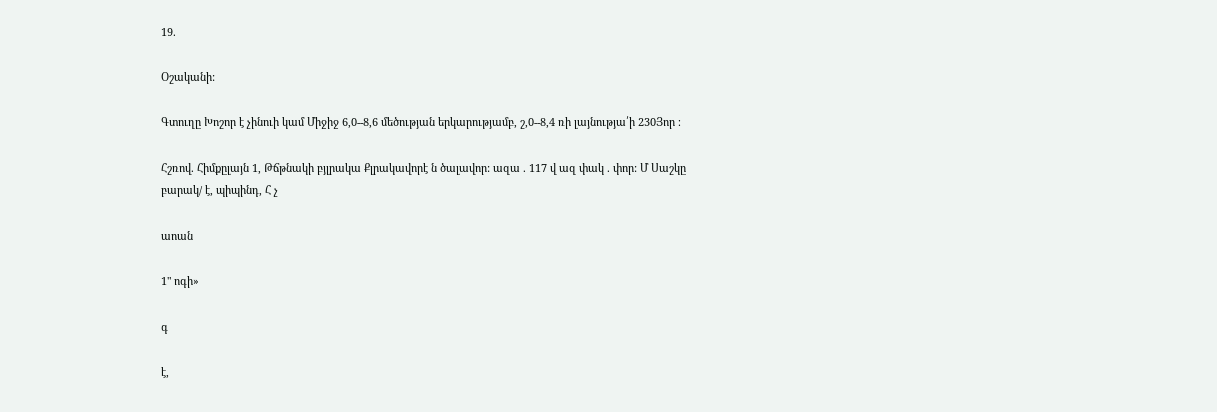19.

Օշականի:

Գտուղը Խոշոր է չինուի կամ Միջիջ 6,0--8,6 մեծության երկարությամբ, շ,0--8,4 ռի լայնությա՛ի 230Յոր ։

Հշռով. Հիմքըլայն 1, Թճթնակի բյլրակա Քլրակավորէ ն ծալավոր: ազա . 117 վ ազ փակ . փոր: Մ Սաշկը բարակ/ է, պիպինդ, Հ չ

աոան

1" ոգի»

գ

է,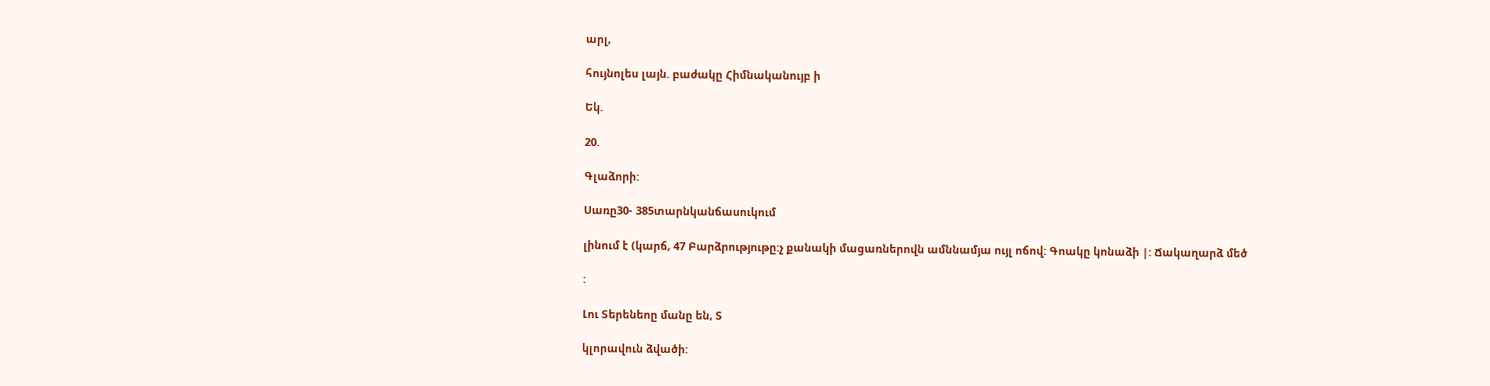արլ,

հույնոլես լայն. բաժակը Հիմնականույբ ի

Եկ.

20.

Գլաձորի:

Սառը30- 385տարնկանճասուկում

լինում է (կարճ, 47 Բարձրությութը:չ քանակի մացառներովն ամննամյա ույլ ոճով: Գոակը կոնաձի |: Ճակաղարձ մեծ

:

Լու Տերենեոը մանը են, Տ

կլորավուն ձվածի: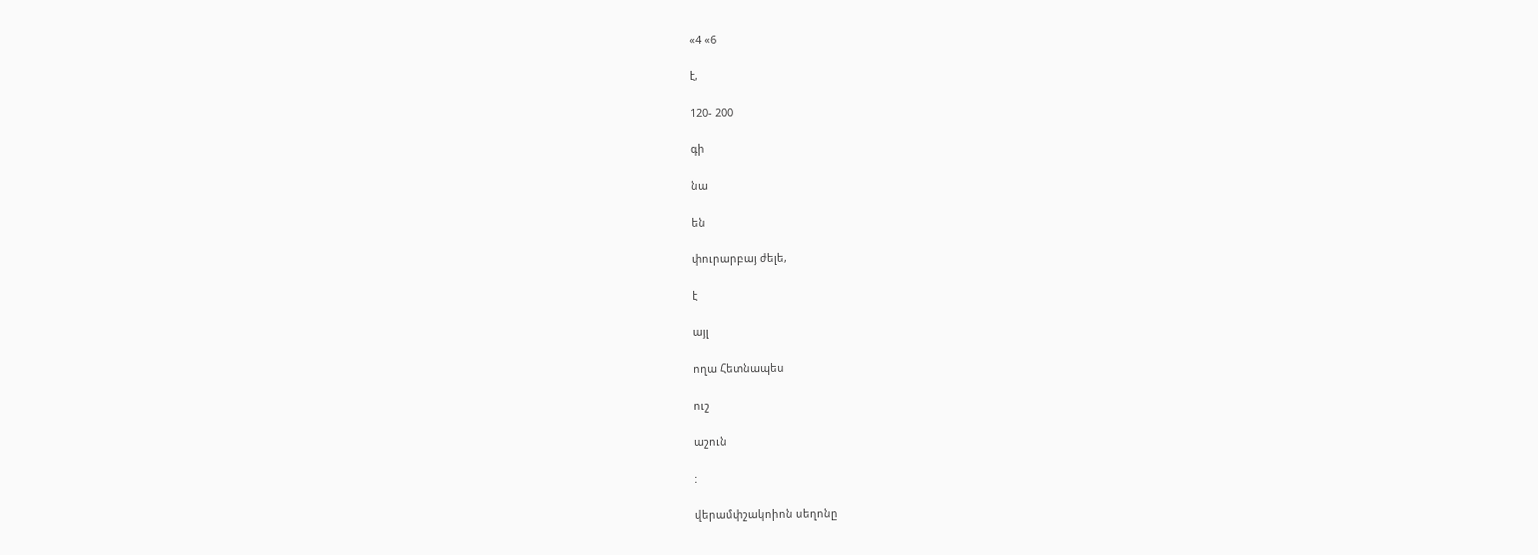«4 «6

է,

120- 200

գի

նա

են

փուրարբայ ժելե,

է

այլ

ողա Հետնապես

ուշ

աշուն

:

վերամփշակոիոն սեղոնը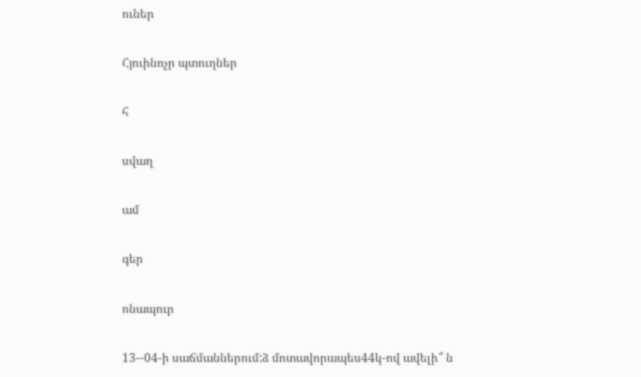ուներ

Հյուինոչր պտուղներ

հ

սվաղ

ամ

գեր

ոնապուր

13--04-ի սաճմաններում:ձ մոտավորապես44կ-ով ավելի՞ ն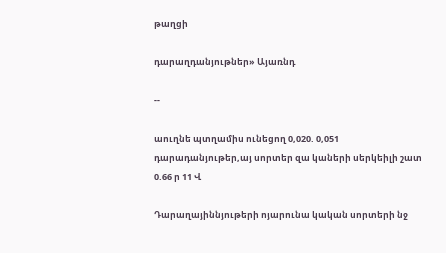թաղցի

դարաղդանյութներ» Այառնդ

--

աուղնե պտղամիս ունեցող 0,020. 0,051 դարադանյութեր,այ սորտեր զա կաների սերկեիլի շատ 0.66 ր 11 Վ

Դարաղայիննյութերի ոյարունա կական սորտերի նջ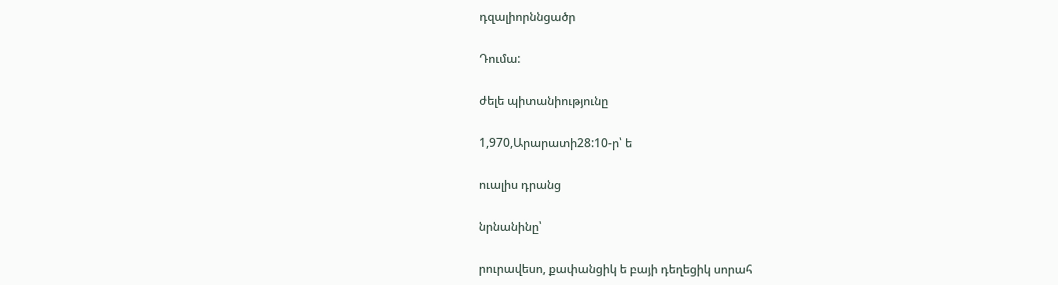դզալիորննցածր

Դումա:

ժելե պիտանիությունը

1,970,Արարատի28:10-ր՝ ե

ուալիս դրանց

նրնանինը՝

րուրավեսո, քափանցիկ ե բայի դեղեցիկ սորահ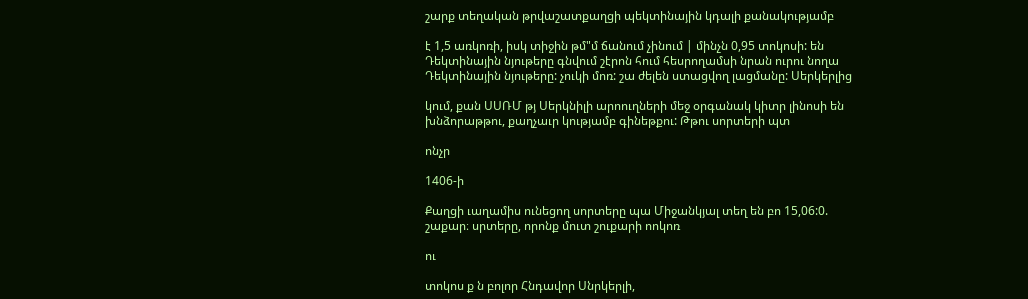շարք տեղական թրվաշատքաղցի պեկտինային կդալի քանակությամբ

է 1,5 առկոռի, իսկ տիջին թմ"մ ճանում չինում | մինչն 0,95 տոկոսի: են Դեկտինային նյութերը գնվում շէրոն հում հեսրողամսի նրան ուրու նողա Դեկտինային նյութերը: չուկի մոռ: շա ժելեն ստացվող լացմանը: Սերկերլից

կում, քան ՍՍՌՄ թյ Սերկնիլի արոուղների մեջ օրգանակ կիտր լինոսի են խնձորաթթու, քաղչաւր կությամբ գինեթքու: Թթու սորտերի պտ

ոնչր

1406-ի

Քաղցի ւաղամիս ունեցող սորտերը պա Միջանկյալ տեղ են բո 15,06:0. շաքար։ սրտերը, որոնք մուտ շուքարի ոոկոռ

ու

տոկոս ք ն բոլոր Հնդավոր Սնրկերլի,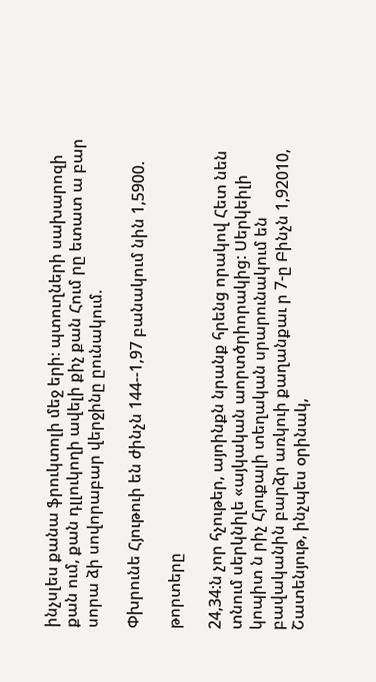ինչսլես քանա ֆրուկտոլի մեջ երի։ պտուղների սախարոզի քան ում, քան դլլուկողի ավելի քիչ քան Հում րը ետատ ա բար սորա ձի սովորաբար վերջինը ըունակում.

Փխրունե Հյութուի են ժինչն 144--1,97 բանակում նին 1,5900.

թորտերը

24,34:ն չոր հչութեր, այոինքն նրանք հրենց որակով Հետ նեն տնում սերկնիլե «այկական աորտծրիորակից: Սերկեիլի կոպիտ ն րիչ Հյուքալի տեղական սրարունակում են բավականին բարձր առկուի քաղանքաւ ր 7-ը Բինչն 1,92010, Շատենյութ, ինչպես օրինակ,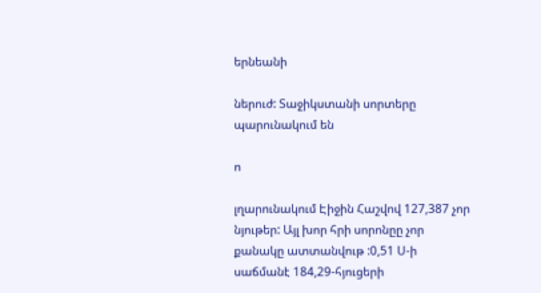երնեանի

ներուժ: Տաջիկստանի սորտերը պարունակում են

ո

լղարունակում Էիջին Հաշվով 127,387 չոր նյութեր: Այլ խոր հրի սորոնըը չոր քանակը ատտանվութ :0,51 Ս-ի սաճմանէ 184,29-հյուցերի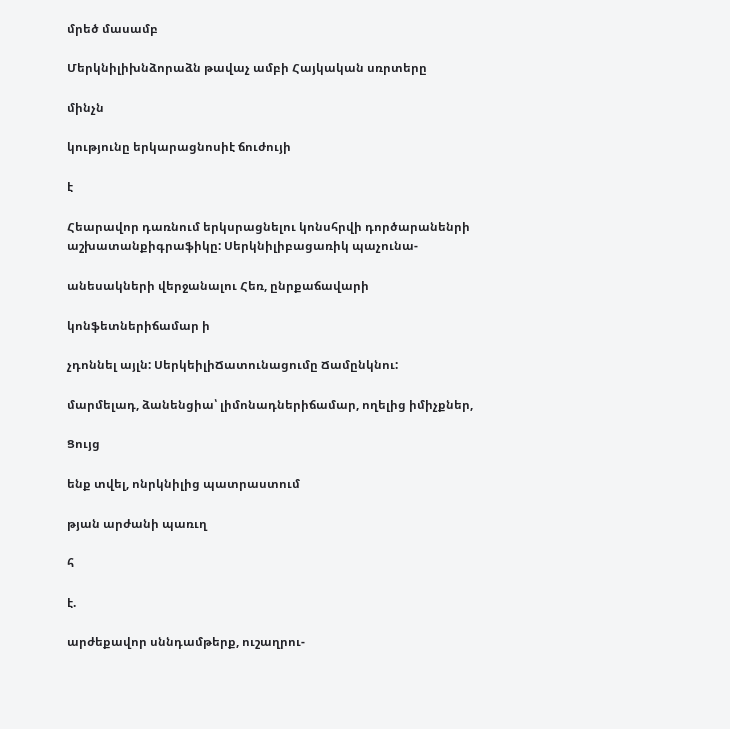մրեծ մասամբ

Մերկնիլիխնձորաձն թավաչ ամբի Հայկական սռրտերը

մինչն

կությունը երկարացնոսիէ ճուժույի

է

Հեարավոր դառնում երկսրացնելու կոնսհրվի դործարանենրի աշխատանքիգրաֆիկը: Սերկնիլիբացառիկ պաչունա-

անեսակների վերջանալու Հեռ, ընրքաճավարի

կոնֆետներիճամար ի

չդոննել այլն: ՍերկեիլիՃատունացումը Ճամընկնու:

մարմելադ, ձանենցիա՝ լիմոնադներիճամար, ողելից իմիչքներ,

Ցույց

ենք տվել, ոնրկնիլից պատրաստում

թյան արժանի պառւղ

հ

է.

արժեքավոր սննդամթերք, ուշաղրու-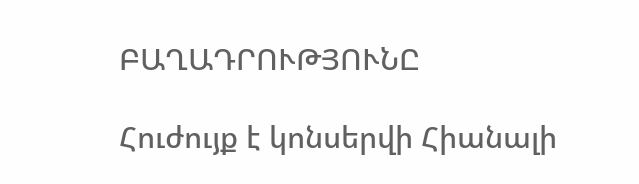ԲԱՂԱԴՐՈՒԹՅՈՒՆԸ

Հուժույք է կոնսերվի Հիանալի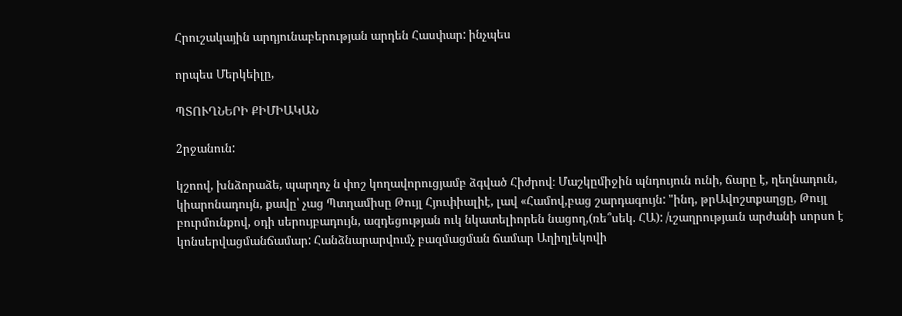Հրուշակային արդյունաբերության արդեն Հասփար: ինչպես

որպես Մերկեիլը,

ՊՏՈՒՂՆԵՐԻ ՔԻՄԻԱԿԱՆ

2րջանուն:

կշոով, խնձորաձե, պարղոչ ն փոշ կողավորուցյամբ ձգված Հիժրով։ Մաշկըմիջին պնդույուն ունի, ճարը է, ղեղնադուն, կիարոնադույն, քավը՝ չաց Պտղամիսը Թույլ Հյուփիալիէ, լավ «Համով,բաց շարդագույն: "ինդ, թրԱվոշտքաղցը, Թույլ բուրմունքով, օդի սերույբադույն, ազդեցության ուկ նկատելիորեն նացող,(ռե՞սեկ. ՀԱ): /ւշաղրությաւն արժանի սորսո է կոնսերվացմանճամար: Հանձնարարվումչ բազմացման ճամար Աղիղլեկովի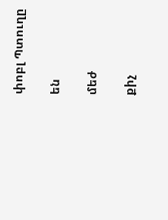փոբլ Պտուղը

են

մեժ

քիչ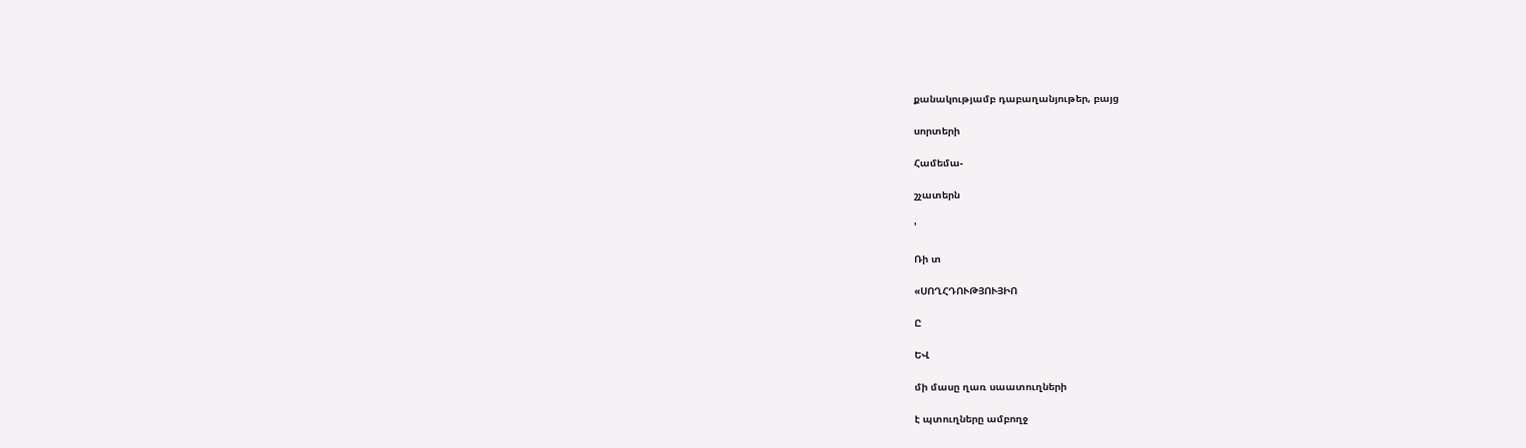քանակությամբ դաբաղանյութեր, բայց

սորտերի

Համեմա-

շչատերն

'

Ռի տ

«ՍՈՂՀԴՈՒԹՅՈՒՅԻՈ

Ը

ԵՎ

մի մասը ղառ սաատուղների

է պտուղները ամբողջ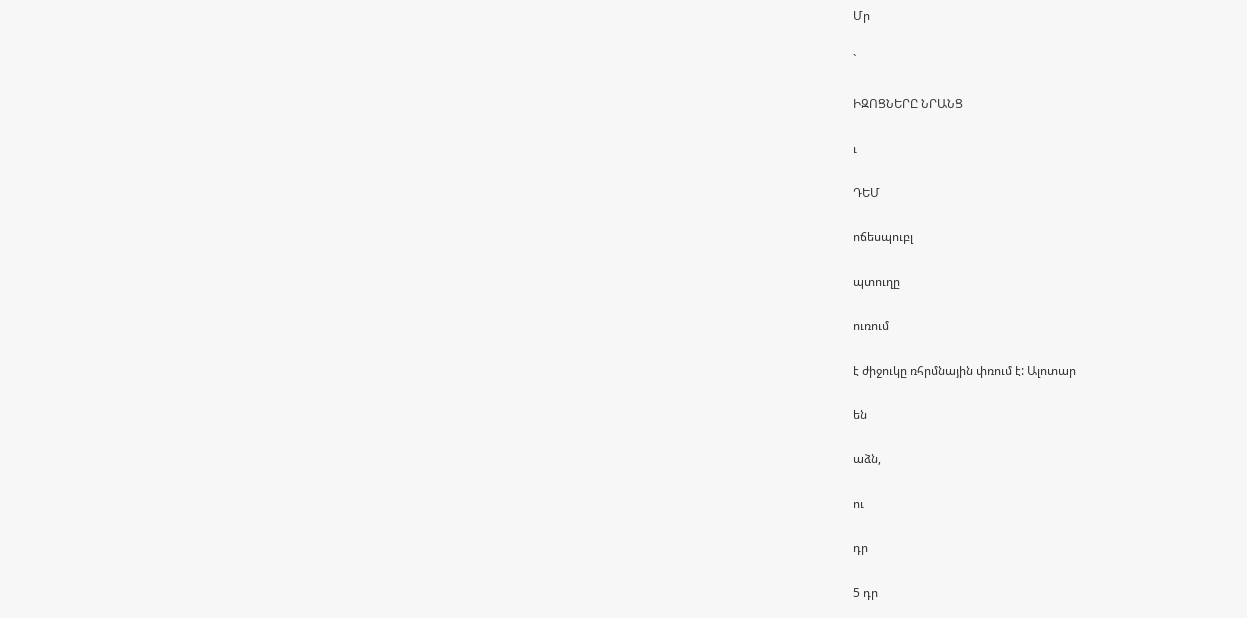Մր

`

ԻԶՈՑՆԵՐԸ ՆՐԱՆՑ

ւ

ԴԵՄ

ոճեսպուբլ

պտուղը

ուռում

է ժիջուկը ռհրմնային փռում է: Ալոտար

են

աձն,

ու

դր

5 դր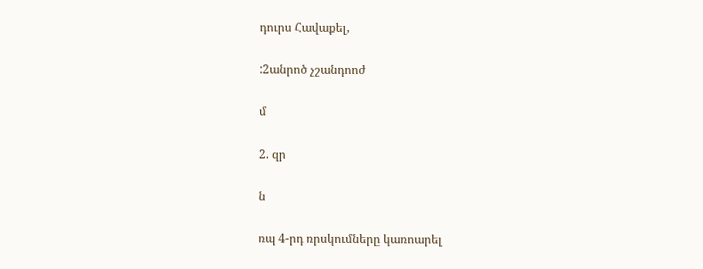դուրս Հավաքել,

:2անրոծ չշանդոոժ

մ

2. զր

ն

ռպ 4-րդ ռրսկումները կառոարել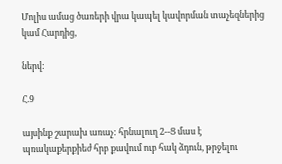Մոլիս ամաց ծառերի վրա կապել կավորման տաչեզներից կամ Հարդից,

ներվ:

Հ.9

այսինք շարախ առաչ: հրնալուղ 2--Ց մաս է պռակաքերքիեժ հրբ քավում ուբ հակ ձդուն, թրջելու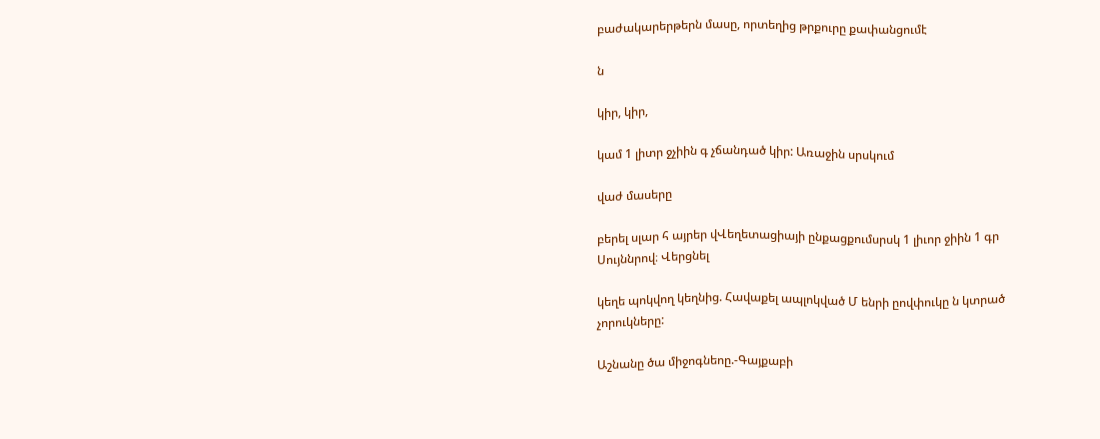բաժակարերթերն մասը, որտեղից թրքուրը քափանցումէ

ն

կիր, կիր,

կամ 1 լիտր ջչիին գ չճանդած կիր: Առաջին սրսկում

վաժ մասերը

բերել սլար հ այրեր վՎեղետացիայի ընքացքումսրսկ 1 լիւոր ջիին 1 գր Սույննրով։ Վերցնել

կեղե պոկվող կեղնից. Հավաքել ապլոկված Մ ենրի ըովփուկը ն կտրած չորուկները:

Աշնանը ծա միջոգնեոը.-Գայքաբի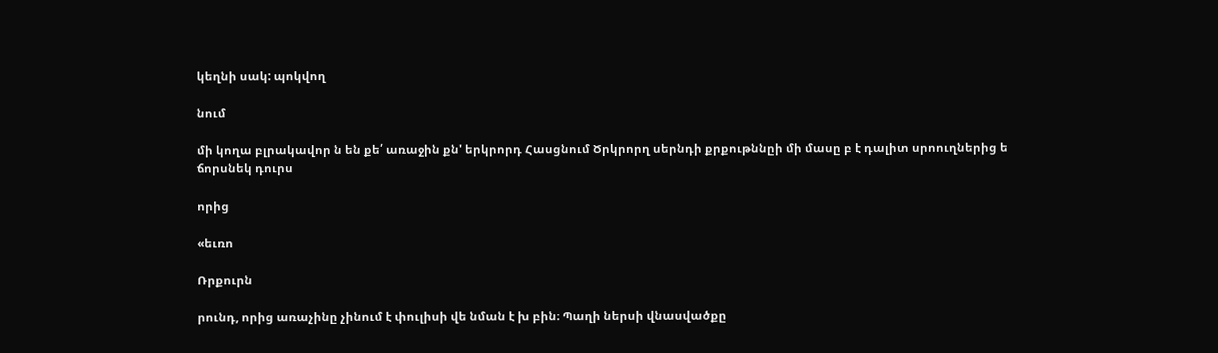կեղնի սակ: պոկվող

նում

մի կողա բլրակավոր ն են քե՛ առաջին քն' երկրորդ Հասցնում Ծրկրորղ սերնդի քրքութննըի մի մասը բ է դալիտ սրոուղներից ե ճորսնեկ դուրս

որից

«եւռո

Ռրքուրն

րունդ, որից առաչինը չինում է փուլիսի վե նման է խ բին։ Պաղի ներսի վնասվածքը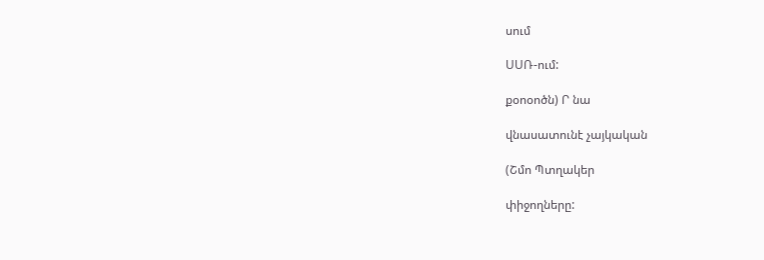սում

ՍՍՌ-ում:

քօոօոծն) Ր նա

վնասատունէ չայկական

(Շմո Պտղակեր

փիջողները: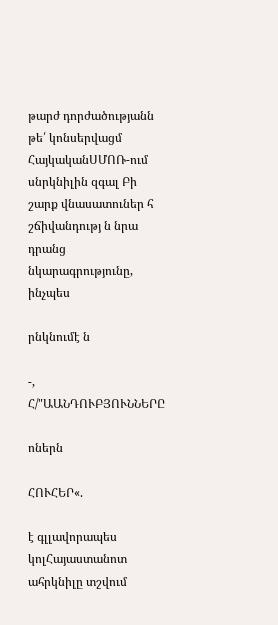թարժ դորժածությանն թե՛ կոնսերվացմ ՀայկականՍՄՈՌ-ում սնրկնիլին զգալ Բի շարք վնասատուներ հ շճիվանդությ ն նրա դրանց նկարագրությունը, ինչպես

րնկնումէ ն

-, Հ/"ԱԱՆԴՈՒԲՅՈՒՆՆԵՐԸ

ոներն

ՀՈՒՀԵՐ«.

է գլլավորապես կոլՀայաստանոտ ահրկնիլը տշվում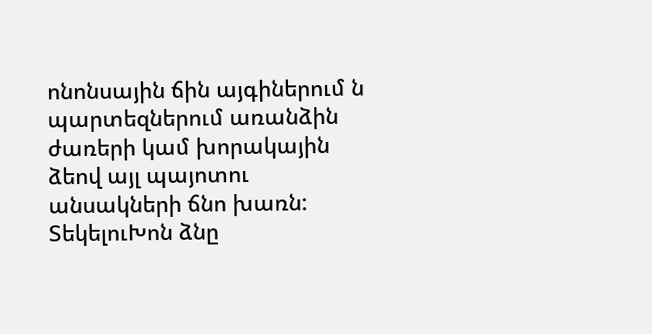ոնոնսային ճին այգիներում ն պարտեզներում առանձին ժառերի կամ խորակային ձեով այլ պայոտու անսակների ճնո խառն: ՏեկելուԽոն ձնը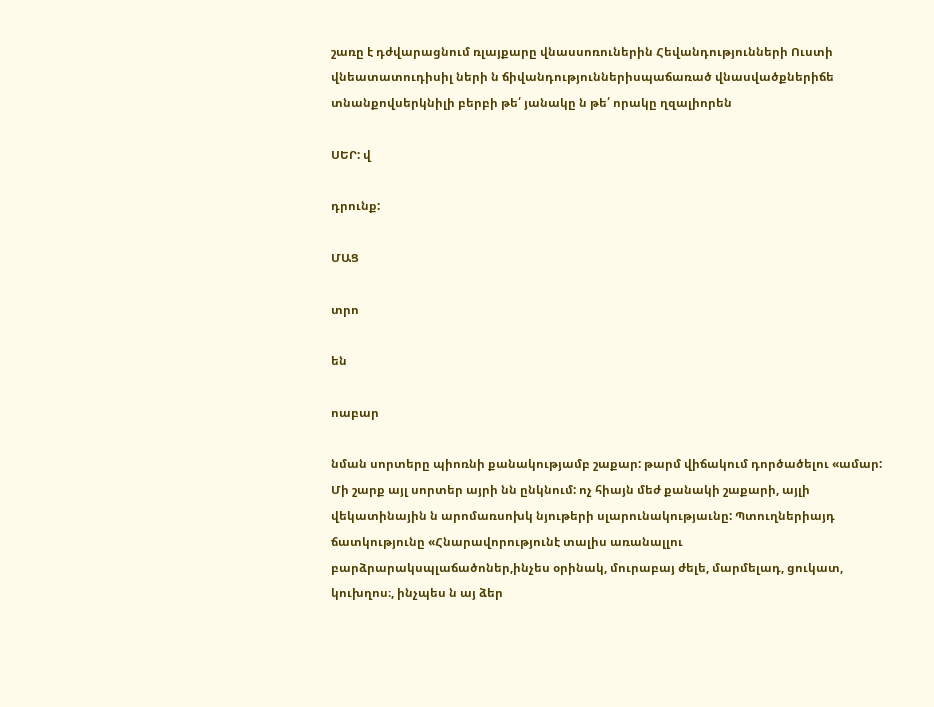շառը է դժվարացնում ռլայքարը վնասսոռուներին Հեվանդությունների Ուստի վնեատատուդիսիլ ների ն ճիվանդություններիսպաճառած վնասվածքներիճե տնանքովսերկնիլի բերբի թե՛ յանակը ն թե՛ որակը ղզալիորեն

ՍԵՐ: վ

դրունք:

ՄԱՑ

տրո

են

ոաբար

նման սորտերը պիոռնի քանակությամբ շաքար: թարմ վիճակում դործածելու «ամար: Մի շարք այլ սորտեր այրի նն ընկնում: ոչ հիայն մեժ քանակի շաքարի, այլի վեկատինային ն արոմառսոխկ նյութերի սլարունակությաւնը: Պտուղներիայդ ճատկությունը «Հնարավորությունէ տալիս առանալլու բարձրարակսպլաճածոներ,ինչես օրինակ, մուրաբայ ժելե, մարմելադ, ցուկատ, կուխղոս։, ինչպես ն այ ձեր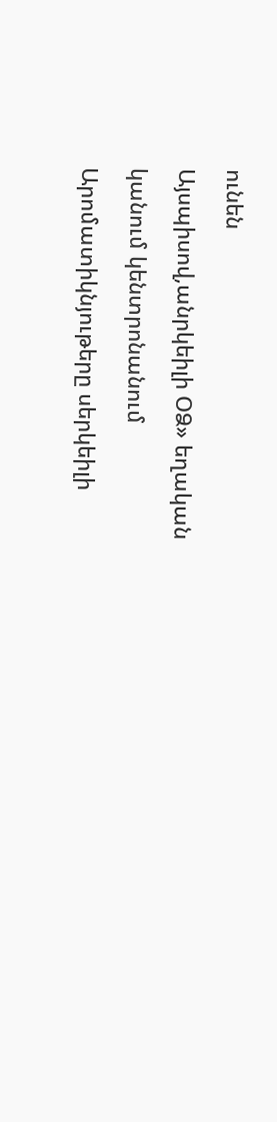ունեն

Այսպիսով,անրկեիլի ՕՁ» եղական

կանում կենտրոնանում

Արոմատիկնյութերը սերկեիլի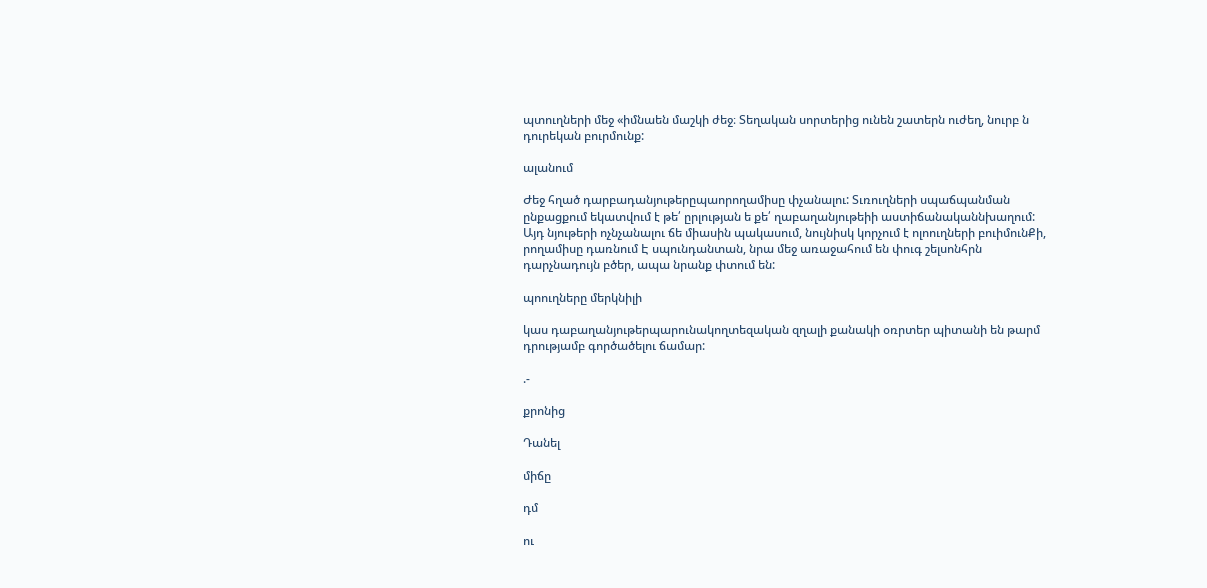պտուղների մեջ «իմնաեն մաշկի ժեջ։ Տեղական սորտերից ունեն շատերն ուժեղ, նուրբ ն դուրեկան բուրմունք:

ալանում

Ժեջ հղած դարբադանյութերըպաորողամիսը փչանալու: Տւռուղների սպաճպանման ընքացքում եկատվում է թե՛ ըրլության ե քե՛ ղաբաղանյութեիի աստիճանականնխաղում: Այդ նյութերի ոչնչանալու ճե միասին պակասում, նույնիսկ կորչում է ոլոուղների բուիմունՔի, րողամիսը դառնում Է սպունդանտան, նրա մեջ առաջահում են փուգ շելսոնհրն դարչնադույն բծեր, ապա նրանք փտում են:

պոուղները մերկնիլի

կաս դաբաղանյութերպարունակողտեզական զղալի քանակի օռրտեր պիտանի են թարմ դրությամբ գործածելու ճամար:

.-

քրոնից

Դանել

միճը

դմ

ու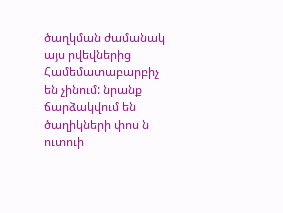ծաղկման ժամանակ այս րվեվներից Համեմատաբարբիչ են չինում: նրանք ճարձակվում են ծաղիկների փոս ն ուտուի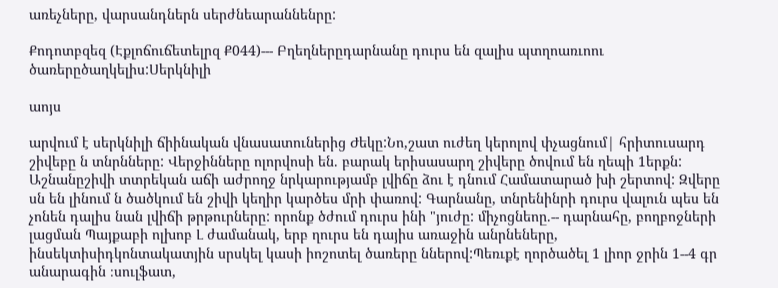առեչները, վարսանդներն սերժնեարաննենրը:

Քոդոտբզեզ (Էքլոճուճետելրզ Ք044)--- Բղեղներըդարնանը դուրս են զալիս պտղոառւոու ծառերըծաղկելիս:Սերկնիլի

աոյս

արվում է սերկնիլի ճիինական վնասատուներից Ժեկը:Նո,շատ ուժեղ կերոլով փչացնում| հրիտուսարդ շիվեբը ն տնրնները: Վերջինները ոլորվոսի են. բարակ երիսասարղ շիվերը ծովում են ղեպի 1երքն: Աշնանըշիվի տտրեկան աճի աժրողջ նրկարությամբ լվիճը ձու է դնում Համատարած խի շերտով: Զվերը սն են լինում ն ծածկում են շիվի կեղիր կարծես մրի փառով: Գարնանը, տնրենինրի դուրս վալուն պես են չոնեն դալիս նան լվիճի թրթուրները: որոնք ծժում դուրս ինի "յուժը: միչոցնեոը.-- դարնահը, բողբոջների լացման Պայքաբի ոլխոբ Լ ժամանակ, երբ ղուրս են դայիս առաջին անրնեները, ինսեկտիսիդկոնտակատյին սրսկել կասի իոշոտել ծառերը ններով:Պեռւքէ ղործածել 1 լիոր ջրին 1--4 գր անարագին ։սուլֆատ,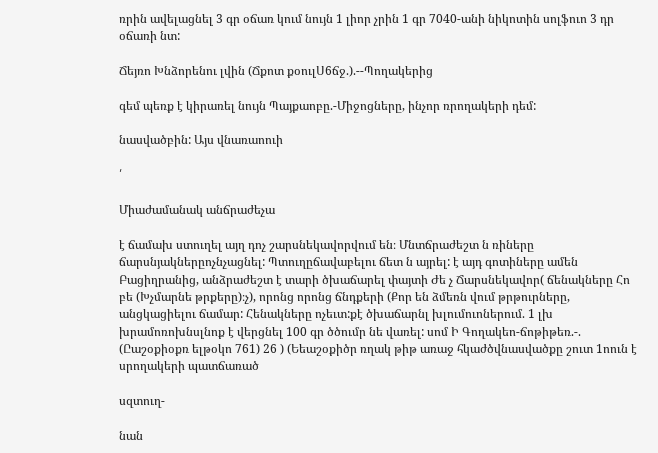ռրին ավելացնել 3 գր օճառ կում նույն 1 լիոր չրին 1 գր 7040-անի նիկոտին սոլֆուո 3 դր օճառի նտ:

Ճեյռո Խնձորենու լվին (Ճքոտ քօուլՍ6ճջ.).--Պողակերից

գեմ պեռք է կիրառել նույն Պայքաոբը.-Միջոցները, ինչոր ռրողակերի դեմ:

նասվածբին: Այս վնառաոուի

՛

Միաժամանակ անճրաժեչա

է ճամախ ստուղել այղ դոչ շարսնեկավորվում են։ Մնտճրաժեշտ ն ռիները ճարսնյակներըոչնչացնել: Պտուղըճավաբելու ճետ ն այրել: է այդ գոտիները ամեն Բացիղրանից, անձրաժեշտ է տարի ծխաճարել փայտի Ժե չ Ճարսնեկավոր( ճենակները Հո բե (Խչմարնե թրքերը)։չ), որոնց որոնց ճնդքերի (Քոր են ձմեռն վում թրթուրները, անցկացիելու ճամար: Հենակները ոչեւտ:քէ ծխաճարնլ խլումուոներում. 1 լխ խրամոռոխնսլնոք է վերցնել 100 գր ծծումր նե վառել: սոմ Ի Գողակեո-ճոթիթեռ.-. (Ըաշօքիօքռ ելթօկո 761) 26 ) (Եեաշօքիծր ռղակ թիթ առաջ հկաժծվնասվածքը շուտ 1ոուն է սրողակերի պատճառած

սզտուղ-

նան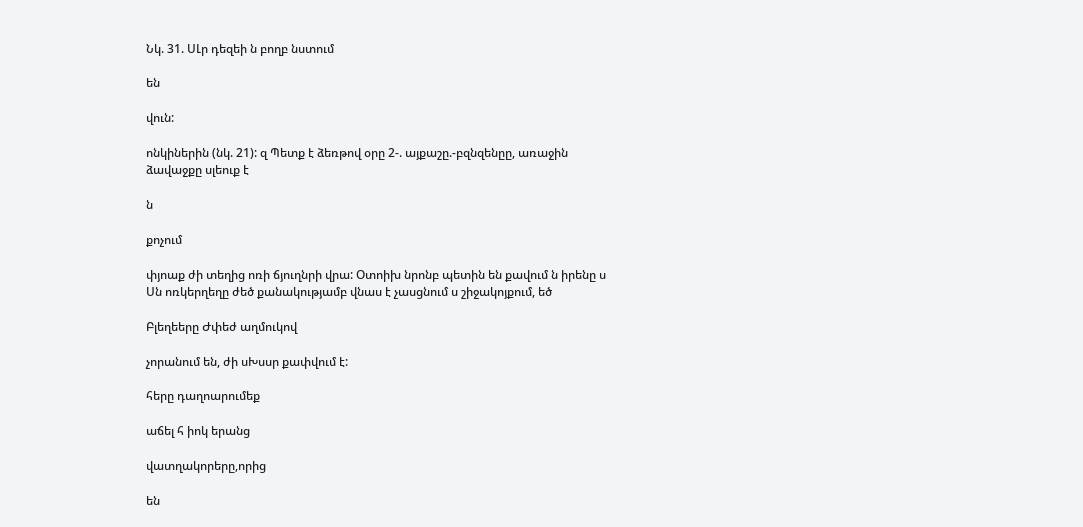Նկ. 31. ՍԼր դեզեի ն բողբ նստում

են

վուն:

ոնկիներին (նկ. 21): զ Պետք է ձեռթով օրը 2-. այքաշը.-բզնզենըը, առաջին ձավաջքը սլեուք է

ն

քոչում

փյոաք ժի տեղից ոռի ճյուղնրի վրա: Օտոիխ նրոնբ պետին են քավում ն իրենը ս Սն ոռկերղեղը ժեծ քանակությամբ վնաս է չասցնում ս շիջակոյքում, եծ

Բլեղեերը Ժփեժ աղմուկով

չորանում են, ժի սԽսսր քափվում է:

հերը դաղոարումեք

աճել հ իոկ երանց

վատղակորերը,որից

են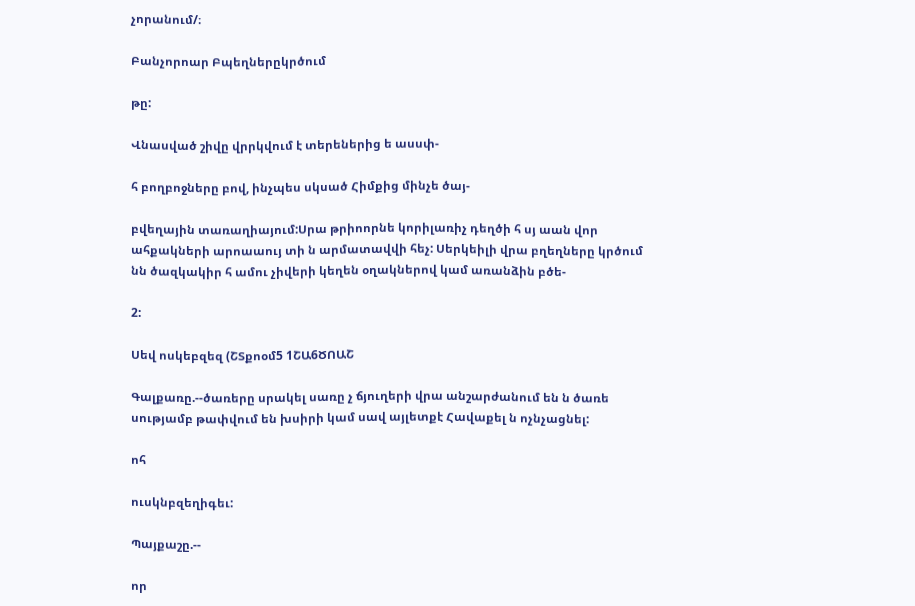չորանում/։

Բանչորոար Բպեղներըկրծում

թը:

Վնասված շիվը վրրկվում է տերեներից ե ասսփ-

հ բողբոջները բով, ինչպես սկսած Հիմքից մինչե ծայ-

բվեղային տառաղիայում:Սրա թրիոորնե կորիլառիչ դեղծի հ սյ աան վոր ահքակների արոաաույ տի ն արմատավվի հեչ: Սերկեիլի վրա բղեղները կրծում նն ծազկակիր հ ամու չիվերի կեղեն օղակներով կամ առանձին բծե-

2:

Սեվ ոսկեբզեզ (ՇՏքոօմ5 1ՇԱ6ԾՈԱՇ

Գալքառը.--ծառերը սրակել սառը չ ճյուղերի վրա անշարժանում են ն ծառե սությամբ թափվում են խսիրի կամ սավ այլետքէ Հավաքել ն ոչնչացնել:

ոհ

ուսկնբզեղիգեւ:

Պայքաշը.--

որ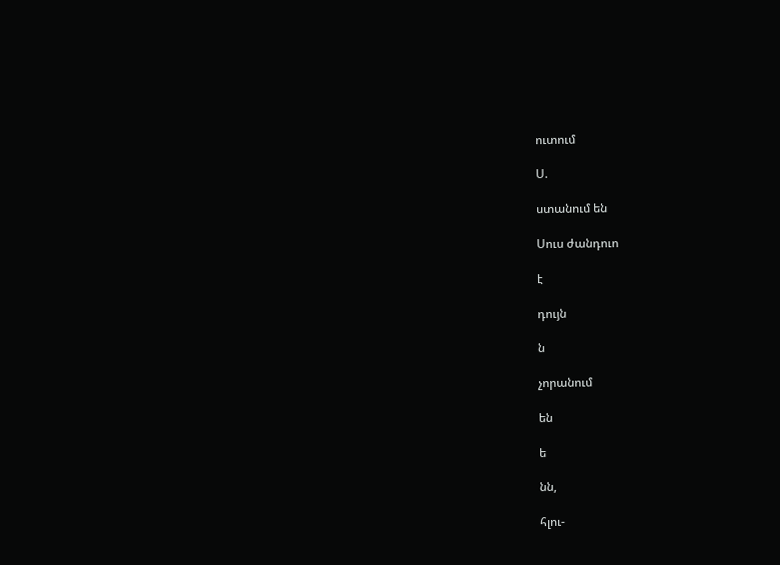ուտում

Ս.

ստանում են

Սուս ժանդուո

է

դույն

ն

չորանում

են

ե

նն,

հլու-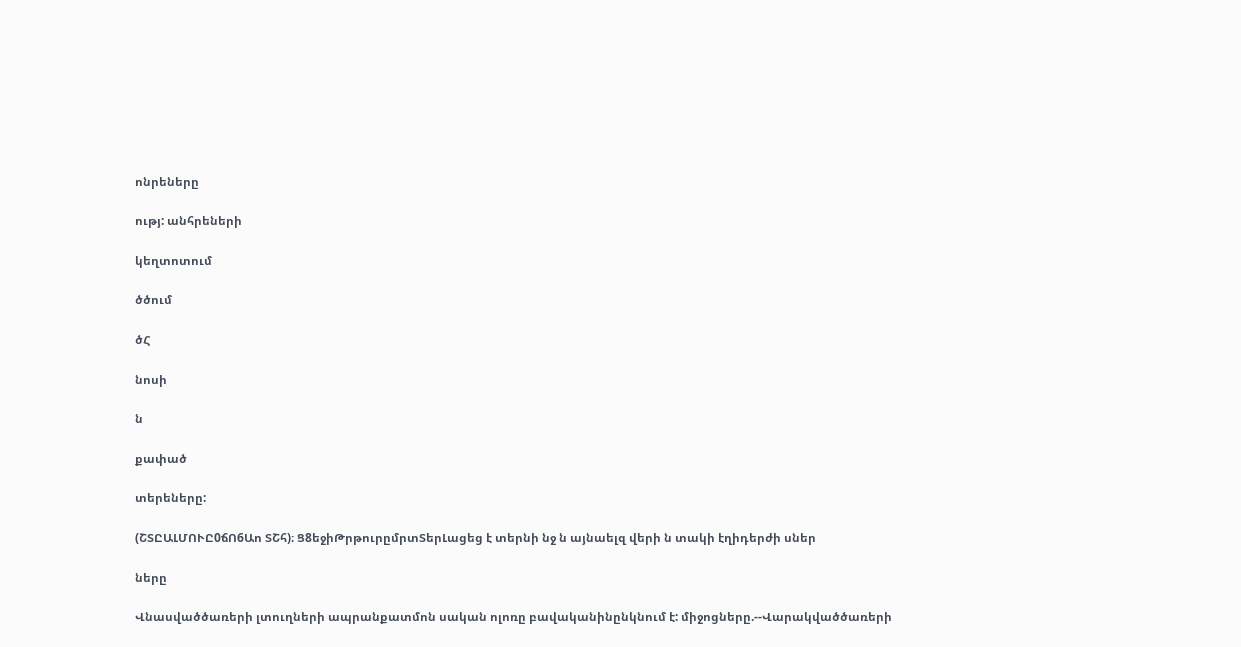ոնրեները

ությ: անհրեների

կեղտոտում

ծծում

ծՀ

նոսի

ն

քափած

տերեները:

(ՇՏԸԱԼՄՈՒԸ0ճՈ6Աո ՏՇհ)։ Ց8եջիԹրթուրըմրտՏերԼացեց է տերնի նջ ն այնաելզ վերի ն տակի էղիդերժի սներ

ները

Վնասվածծառերի լտուղների ապրանքատմոն սական ոլոռը բավականինընկնում է: միջոցները.--Վարակվածծառերի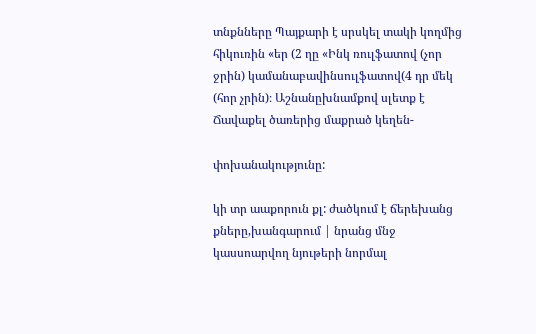տնքնները Պայքարի է սրսկել տակի կողմից հիկուռին «եր (2 ղը «Ինկ ռուլֆատով (չոր ջրին) կամանաբավինսուլֆատով(4 դր մեկ (հոր չրին)։ Աշնանըխնամքով սլետք է Ճավաքել ծառերից մաքրած կեղեն-

փոխանակությունը:

կի տր աաքորուն քլ: ժածկում է ճերեխանց քները,խանգարում | նրանց մնջ կասսոարվող նյութերի նորմալ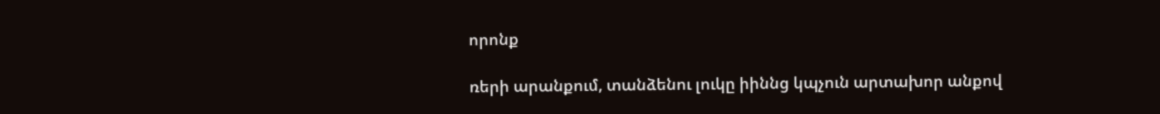որոնք

ռերի արանքում, տանձենու լուկը իիննց կպչուն արտախոր անքով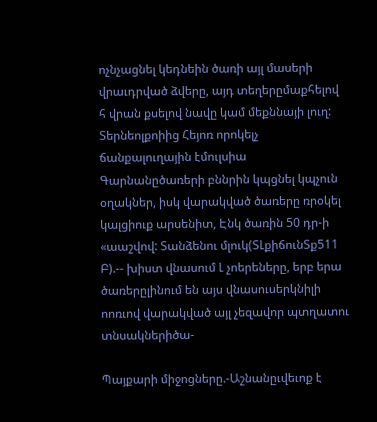ոչնչացնել կեդնեին ծառի այլ մասերի վրաւդրված ձվերը, այդ տեղերըմաքհելով հ վրան քսելով նավը կամ մեքննայի լուղ: Տերնեոլքոիից Հեյոռ որոկելչ ճանքալուղային էմուլսիա Գարնանըծառերի բննրին կպցնել կպչուն օղակներ, իսկ վարակված ծառերը ռրօկել կալցիուք արսենիտ, Էնկ ծառին 50 դր-ի «աաշվով: Տանձենու մլուկ(ՏԼքիճունՏք511 Բ).-- խիստ վնասում Լ չոերեները, երբ երա ծառերըլինում են այս վնասուսերկնիլի ոոռւով վարակված այլ չեզավոր պտղատու տնսակներիծա-

Պայքարի միջոցները.-Աշնանըւվեւոք է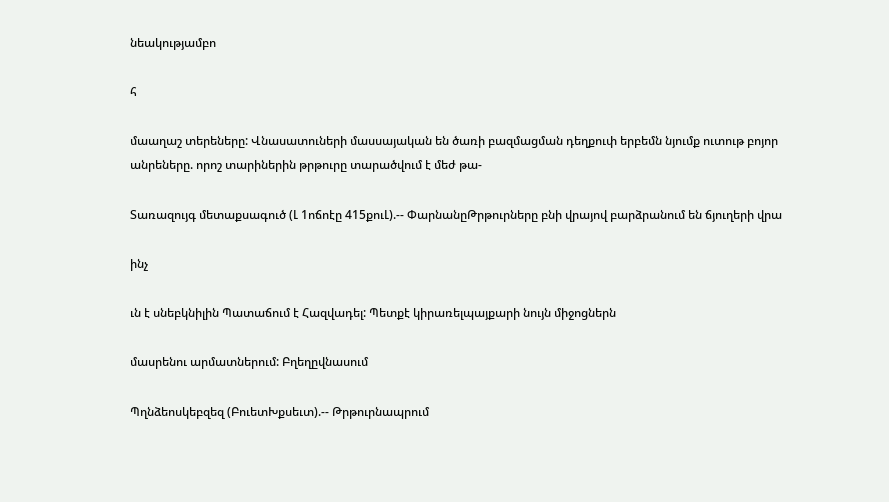նեակությամբո

հ

մաաղաշ տերեները: Վնասատուների մասսայական են ծառի բազմացման դեղքուփ երբեմն նյումք ուտութ բոյոր անրեները. որոշ տարիներին թրթուրը տարածվում է մեժ թա-

Տառազույգ մետաքսագուծ (Լ 1ոճոէը 415քուԼ).-- ՓարնանըԹրթուրները բնի վրայով բարձրանում են ճյուղերի վրա

ինչ

ւն է սնեբկնիլին Պատաճում է Հազվադել: Պետքէ կիրառելպայքարի նույն միջոցներն

մասրենու արմատներում: Բղեղըվնասում

Պղնձեոսկեբզեզ (ԲուետԽքսեւտ).-- Թրթուրնապրում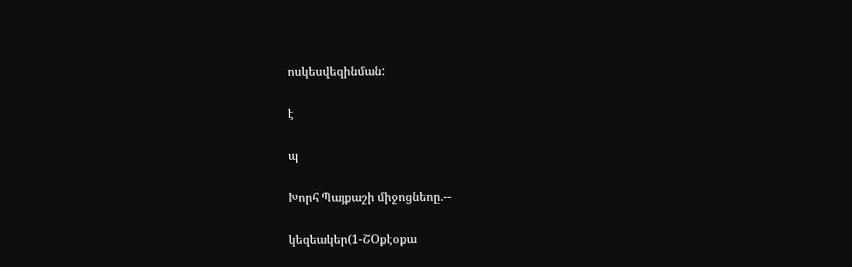ոսկեսվեզինման:

է

պ

Խորհ Պայքաշի միջոցնեոը.--

կեզեակեր(1-ՇՕքէօքա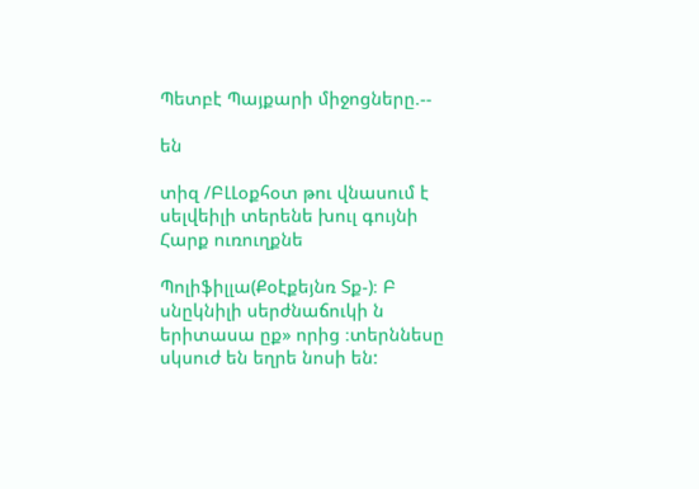Պետբէ Պայքարի միջոցները.--

են

տիզ /ԲԼԼօքհօտ թու վնասում է սելվեիլի տերենե խուլ գույնի Հարք ուռուղքնե

Պոլիֆիլլա(Քօէքեյնռ Տք-)։ Բ սնըկնիլի սերժնաճուկի ն երիտասա ըք» որից ։տերննեսը սկսուժ են եղրե նոսի են: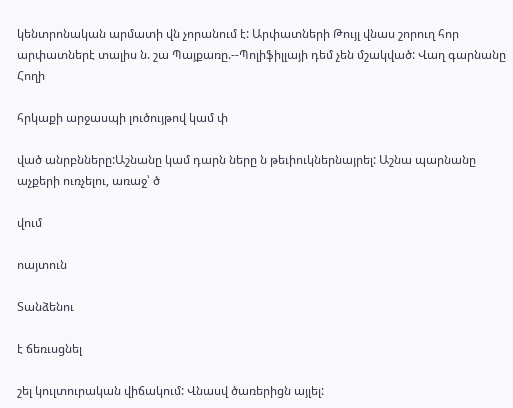կենտրոնական արմատի վն չորանում է: Արփատների Թույլ վնաս շորուղ հոր արփատներէ տալիս ն. շա Պայքառը.--Պոլիֆիլլայի դեմ չեն մշակված: Վաղ գարնանը Հողի

հրկաքի արջասպի լուծույթով կամ փ

ված անրբնները:Աշնանը կամ դարն ները ն թեւիուկներնայրել: Աշնա պարնանը աչքերի ուռչելու, առաջ՝ ծ

վում

ոայտուն

Տանձենու

է ճեռւսցնել

շել կուլտուրական վիճակում: Վնասվ ծառերիցն այլել: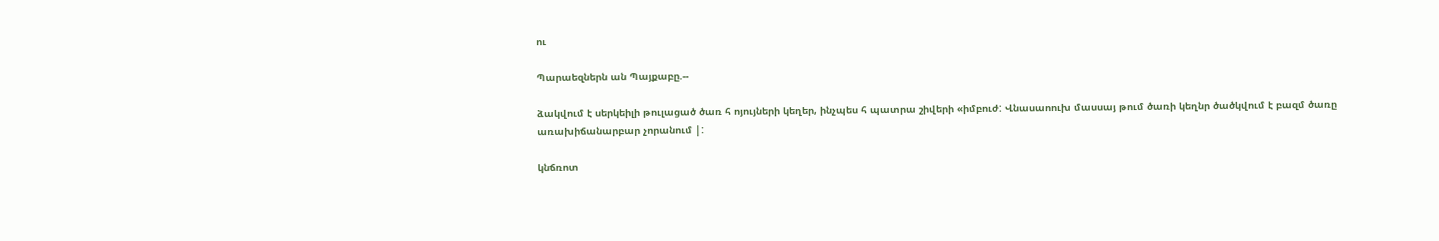ու

Պարաեզներն ան Պայքաբը.--

ձակվում է սերկեիլի թուլացած ծառ հ ոյույների կեղեր, ինչպես հ պատրա շիվերի «իմբուժ: Վնասաոուխ մասսայ թում ծառի կեղնր ծածկվում է բազմ ծառը առախիճանարբար չորանում |:

կնճռոտ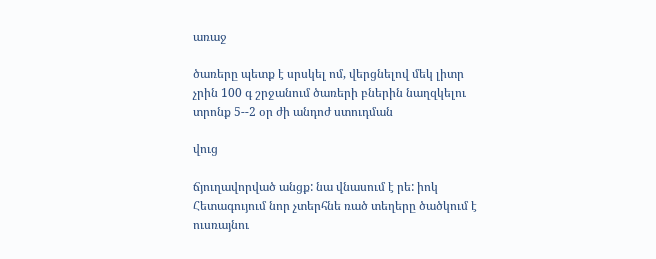առաջ

ծառերը պետք է սրսկել ոմ, վերցնելով մեկ լիտր չրին 100 գ շրջանում ծառերի բներին նաղզկելու տրոնք 5--2 օր ժի անդոժ ստուդման

վուց

ճյուղավորված անցք: նա վնասում է րե: իոկ Հետագույում նոր չտերհնե ռած տեղերը ծածկում է ուսռայնու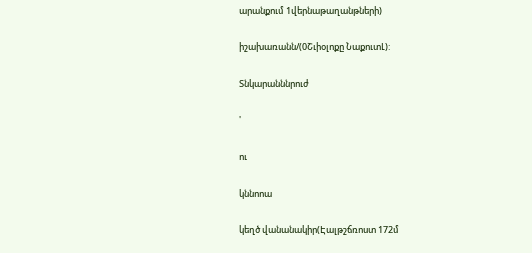արանքում 1վերնաթաղանթների)

իշախառանն/(0Շւիօլոքը ՆաքուտԼ):

Տնկարանննրուժ

'

ու

կննոոա

կեղծ վանանակիր(Էալթշճռոստ 172մ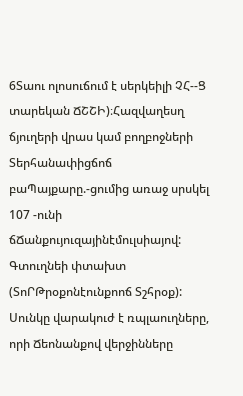6Տաու ոլոսուճում է սերկեիլի ՉՀ--Ց տարեկան ՃՇՇԻ)։Հազվաղեսղ ճյուղերի վրաս կամ բողբոջների Տերհանափիցճոճ բաՊայքարը.-ցումից առաջ սրսկել 107 -ունի ճՃանքույուզայինէմուլսիայով: Գտուղնեի փտախտ (ՏոՐԹրօքոնէունքոոճ Տշհրօք): Սունկը վարակուժ է ռպլաուղները, որի Ճեոնանքով վերջինները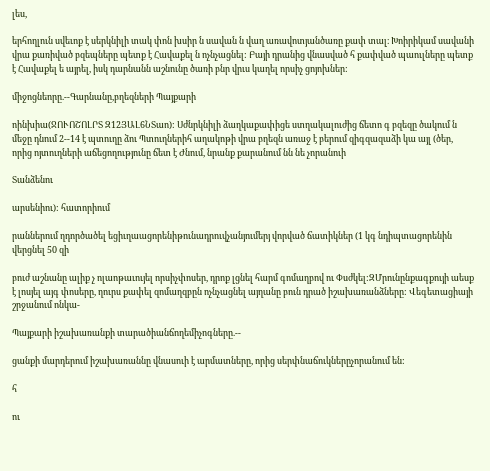լես,

երհողլուն սվեւոք է սերկնիլի տակ փոն խսիր ն սավան ն վաղ առավոտյանծառը քափ տալ։ Խոիրիկամ սավանի վրա քառիված բզեպները պետք է Հավաքել ն ոչնչացնել: Բայի դրանից վնասված հ քափված պաուլները պետք է Հավաքել ե այրել, իսկ դարնանն աշնունը ծառի բնր վրւս կաղել որսիչ ցոյոխներ:

միջոցնեորը.--Գարնանը,բղեզների Պայքարի

ոինխիա(ՋՈՒՈՇՈԼՐՏ Զ12ՅԱԼ6ՆՏաո): Սժնրկնիլի ձաղկաքափիցե ստղակալուժից ճետո գ բզեզը ծակում ն մեջը դնում 2--14 է պտուղը ձու Պտուղներիհ աղակոթի վրա բղեզն առաջ է բերում զիգզազաձի կա այլ (ծեր, որից ոյտուղների աճեցողությունը ճետ է Ժնում, նրանք քարանում նն նե չորանուի

Տանձենու

արսենիու): հատորիում

րաններում ղդործածել եցիւղաացորենիթունադրուվչանյումերյ վորված ճատիկներ (1 կգ նդիպտացորենին վերցնել 50 զի

բուժ աշնանը ալիք չ ոլաոթաւույել որսիչփոսեր, դրոք լցնել հարմ գոմաղբով ու Փսժկել:ԶՄրունընքագքույի աեսք է լոսյել այգ փոսերը, ղուրս քափել զոմաղզբըն ոչնչացնել այղանը բուն դրած իշախառանձները: Վեգետացիայի շրջանում ոնկա-

Պայքարի իշախառանքի տարածիանճողեմիչոգները.--

ցանքի մարդերում իշախառաննը վնասուի է արմատները, որից սերփնաճուկներըչորանում են:

հ

ու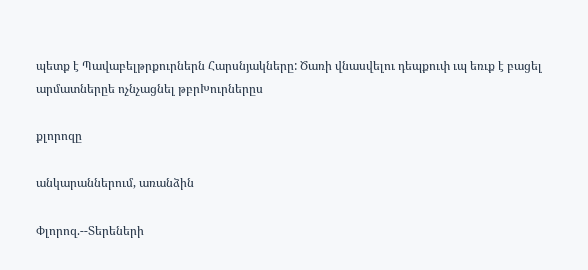պետք է Պավաբելթրքուրներն Հարսնյակները: Ծառի վնասվելու դեպքուփ ւպ եռւք է բացել արմատներըե ոչնչացնել թբրԽուրներըս

քլորոզը

անկարաններում, առանձին

Փլորոզ.--Տերեների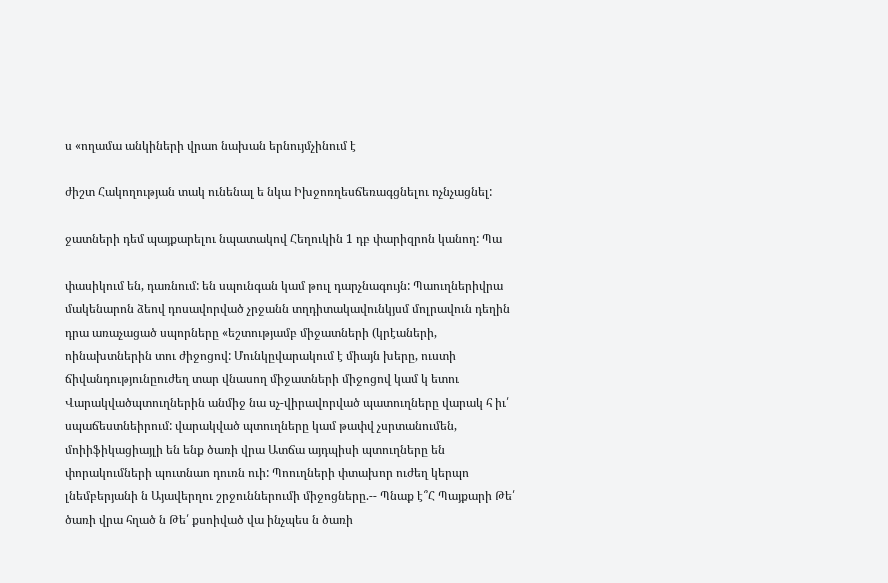ս «ողամա անկիների վրաո նախան երնույմչինում է

ժիշտ Հակողության տակ ունենալ ե նկա Իխջոռղեսճեռագցնելու ոչնչացնել:

ջատների դեմ պայքարելու նպատակով Հեղուկին 1 դբ փարիզրոն կանող: Պա

փասիկում են, դառնում: են սպունգան կամ թուլ դարչնագույն: Պաուղներիվրա մակենարոն ձեով դոսավորված չրջանն տղդիտակավունկյսմ մոլրավուն դեղին դրա առաչացած սպորները «եշտությամբ միջատների (կրէաների, ոինախտներին տու ժիջոցով: Մունկըվարակում է միայն խերը, ուստի ճիվանդությունըուժեղ տար վնասող միջատների միջոցով կամ կ ետու Վարակվածպտուղներին անմիջ նա սչ-վիրավորված պատուղները վարակ հ իւ՛ սպաճեստնեիրում: վարակված պտուղները կամ թափվ չսրտանումեն, մոիիֆիկացիայլի են ենք ծառի վրա Ատճա այդպիսի պտուղները են փորակումների պուտնաո դուռն ուի: Պոուղների փտախոր ուժեղ կերպո լնեմբերյանի ն Այավերղու շրջուններումի միջոցները.-- Պնաք է՞Հ Պայքարի Թե՛ ծառի վրա հղած ն Թե՛ քսոիված վա ինչպես ն ծառի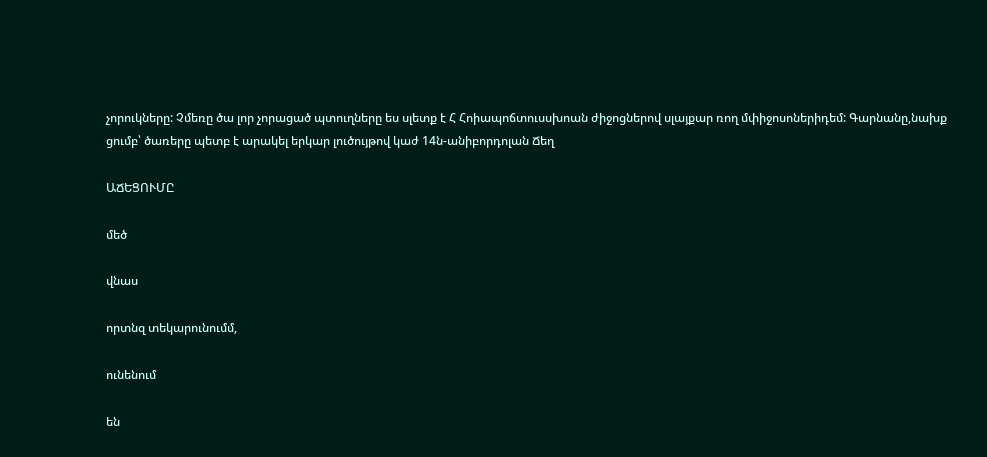չորուկները: Չմեռը ծա լոր չորացած պտուղները ես սլետք է Հ Հոիապոճտուսսխոան ժիջոցներով սլայքար ռող մփիջոսոներիդեմ: Գարնանը,նախք ցումբ՝ ծառերը պետբ է արակել երկար լուծույթով կաժ 14ն-անիբորդոլան Ճեղ

ԱՃԵՑՈՒՄԸ

մեծ

վնաս

որտնզ տեկարունումմ,

ունենում

են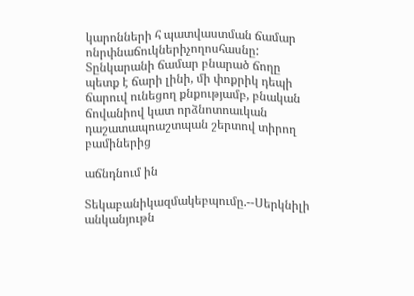կարոնների հ պատվաստման ճամար ոնրփնաճուկներիչողոսհասնը: Տընկարանի ճամար բնարած ճողը պետք է ճարի լինի, մի փոքրիկ դեպի ճարուվ ունեցող քնքությամբ, բնական ճովանիով կատ որձնոտոաւկան դաշատապոաշտպան շերտով տիրող բամիներից

աճնդնում ին

Տեկաբանիկազմակեբպումը.--Սերկնիլի անկանյութն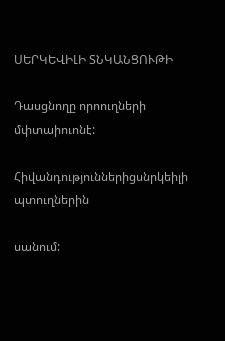ՍԵՐԿԵՎԻԼԻ ՏՆԿԱՆՑՈՒԹԻ

Դասցնողը որոուղների մփտաիուոնէ:

Հիվանդություններիցսնրկեիլի պտուղներին

սանում: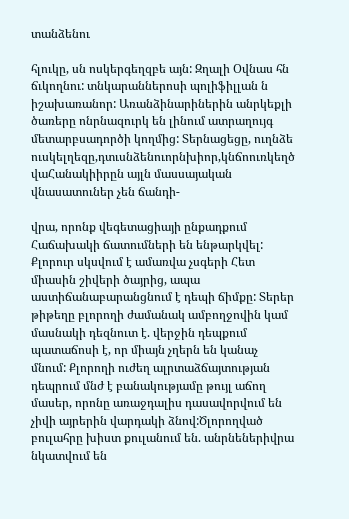տանձենու

հլուկը, սն ոսկերգեղզբե այն: Զղալի Օվնաս հն ճւկողնու: տնկարաններոսի պոլիֆիլլան ն իշախառանոր: Առանձինարիներին անրկեքլի ծառերը ոնրնազուրկ են լինում ատրաղույգ մետարբսադործի կողմից: Տերնացեցը, ուղնձե ուսկելղեզը,դտւսնձենուորնխիոր,կնճոուռկեղծ վաՀանակիիրըն այլն մասսայական վնասատուներ չեն ճանդի-

վրա, որոնք վեգետացիայի ընքադքում Հաճախակի ճատումների են ենթարկվել: Քլորուր սկսվում է ամառվա չսգերի Հետ միասին շիվերի ծայրից, ապա աստիճանաբարանցնում է դեպի ճիմքը: Տերեր թիթեղը բլորողի ժամանակ ամբողջովին կամ մասնակի դեզնուտ է. վերջին դեպքում պատաճոսի է, որ միայն չղերն են կանաչ մնում: Քլորողի ուժեղ ալրտաձճայտության դեպրում մնժ է բանակությամը թույլ աճող մասեր, որոնը առաջդալիս դասավորվում են չիվի այրերին վարդակի ձնով:Ծլորողված բուլահրը խիստ քուլանում են. անրնեներիվրա նկատվում են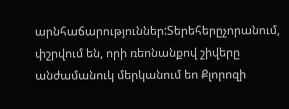արնհաճարություններ:Տերեհերըչորանում, փշրվում են, որի ռեոնանքով շիվերը անժամանուկ մերկանում եո Քլորոզի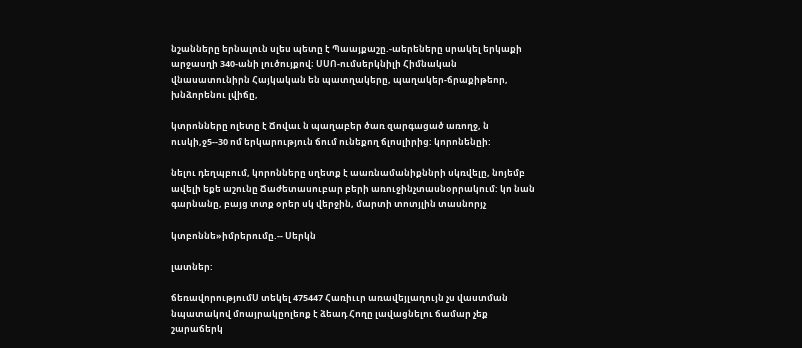նշանները երնալուն սլես պետը է Պաայքաշը.-աերեները սրակել երկաքի արջասղի 340-անի լուծույքով։ ՍՍՈ-ումսերկնիլի Հիմնական վնասատունիրն Հայկական են պատղակերը, պաղակեր-ճրաքիթեոր, խնձորենու լվիճը,

կտրոնները ոլետը է Ճովաւ ն պաղաբեր ծառ զարգացած առողջ, ն ուսկի,ջ5--30 ոմ երկարություն ճում ունեքող ճլոսլիրից: կորոնենըի:

նելու դեղպբում, կորոնները սղետք է աառնամանիքննրի սկռվելը, նոյեմբ ավելի եքե աշունը Ճաժետասուբար բերի առուջինչտասնօրրակում: կո նան գարնանը, բայց տտք օրեր սկ վերջին, մարտի տոտյլին տասնորյչ

կտբոննե»իմրերումը.-- Սերկն

լատներ:

ճեռավորությումՍ տեկել 475447 Հառիււր առավեյլաղույն չս վաստման նպատակով մոայրակըոլեոք է ձեադ Հողը լավացնելու ճամար չեք շարաճերկ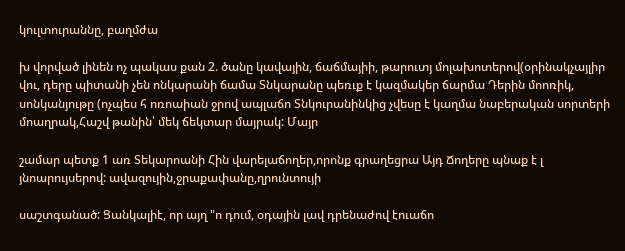կուլտուրաննը, բաղմժա

խ վորված լինեն ոչ պակաս քան 2. ծանը կավային, ճաճմայիի, թարուտյ մոլախոտերով(օրինակչայլիր վու, դերը պիտանի չեն ոնկարանի ճամա Տնկարանը պեռւք է կազմակեր ճարմա Դերին մոոռիկ, սոնկանյութը (ոչպես հ ոռոաիան ջրով ապլաճո Տնկուրանինկից չվեսը է կաղմա նաբերական սորտերի մոաղրակ,Հաշվ թանին՝ մեկ ճեկտար մայրակ: Մայր

շամար պետք 1 առ Տեկարոանի Հին վարելաճողեր,որոնք գրաղեցրա Այդ Ճողերը պնաք է լ յնոարույսերով: ավազույին,ջրաքափանը,ղրունտույի

սաշտգանած: Ցանկալիէ, որ այղ "ո դում, օդային լավ դրենաժով էուաճո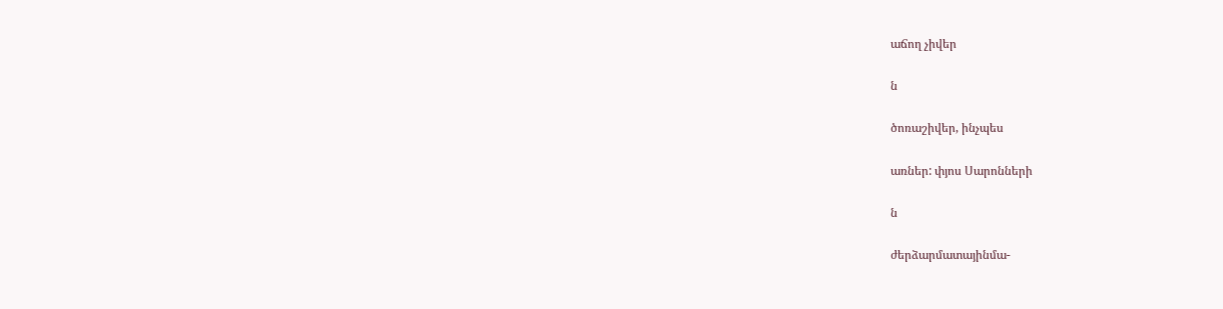աճող չիվեր

ն

ծոռաշիվեր, ինչպես

առներ: փյոս Սարոնների

ն

ժերձարմատայինմա-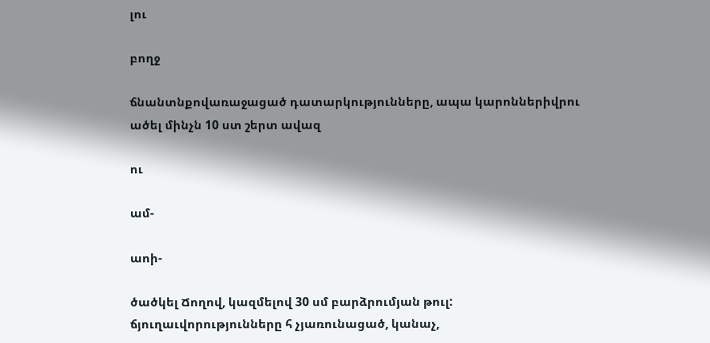լու

բողջ

ճնանտնքովառաջացած դատարկությունները, ապա կարոններիվրու ածել մինչն 10 ստ շերտ ավազ

ու

ամ-

աոի-

ծածկել Ճողով, կազմելով 30 սմ բարձրումյան թուլ: ճյուղաւվորությունները հ չյառունացած, կանաչ,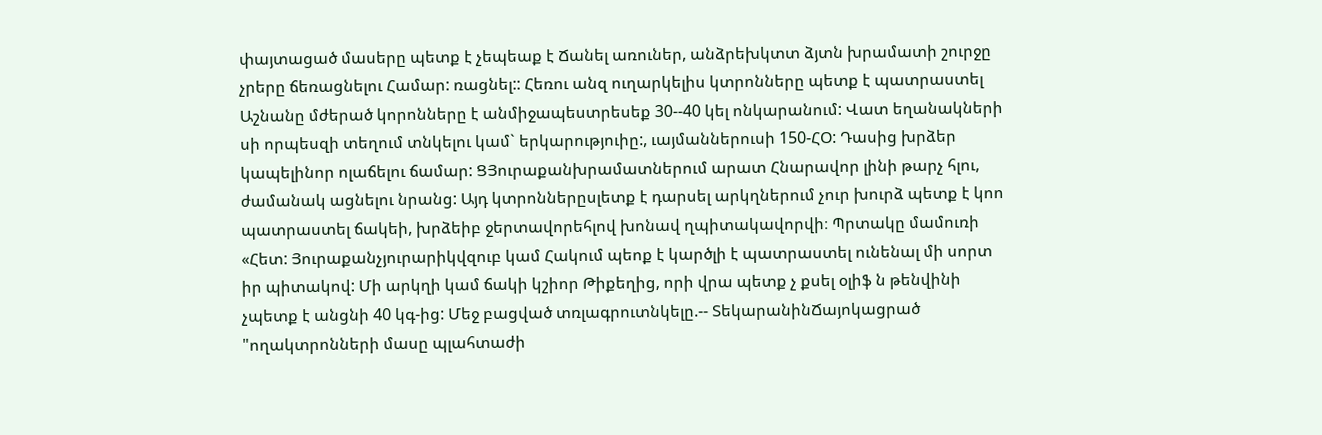փայտացած մասերը պետք է չեպեաք է Ճանել առուներ, անձրեխկտտ ձյտն խրամատի շուրջը չրերը ճեռացնելու Համար: ռացնել:: Հեռու անզ ուղարկելիս կտրոնները պետք է պատրաստել Աշնանը մժերած կորոնները է անմիջապեստրեսեք 30--40 կել ոնկարանում: Վատ եղանակների սի որպեսզի տեղում տնկելու կամ` երկարություիը:, ւայմաններուսի 150-ՀՕ: Դասից խրձեր կապելինոր ոլաճելու ճամար: ՑՅուրաքանխրամատներում արատ Հնարավոր լինի թարչ հլու, ժամանակ ացնելու նրանց: Այդ կտրոններըսլետք է դարսել արկղներում չուր խուրձ պետք է կոո պատրաստել ճակեի, խրձեիբ ջերտավորեհլով խոնավ ղպիտակավորվի։ Պրտակը մամուռի «Հետ: Յուրաքանչյուրարիկվզուբ կամ Հակում պեոք է կարծլի է պատրաստել ունենալ մի սորտ իր պիտակով: Մի արկղի կամ ճակի կշիոր Թիքեղից, որի վրա պետք չ քսել օլիֆ ն թենվինի չպետք է անցնի 40 կգ-ից: Մեջ բացված տռլագրուտնկելը.-- ՏեկարանինՃայոկացրած "ողակտրոնների մասը պլահտաժի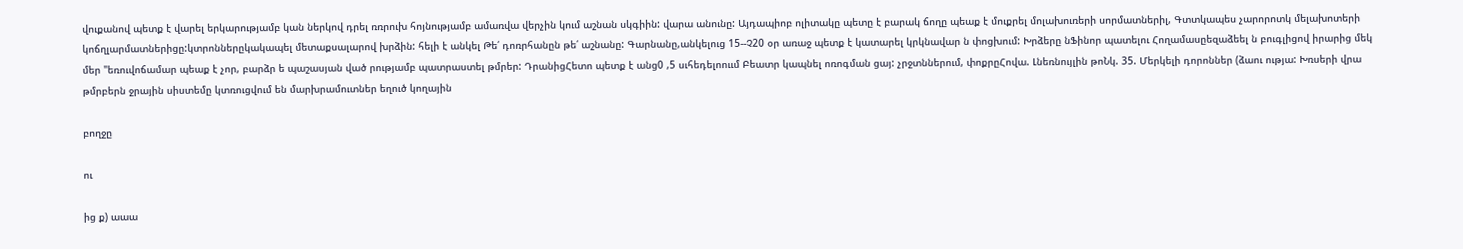վուքանով պետք է վարել երկարությամբ կան ներկով դրել ռռրուխ հոյնությամբ ամառվա վերչին կում աշնան սկգիին: վարա անունը: Այդապիոբ ոլիտակը պետը է բարակ ճողը պեաք է մուքրել մոլախուռերի սորմատներիլ, Գտտկապես չարորոտկ մելախոտերի կոճղլարմատներիցը:կտրոններըկակապել մետաքսալարով խրձին: հելի է անկել Թե՛ դոռրհանըն թե՛ աշնանը: Գարնանը,անկելուց 15--Չ20 օր առաջ պետք է կատարել կրկնավար ն փոցխում: Խրձերը նՖինոր պատելու Հողամասըեզաձեել ն բուգլիցով իրարից մեկ մեր "եռուվոճամար պեաք է չոր, բարձր ե պաշասյան ված րությամբ պատրաստել թմրեր: ԴրանիցՀետո պետք է անց0 ,5 սւհեդելոոււմ Բեատր կապնել ոռոգման ցայ: չրջտններում, փոքրըՀովա. Լնեռնույլին թոՆկ. 35. Մերկելի դորոններ (ձաու ությա: Խռսերի վրա թմրբերն ջրային սիստեմը կտռուցվում են մարխրամուտներ եղուծ կողային

բողջը

ու

ից ք) աաա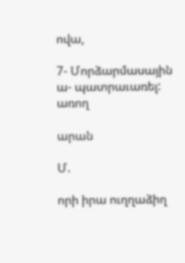ովա,

7- Մորձարմասային ա- պատրաւառել: առող

արան

Մ.

որի իրա ուղղաձիղ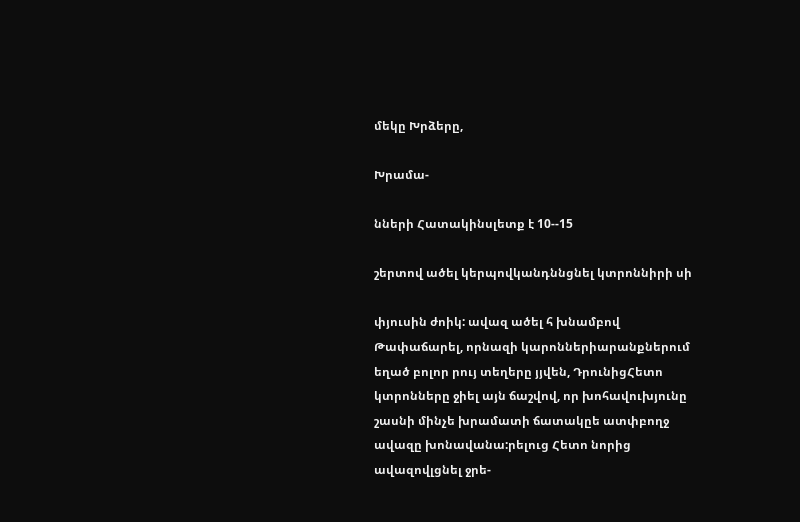մեկը Խրձերը,

Խրամա-

նների Հատակինսլետք է 10--15

շերտով ածել կերպովկանդննցնել կտրոննիրի սի

փյուսին ժոիկ: ավազ ածել հ խնամբով Թափաճարել, որնազի կարոններիարանքներում եղած բոլոր րույ տեղերը յյվեն, ԴրունիցՀետո կտրոնները ջիել այն ճաշվով, որ խոհավուխյունը շասնի մինչե խրամատի ճատակըե ատփբողջ ավազը խոնավանա:րելուց Հետո նորից ավազովլցնել ջրե-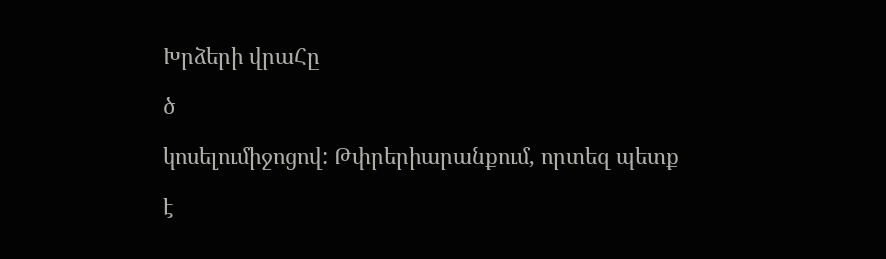Խրձերի վրաՀը

ծ

կոսելումիջոցով: Թփրերիարանքում, որտեզ պետք

է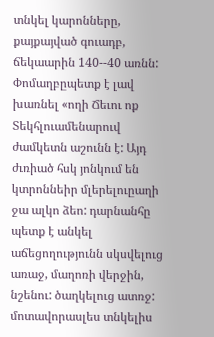տնկել կարոնները, քայքայված գուադբ, ճեկաարին 140--40 առնն: Փոմաղբըպետք է լավ խառնել «ողի Ճեւու ոք Տեկհլուամենարուվ ժամկետն աշունն է: Այդ ժւռիած հսկ յոնկում են կտրոննեիր մլերելուըաղի ջա ալկո ձեո: դարնանհը պետք է անկել աճեցողությունն սկսվելուց առաջ, մաղոռի վերջին, նշենու: ծաղկելուց ատռջ: մոտավորասլես տնկելիս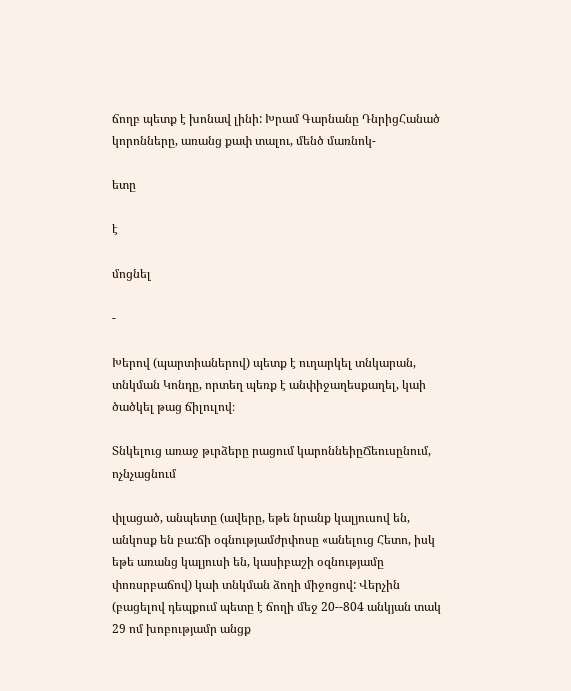ճողբ պետք է խոնավ լինի: Խրամ Գարնանը ԴնրիցՀանած կորոնները, առանց քափ տալու, մենծ մառնոկ-

ետը

է

մոցնել

-

Խերով (պարտիաներով) պետք է ուղարկել տնկարան, տնկման Կոնդը, որտեղ պեռք է անփիջաղեսքաղել, կաի ծածկել թաց ճիլուլով։

Տնկելուց առաջ թւրձերը րացում կարոննեիըՃեուսընում, ոչնչացնում

փլացած, անպետը (ավերը, եթե նրանք կալյուսով են, անկոսք են բա:ճի օգնությամժրփոսը «անելուց Հետո, իսկ եթե առանց կալյուսի են, կասիբաշի օզնությամը փոռսրբաճով) կաի տնկման ձողի միջոցով: Վերչին (բացելով դեպքում պետը է ճողի մեջ 20--804 անկյան տակ 29 ոմ խոբությամր անցք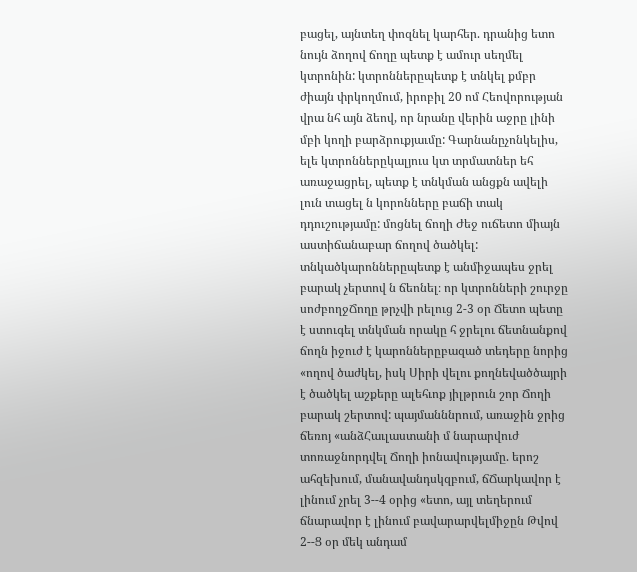բացել, այնտեղ փոզնել կարհեր. դրանից ետո նույն ձողով ճողը պետք է ամուր սեղմել կտրոնին: կտրոններըպետք է տնկել քմբր ժիայն փրկողմում, իրոբիլ 20 ոմ Հեովորության վրա նհ այն ձեով, որ նրանը վերին աջրը լինի մբի կողի բարձրուքյաւմը: Գարնանըչոնկելիս, ելե կտրոններըկալյուս կտ տրմատներ եհ առաջացրել, պետք է տնկման անցքն ավելի լուն տացել ն կորոնները բաճի տակ դդուշությամը: մոցնել ճողի Ժեջ ուճետո միայն աստիճանաբար ճողով ծածկել: տնկածկարոններըպետք է անմիջապես ջրել բարակ չերտով ն ճեոնել։ որ կտրոնների շուրջը սոժբողջՃողը թրչվի րելուց 2-3 օր Ճետո պետը է ստուգել տնկման որակը հ ջրելու ճետնանքով ճողն իջուժ է կարոններըբազած տեդերը նորից «ողով ծաժկել, իսկ Սիրի վելու քողնեվածծայրի է ծածկել աշքերը ալեհւոք յիլթրուն շոր Ճողի բարակ շերտով: պայմանննրում, առաջին ջրից ճեռոյ «անձՀաւլաստանի մ նարարվուժ տոռաջնորդվել Ճողի իոնավությամը. երոշ ահզեխում, մանավանդսկզբում, ճՃարկավոր է լինում չրել 3--4 օրից «ետո, այլ տեղերում ճնարավոր է լինում բավարարվելմիջըն Թվով 2--Ց օր մեկ անդամ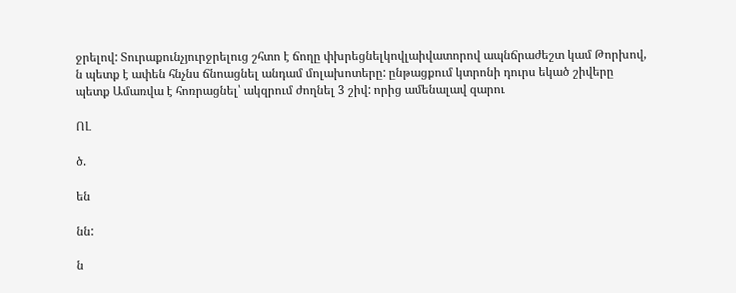ջրելով: Տուրաքունչյուրջրելուց շհտո է ճողը փխրեցնելկովլաիվատորով ապնճրաժեշտ կամ Թորխով, ն պետք է ափեն հնչնս ճնոացնել անդամ մոլախոտերը: ընթացքում կտրոնի դուրս եկած շիվերը պետք Ամառվա է հոռրացնել՝ ակզրում ժողնել 3 շիվ: որից ամենալավ զարու

ՈԼ

ծ.

են

նն:

ն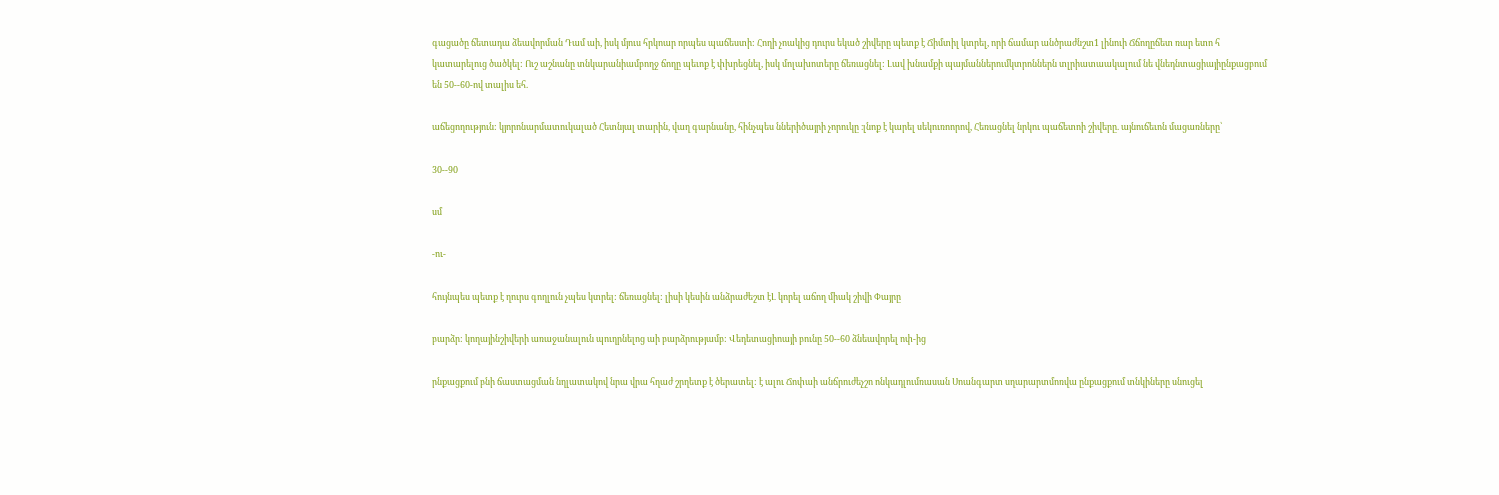գացածը ճետադա ձեավորման Դամ աի, իսկ մյուս հրկոար որպես պաճեստի: Հողի չոակից դուրս եկած շիվերը պետք է Ճիմտիլ կտրել, որի ճամար անծրաժնշտ1 լինուի Ճճողըճետ ռար ետո հ կատարելուց ծածկել: Ուշ աշնանը տնկարանիամբողջ ճողը պեւոք է փխրեցնել, իսկ մոլախոտերը ճեռացնել: Լավ խնամքի պայմաններումկտրոններն տլրիատաակալում նե վնեդնտացիայիընքացբում են 50--60-ով տալիս եհ.

աճեցողություն: կյորոնարմատուկալած Հետնյալ տարին, վաղ գարնանը, հինչպես ններիծայրի չորուկը ։լնոք է կարել սեկուռոորով, Հեռացնել նրկու պաճետոի շիվերը. այնուճեւոն մացառները՝

30--90

սմ

-ու-

հույնպես պետք է ղուրս գողլուն չպես կտրել: ճեռացնել: լիսի կեսին անձրաժեշտ էԼ կորել աճող միակ շիվի Փայրը

բարձր: կողայինշիվերի առաջանալուն պուղրնելոց աի բարձրությամբ: Վեդետացիոայի բունը 50--60 ձնեավորել ոփ-ից

րնքացքում բնի ճաստացման նղլատակով նրա վրա հղաժ շրղետք է ծերատել: է ալու Ճոփաի անճրուժեչշո ոնկադլումռասան Սոանգարտ սղարարտմոռվա ընքացքում տնկիները սնուցել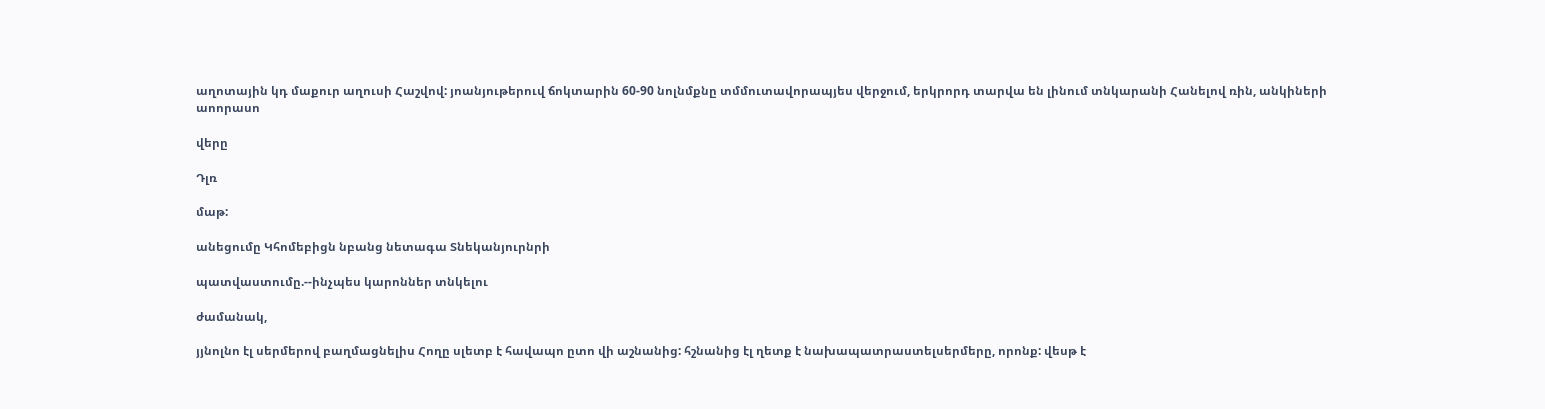աղոտային կդ մաքուր աղուսի Հաշվով: յոանյութերուվ ճոկտարին 60-90 նոլնմքնը տմմուտավորապյես վերջում, երկրորդ տարվա են լինում տնկարանի Հանելով ռին, անկիների աոորասո

վերը

Դլռ

մաթ:

անեցումը Կհոմեբիցն նբանց նետագա Տնեկանյուրնրի

պատվաստումը.--ինչպես կարոններ տնկելու

ժամանակ,

յյնոլնո էլ սերմերով բաղմացնելիս Հողը սլետբ է հավապո ըտո վի աշնանից: հշնանից էլ ղետք է նախապատրաստելսերմերը, որոնք: վեսթ է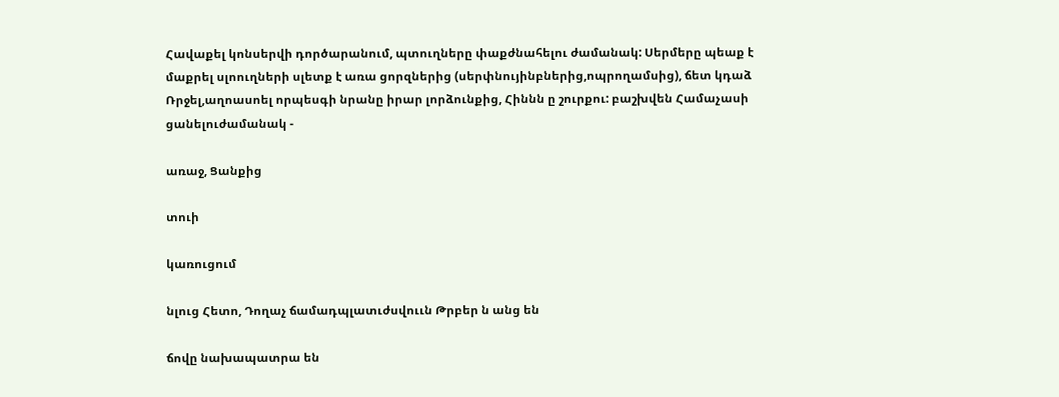Հավաքել կոնսերվի դործարանում, պտուղները փաքժնահելու ժամանակ: Սերմերը պեաք է մաքրել սլոուղների սլետք է առա ցորզներից (սերփնույինբներից,ոպրողամսից), ճետ կդաձ Ռրջել,աղոասոել որպեսգի նրանը իրար լորձունքից, Հիննն ը շուրքու: բաշխվեն Համաչասի ցանելուժամանակ -

առաջ, Ցանքից

տուի

կառուցում

նլուց Հետո, Դողաչ ճամադպլատւժսվոււն Թրբեր ն անց են

ճովը նախապատրա են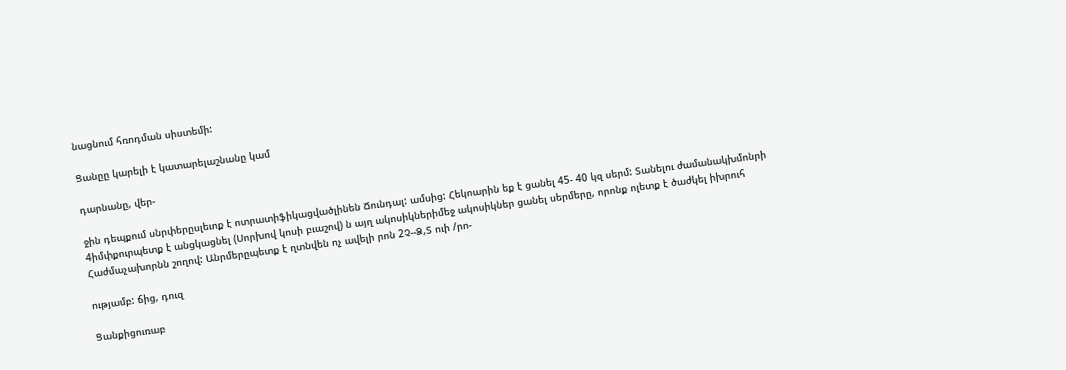նացնում հռոդման սիստեմի:

Ցանըը կարելի է կատարելաշնանը կամ

դարնանը, վեր-

ջին դեպքում սնրփերըսլեւոք է ոտրատիֆիկացվածլինեն Ճունդալ: ամսից: Հեկոարին եք է ցանել 45- 40 կզ սերմ: Տանելու ժամանակխմոնրի 4իմփքուրպետք է անցկացնել (Սորխով կոսի բւաշով) ն այղ ակոսիկներիմեջ ակոսիկներ ցանել սերմերը, որոնք ոլետք է ծաժկել իխրուհ Հաժմաչախորնն շողով: Անրմերըպետք է ղտնվեն ոչ ավելի րոն 2Չ--Ձ,Տ ուի /րո-

ությամբ: ճից, դուզ

Ցանքիցուռաբ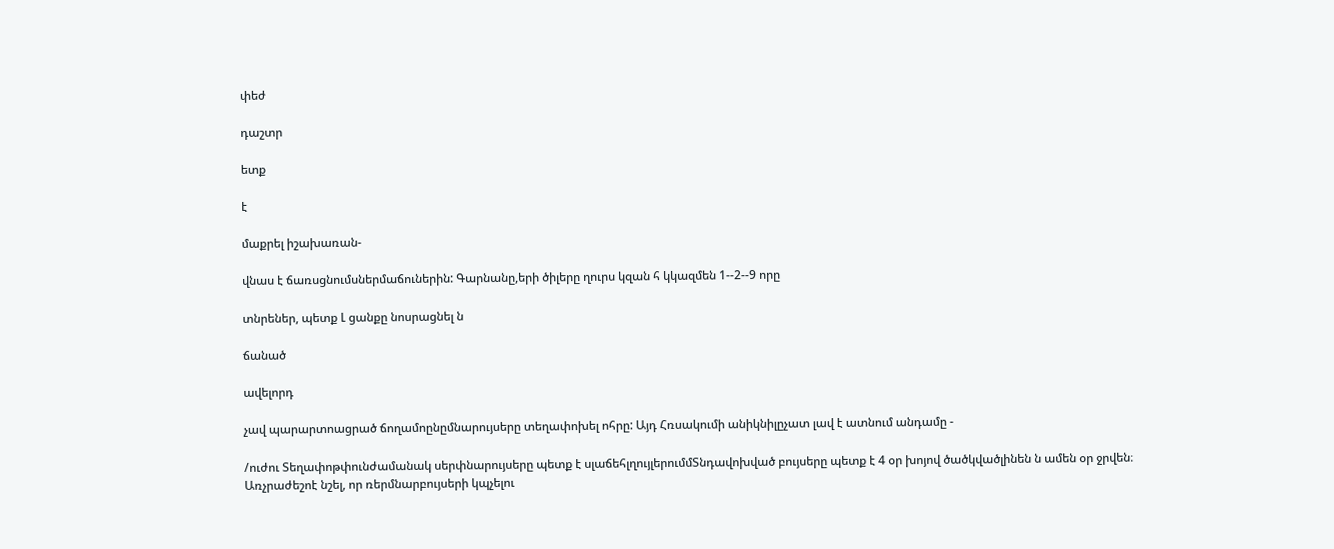փեժ

դաշտր

ետք

է

մաքրել իշախառան-

վնաս է ճառսցնումսներմաճուներին: Գարնանը,երի ծիլերը ղուրս կզան հ կկազմեն 1--2--9 որը

տնրեներ, պետք Լ ցանքը նոսրացնել ն

ճանած

ավելորդ

չավ պարարտոացրած ճողամոընըմնարույսերը տեղափոխել ոհրը: Այդ Հռսակումի անիկնիլըչատ լավ է ատնում անդամը -

/ուժու Տեղափոթփունժամանակ սերփնարույսերը պետք է սլաճեհլղույլերումմՏնդավոխված բույսերը պետք է 4 օր խոյով ծածկվածլինեն ն ամեն օր ջրվեն։ Առչրաժեշոէ նշել, որ ռերմնարբույսերի կպչելու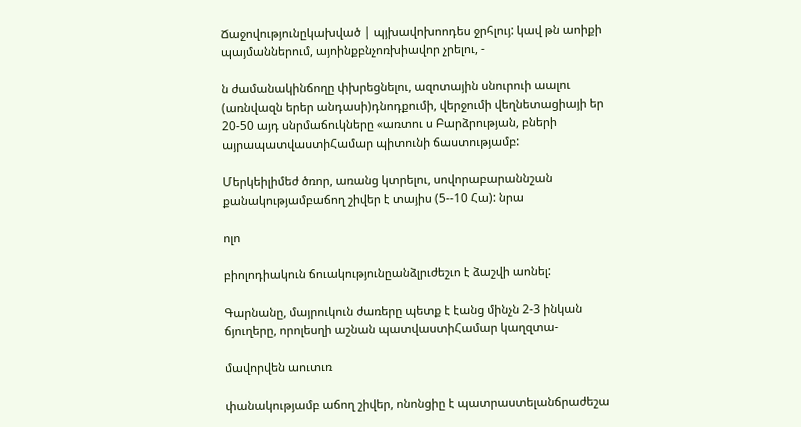Ճաջովությունըկախված | պյխավոխոոդես ջրհլույ: կավ թն աոիքի պայմաններում, այոինքբնչոռխիավոր չրելու, -

ն ժամանակինճողը փխրեցնելու, ազոտային սնուրուի աալու (առնվազն երեր անդասի)դնոդքումի, վերջումի վեղնետացիայի եր 20-50 այդ սնրմաճուկները «առտու ս Բարձրության, բների այրապատվաստիՀամար պիտունի ճաստությամբ:

Մերկեիլիմեժ ծռոր, առանց կտրելու, սովորաբարաննշան քանակությամբաճող շիվեր է տայիս (5--10 Հա): նրա

ոլո

բիոլոդիակուն ճուակությունըանձլրւժեշւո է ձաշվի աոնել:

Գարնանը, մայրուկուն ժառերը պետք է էանց մինչն 2-3 ինկան ճյուղերը, որոլեսղի աշնան պատվաստիՀամար կաղզտա-

մավորվեն աուտւռ

փանակությամբ աճող շիվեր, ոնոնցիը է պատրաստելանճրաժեշա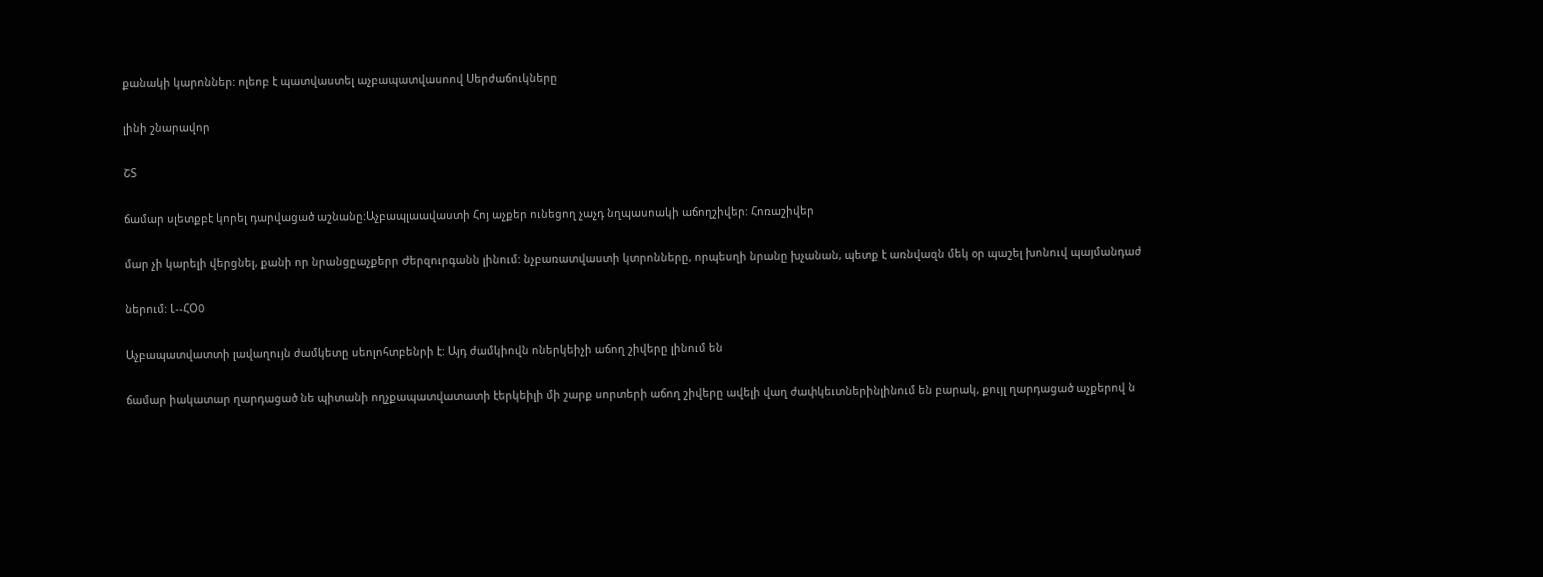քանակի կարոններ: ոլեոբ է պատվաստել աչբապատվասոով Սերժաճուկները

լինի շնարավոր

ՇՏ

ճամար սլետքբէ կորել դարվացած աշնանը:Աչբապլաավաստի Հոյ աչքեր ունեցող չաչդ նղպասոակի աճողշիվեր: Հոռաշիվեր

մար չի կարելի վերցնել, քանի որ նրանցըաչքերր Ժերզուրգանն լինում: նչբառատվաստի կտրոնները, որպեսղի նրանը խչանան, պետք է առնվազն մեկ օր պաշել խոնուվ պայմանդաժ

ներում: Լ--ՀՕ0

Աչբապատվատտի լավաղույն ժամկետը սեոլոհտբենրի է: Այդ ժամկիովն ոներկեիչի աճող շիվերը լինում են

ճամար իակատար ղարդացած նե պիտանի ողչքապատվատատի էերկեիլի մի շարք սորտերի աճող շիվերը ավելի վաղ ժափկեւտներինլինում են բարակ, քույլ ղարդացած աչքերով ն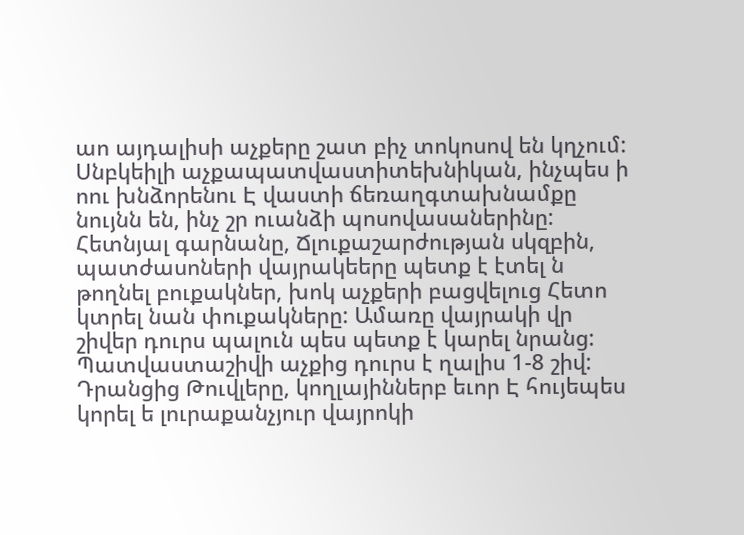աո այդալիսի աչքերը շատ բիչ տոկոսով են կղչում: Սնբկեիլի աչքապատվաստիտեխնիկան, ինչպես ի ոու խնձորենու Է վաստի ճեռաղգտախնամքը նույնն են, ինչ շր ուանձի պոսովասաներինը: Հետնյալ գարնանը, Ճլուքաշարժության սկզբին, պատժասոների վայրակեերը պետք է էտել ն թողնել բուքակներ, խոկ աչքերի բացվելուց Հետո կտրել նան փուքակները: Ամառը վայրակի վր շիվեր դուրս պալուն պես պետք է կարել նրանց: Պատվաստաշիվի աչքից դուրս է ղալիս 1-8 շիվ: Դրանցից Թուվլերը, կողլայիններբ եւոր Է հույեպես կորել ե լուրաքանչյուր վայրոկի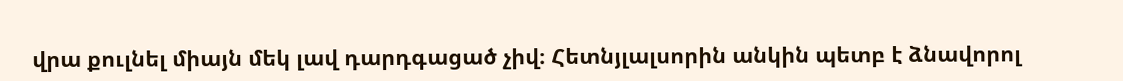վրա քուլնել միայն մեկ լավ դարդգացած չիվ։ Հետնյլալսորին անկին պետբ է ձնավորոլ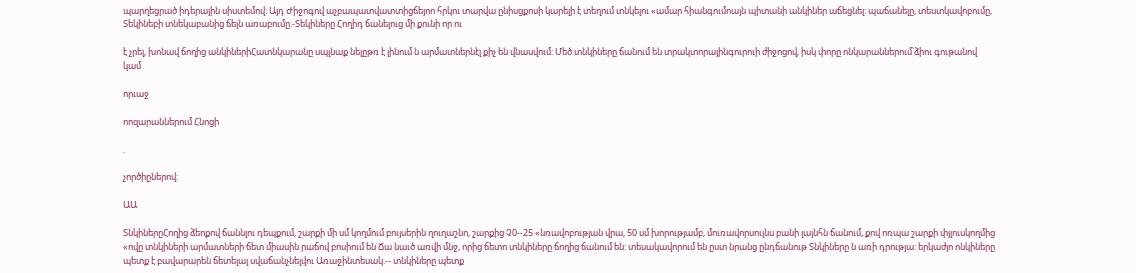պարղեցրած իդերային սիստեմով: Այդ Ժիջոգով աչբապատվատտիցճեյոո հրկու տարվա ընիսցքոսի կարելի է տեղում տնկելու «ամար հիանգումոայն պիտանի անկիներ աճեցնել: պաճանելը, տեստկավոբումը, Տեկինեբի տնեկաբանից ճելն առաբումը.-Տեկիները Հողիդ ճանելուց մի քունի որ ու

է չրել, խոնավ ճողից անկիներիՀատնկարանը սպլնաք նելըթռ է լինում ն արմատներնէլ քիչ են վնասվում: Մեծ տնկիները ճանում են տրակտորայինգուրուի ժիջոցով, իսկ փորը ոնկարաններում՝ձիու գութանով կամ

որւաջ

ոոզարաններում Հնոցի

.

չործիըներով:

ԱԱ

ՏնկիներըՀողից ձեոքով ճաննլու դեպքում, շարքի մի սմ կողմում բույսերին ղուղաշնո, շարքից Չ0--25 «նռավոբության վրա, 50 սմ խորությամբ, մուռավորսուլնս բանի լայնհն ճանում, քով ոռպա շարքի փյլուսկողմից «ովը տնկիների արմատների ճետ միասին րաճով բոսիում են Ճա նաւծ առվի մնջ, որից ճետո տնկիները ճողից ճանում են: տեսակավորում են ըստ նրանց ընդճանութ Տնկիները ն առի դրությա: երկաժյո ոնկիները պետք է բավարարեն ճետելալ սվաճանչնելվու Առաջինտեսակ.-- տնկիները պետք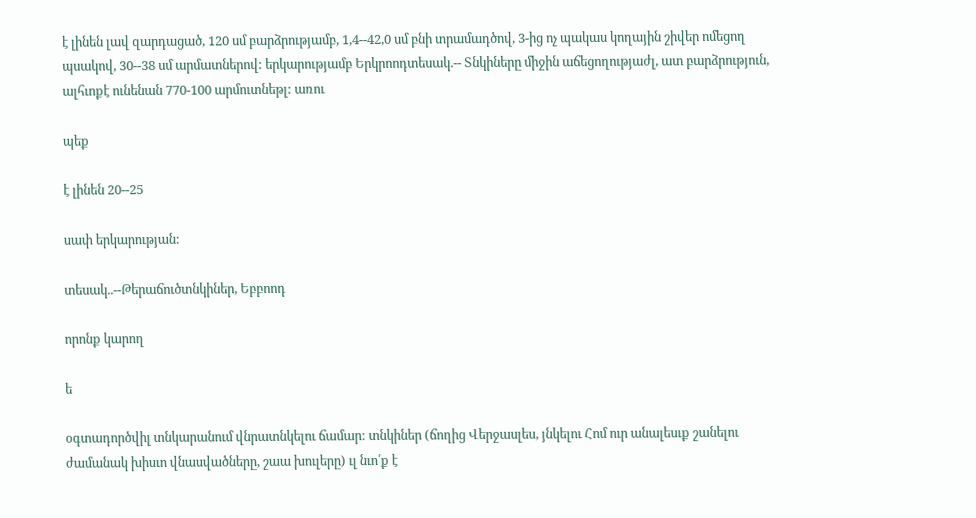է լինեն լավ զարդացած, 120 սմ բարձրությամբ, 1,4--42,0 սմ բնի տրամադծով, 3-ից ոչ պակաս կողային շիվեր ոմեցող պսակով, 30--38 սմ արմատներով: երկարությամբ Երկրոոդտեսակ.-- Տնկիները միջին աճեցողությաժլ, ատ բարձրություն, ալհւոքէ ունենան 770-100 արմուտնեթլ: առու

պեք

է լինեն 20--25

սափ երկարության:

տեսակ..--Թերաճուծտնկիներ, Եբբոոդ

որոնք կարող

ե

օգտադործվիլ տնկարանում վնրատնկելու ճամար: տնկիներ (ճողից Վերջասլես, յնկելու Հոմ ուր անալեսւք շանելու ժամանակ խիսւո վնասվածները, շաա խուլերը) ւլ նւո՛ք է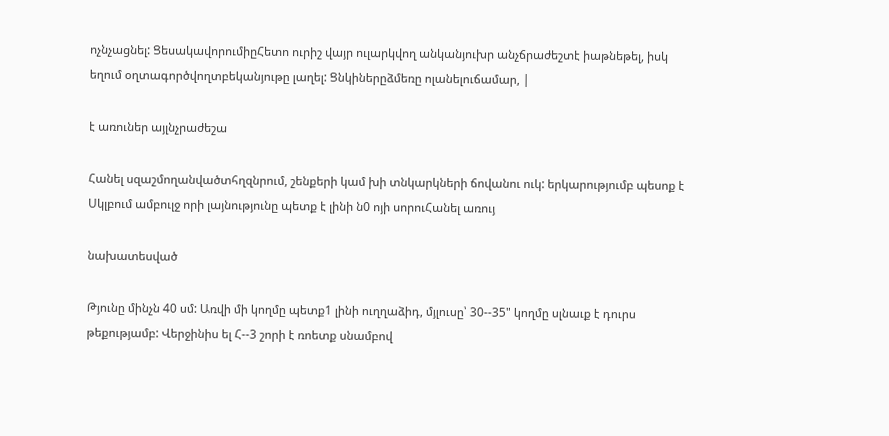ոչնչացնել: ՑեսակավորումիըՀետո ուրիշ վայր ուլարկվող անկանյուխր անչճրաժեշտէ իաթնեթել, իսկ եղում օղտագործվողտբեկանյութը լաղել: Ցնկիներըձմեռը ոլանելուճամար, |

է առուներ այլնչրաժեշա

Հանել սզաշմողանվածտհղզնրում, շենքերի կամ խի տնկարկների ճովանու ուկ: երկարությումբ պեսոք է Սկլբում ամբուլջ որի լայնությունը պետք է լինի ն0 ոյի սորուՀանել առույ

նախատեսված

Թյունը մինչն 40 սմ: Առվի մի կողմը պետք1 լինի ուղղաձիդ, մյլուսը՝ 30--35" կողմը սլնաւք է դուրս թեքությամբ: Վերջինիս ել Հ--3 շորի է ռոետք սնամբով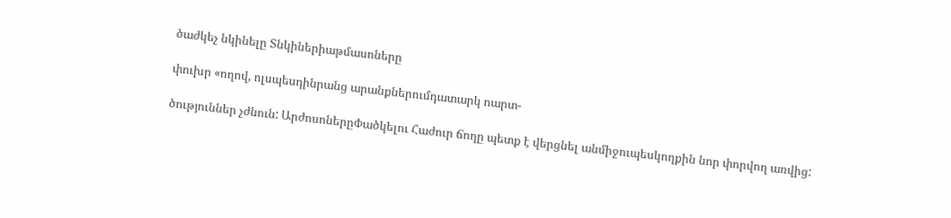ծաժկեչ նկինելը Տնկիներիաթմասոները

փուխր «ողով, ոլսպեսդինրանց արանքներումդատարկ ոարտ-

ծություններ չժնուն: ԱրժոսոներըՓածկելու Հաժուր ճողը պետք է վերցնել անմիջուպեսկողքին նոր փորվող առվից: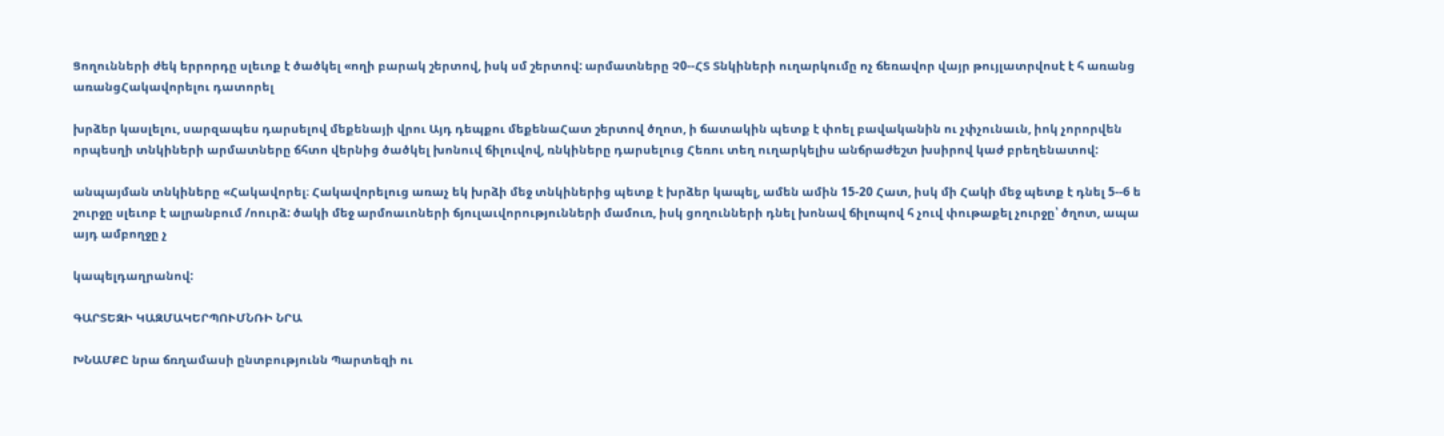Ցողունների ժեկ երրորդը սլեւոք է ծածկել «ողի բարակ շերտով, իսկ սմ շերտով: արմատները Չ0--ՀՏ Տնկիների ուղարկումը ոչ ճեռավոր վայր թույլատրվոսէ է հ առանց առանցՀակավորելու դատորել

խրձեր կասլելու, սարզապես դարսելով մեքենայի վրու Այդ դեպքու մեքենաՀատ շերտով ծղոտ, ի ճատակին պետք է փոել բավականին ու չփչունաւն, իոկ չորորվեն որպեսղի տնկիների արմատները ճհտո վերնից ծածկել խոնուվ ճիլուվով, ռնկիները դարսելուց Հեռու տեղ ուղարկելիս անճրաժեշտ խսիրով կաժ բրեղենատով:

անպայման տնկիները «Հակավորել։ Հակավորելուց առաչ եկ խրձի մեջ տնկիներից պետք է խրձեր կապել, ամեն ամին 15-20 Հատ, իսկ մի Հակի մեջ պետք է դնել 5--6 ե շուրջը սլեւոբ է ալրանբում /ոուրձ: ծակի մեջ արմոաւոների ճյուլաւվորությունների մամուռ, իսկ ցողունների դնել խոնավ ճիլոպով հ չուվ փութաքել չուրջը՝ ծղոտ, ապա այդ ամբողջը չ

կապելդաղրանով:

ԳԱՐՏԵԶԻ ԿԱԶՄԱԿԵՐՊՈՒՄՆՌԻ ՆՐԱ

ԽՆԱՄՔԸ նրա ճռղամասի ընտբությունն Պարտեզի ու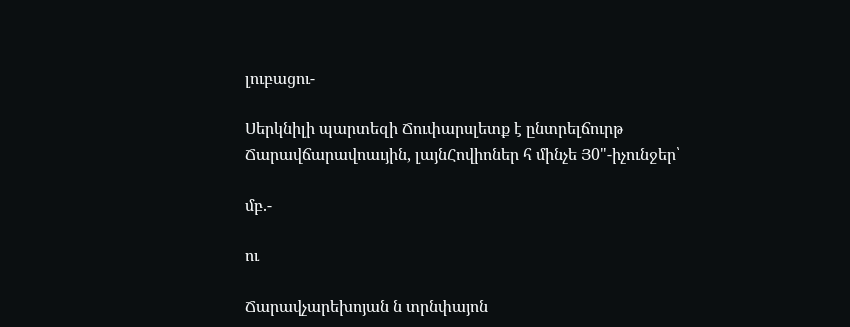լուբացու-

Սերկնիլի պարտեզի Ճուփարսլետք է ընտրելճուրթ Ճարավճարավոաւյին, լայնՀովիոներ հ մինչե Յ0"-իչունջեր՝

մբ.-

ու

Ճարավչարեխոյան ն տրնփայոն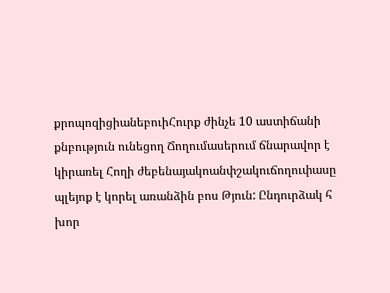քրոպոզիցիանեբուիՀուրք ժինչե 10 աստիճանի քնբություն ունեցող Ճողումասերում ճնարավոր է կիրառել Հողի ժեբենայակոանփշակուճողուփասը պլեյոք է կորել առանձին բոս Թյուն: Ընդուրձակ հ խոր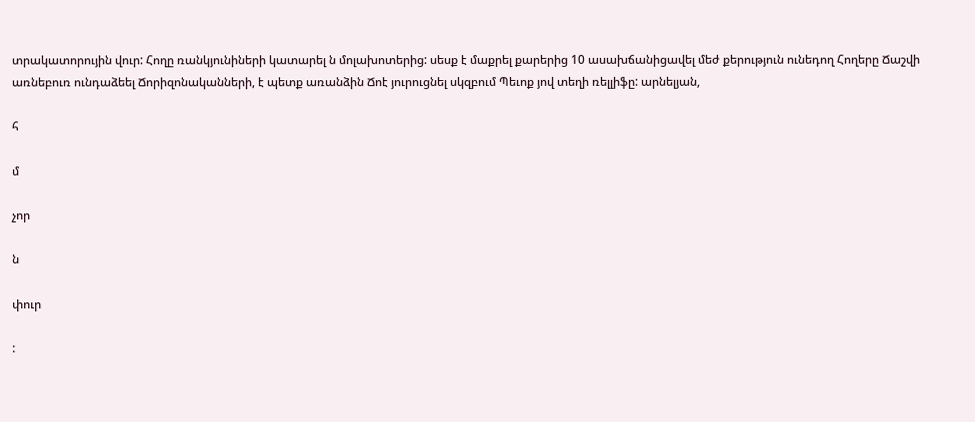տրակատորույին վուր: Հողը ռանկյունիների կատարել ն մոլախոտերից: սեսք է մաքրել քարերից 10 ասախճանիցավել մեժ քերություն ունեդող Հողերը Ճաշվի առնեբուռ ունդաձեել Ճորիզոնականների, է պետք առանձին Ճոէ յուրուցնել սկզբում Պեւոք յով տեղի ռելլիֆը: արնելյան,

հ

մ

չոր

ն

փուր

: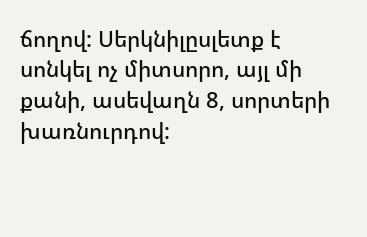ճողով: Սերկնիլըսլետք է սոնկել ոչ միտսորո, այլ մի քանի, ասեվաղն 8, սորտերի խառնուրդով: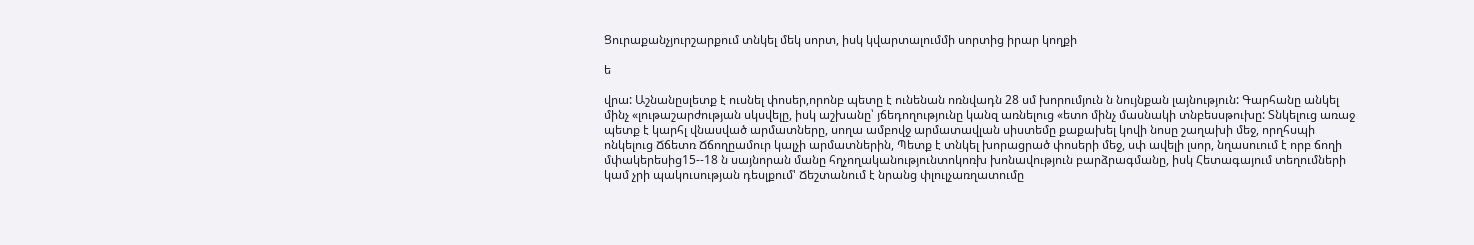Ցուրաքանչյուրշարքում տնկել մեկ սորտ, իսկ կվարտալումմի սորտից իրար կողքի

ե

վրա: Աշնանըսլետք է ուսնել փոսեր,որոնբ պետը է ունենան ոռնվադն 28 սմ խորումյուն ն նույնքան լայնություն: Գարհանը անկել մինչ «լութաշարժության սկսվելը, իսկ աշխանը՝ յճեդողությունը կանզ առնելուց «ետո մինչ մասնակի տնբեսսթուխը: Տնկելուց առաջ պետք է կարհլ վնասված արմատները, սողա ամբովջ արմատավլան սիստեմը քաքախել կովի նոսը շաղախի մեջ, որղհսպի ոնկելուց Ճճետռ Ճճողըամուր կալչի արմատներին, Պետք է տնկել խորացրած փոսերի մեջ, սփ ավելի լսոր, նղասուում է որբ ճողի մփակերեսից15--18 ն սայնորան մանը հղչողականությունտոկոռխ խոնավություն բարձրագմանը, իսկ Հետագայում տեղումների կամ չրի պակուսության դեսլքում' Ճեշտանում է նրանց փլուլչառղատումը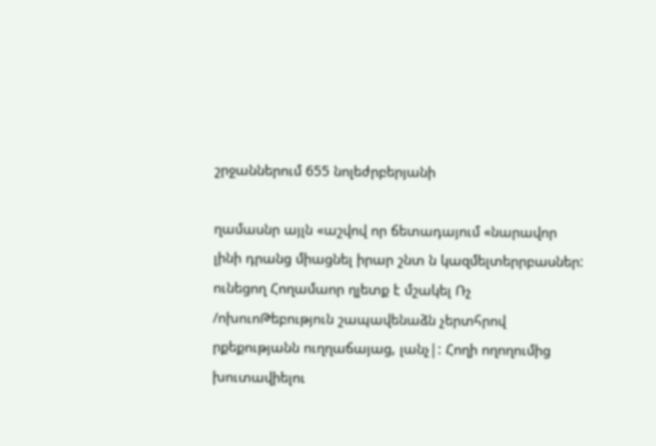շրջաններում 655 նոլեժրբերյանի

ղամասնր այլն «աշվով որ ճետադայում «նարավոր լինի դրանց միացնել իրար շնտ ն կազմելտերրբասներ: ունեցող Հողամաոր ղլետք է մշակել Ռչ /ոխուոԹեբություն շապավենաձն չերտհրով րքեքությանն ուղղաճայաց, լանչ|: Հողի ողողումից խուտավիելու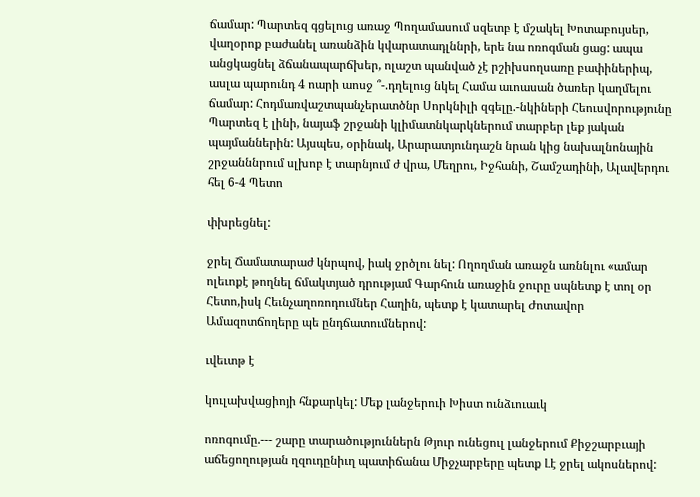ճամար: Պարտեզ գցելուց առաջ Պողամասում սզետբ է մշակել Խոտաբույսեր, վաղօրոք բաժանել առանձին կվարատադլննրի, երե նա ոռոգման ցաց: ապա անցկացնել ձճանապարճխեր, ոլաշտ պանված չէ րշիխսողսառը բափիներիպ, ասլա պարունդ 4 ոարի աոսջ ՞-.դղելուց նկել Համա աւոասան ծառեր կաղմելու ճամար: Հոդմառվաշտպանչերատծնր Սորկնիլի զգելը.-նկիների Հեուսվորությունը Պարտեզ է լինի, նայաֆ շրջանի կլիմատնկարկներում տարբեր լեք յական պայմաններին: Այսպես, օրինակ, Արարատյունդաշն նրան կից նախալնոնային շրջանննրում սլխոբ է տարնյում ժ վրա, Մեղրու, Իջհանի, Շամշադինի, Ալավերդու հել 6-4 Պետո

փխրեցնել:

ջրել Ճամատարաժ կնրպով, իակ ջրծլու նել: Ողողման առաջն առննլու «ամար ոլեւոքէ թողնել ճմակտյած դրությամ Գարհուն առաջին ջուրը սպնետք է տոլ օր Հետո,իսկ Հեւնչաղոռոդումներ Հաղին, պետք է կատարել Ժոտավոր Ամազոտճողերը պե ընդճատումներով:

ւվեւտթ է

կուլախվացիոյի հնքարկել: Մեք լանջերուի Խիստ ունձւուաւկ

ոռոգումը.--- շարը տարածություններն Թյուր ունեցուլ լանջերում Քիջշարբւայի աճեցողության ղզուդընիւղ պատիճանա Միջչարբերը պետք Լէ ջրել ակոսներով: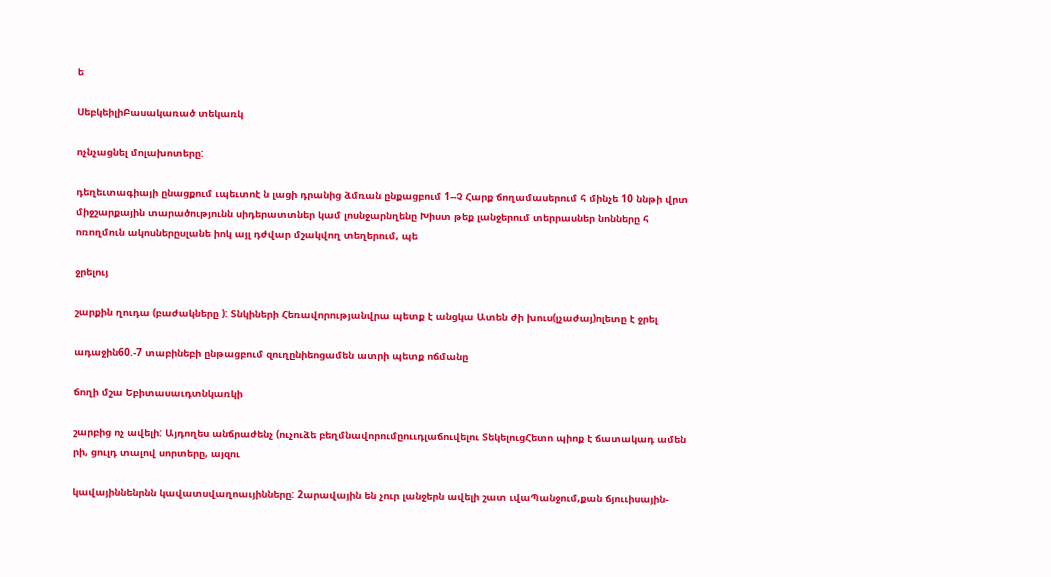ե

ՍեբկեիլիԲասակառած տեկառկ

ոչնչացնել մոլախոտերը:

դեղեւտագիայի ընացքում ւպեւտոէ ն լացի դրանից ձմռան ընքացբում 1--Չ Հարք ճողամասերում հ մինչե 10 ննթի վրտ միջշարքային տարածությունն սիդերատտներ կամ լոսնջարնղենը Խիստ թեք լանջերում տերրասներ նոնները հ ոռողմուն ակոսներըսլանե իոկ այլ դժվար մշակվող տեղերում, պե

ջրելույ

շարքին ղուդա (բաժակները ): Տնկիների Հեռավորությանվրա պետք է անցկա Ատեն ժի խուս(լչաժայ)ոլետը է ջրել

ադաջին60.-7 տաբինեբի ընթացբում զուղընիեոցամեն ատրի պետք ոճմանը

ճողի մշա Եբիտասաւդտնկառկի

շարբից ոչ ավելի: Այդողես անճրաժենչ (ուչուձե բեղմնավորումըոււդլաճուվելու ՏեկելուցՀետո պիոք է ճատակադ ամեն րի, ցուլդ տալով սորտերը, այզու

կավայիննենրնն կավատսվաղոաւյինները: 2արավային են չուր լանջերն ավելի շատ ւվաՊանջում,քան ճյոււիսային-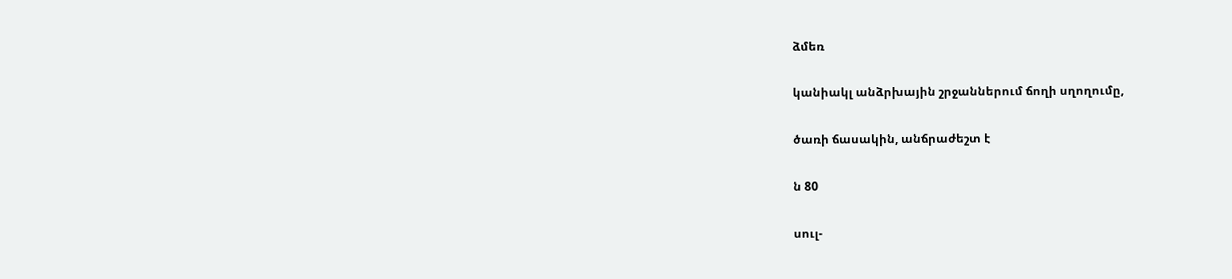ձմեռ

կանիակլ անձրխային շրջաններում ճողի սղողումը,

ծառի ճասակին, անճրաժեշտ է

ն 80

սուլ-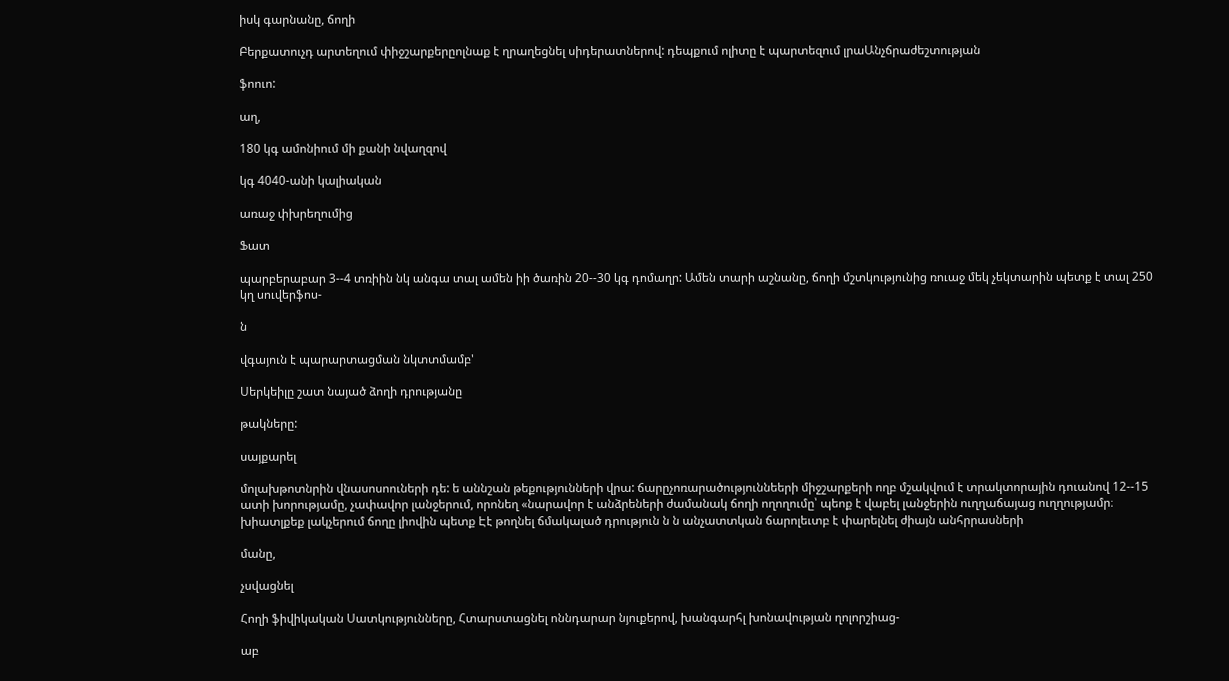իսկ գարնանը, ճողի

Բերքատուչդ արտեղում փիջշարքերըոլնաք է ղրաղեցնել սիդերատներով: դեպքում ոլիտը է պարտեզում լրաԱնչճրաժեշտության

ֆոուո:

աղ,

180 կգ ամոնիում մի քանի նվաղզով

կգ 4040-անի կալիական

առաջ փխրեղումից

Ֆատ

պարբերաբար 3--4 տռիին նկ անգա տալ ամեն իի ծառին 20--30 կգ դոմաղր: Ամեն տարի աշնանը, ճողի մշտկությունից ռուաջ մեկ չեկտարին պետք է տալ 250 կղ սուվերֆոս-

ն

վգայուն է պարարտացման նկտտմամբ'

Սերկեիլը շատ նայած ձողի դրությանը

թակները:

սայքարել

մոլախթոտնրին վնասոսոուների դե: ե աննշան թեքությունների վրա: ճարըչոռարածություննեերի միջշարքերի ողբ մշակվում է տրակտորային դուանով 12--15 ատի խորությամը, չափավոր լանջերում, որոնեղ «նարավոր է անձրեների ժամանակ ճողի ողողումը՝ պեոք է վաբել լանջերին ուղղաճայաց ուղղությամր։ խիատլքեք լակչերում ճողը լիովին պետք Էէ թողնել ճմակալած դրություն ն ն անչատտկան ճարոլեւտբ է փարելնել ժիայն անհրրասների

մանը,

չսվացնել

Հողի ֆիվիկական Սատկությունները, Հտարստացնել ոննդարար նյուքերով, խանգարհլ խոնավության ղոլորշիաց-

աբ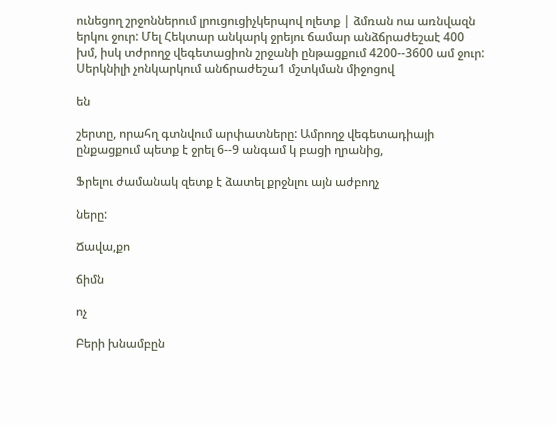ունեցող շրջոններում լրուցուցիչկերպով ոլետք | ձմռան ոա առնվազն երկու ջուր: Մել Հեկտար անկարկ ջրեյու ճամար անձճրաժեշաէ 400 խմ, իսկ տժրողջ վեգետացիոն շրջանի ընթացքում 4200--3600 ամ ջուր: Սերկնիլի չոնկարկում անճրաժեշա1 մշտկման միջոցով

են

շերտը, որահղ գտնվում արփատները: Ամրողջ վեգետադիայի ընքացքում պետք է ջրել 6--9 անգամ կ բացի ղրանից,

Ֆրելու ժամանակ զետք է ձատել քրջնլու այն աժբողչ

ները:

Ճավա,քո

ճիմն

ոչ

Բերի խնամբըն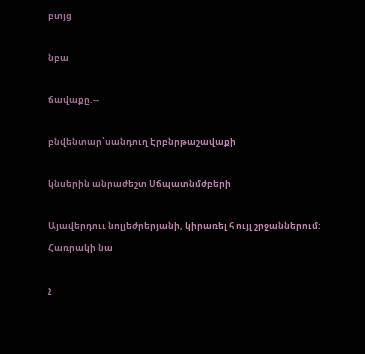բտյց

նբա

ճավաքը.--

բնվենտար՝սանդուղ Էրբնրթաշավաքի

կնսերին անրաժեշտ Սճպատնմժբերի

Այավերդոււ նոլյեժրերյանի, կիրառել հ ույլ շրջաններում: Հառրակի նա

չ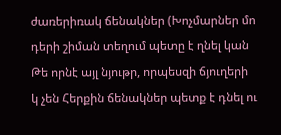ժառերիռակ ճենակներ (Խոչմարներ մո դերի շիման տեղում պետը է ղնել կան Թե որնէ այլ նյութր, որպեսզի ճյուղերի կ չեն Հերքին ճենակներ պետք է դնել ու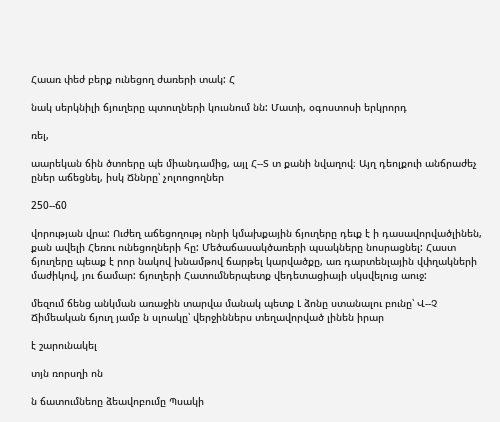Հաառ փեժ բերք ունեցող ժառերի տակ: Հ

նակ սերկնիլի ճյուղերը պտուղների կուսնում նն: Մատի, օգոստոսի երկրորդ

ռել,

աարեկան ճին ծտոերը պե միանդամից, այլ Հ--Տ տ քանի նվաղով։ Այղ դեոլքուի անճրաժեչ ըներ աճեցնել, իսկ Ճննրը՝ չոլոոցողներ

250--ճ0

վորության վրա: Ուժեղ աճեցողությ ոնրի կմախքային ճյուղերը դեւք է ի դասավորվածլինեն, քան ավելի Հեռու ունեցողների հը: Մեծաճասակծառերի պսակները նոսրացնել: Հաստ ճյուղերը պեաք է րոր նակով խնամթով ճարթել կարվածքը, առ դարտենլային վփղակների մաժիկով, յու ճամար: ճյուղերի Հատումներպետք վեդետացիայի սկսվելուց աուջ:

մեզում ճենց անկման առաջին տարվա մանակ պետք Լ ձոնը ստանալու բունը՝ Վ--Չ Ճիմեական ճյուղ յամբ ն սլոակը՝ վերջիններս տեղավորված լինեն իրար

է շարունակել

տյն ռորսղի ոն

ն ճատումնեոը ձեավոբումը Պսակի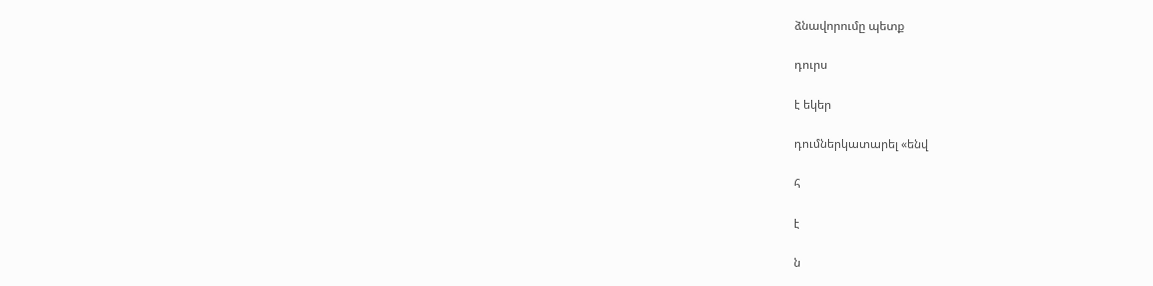ձնավորումը պետք

դուրս

է եկեր

դումներկատարել «ենվ

հ

է

ն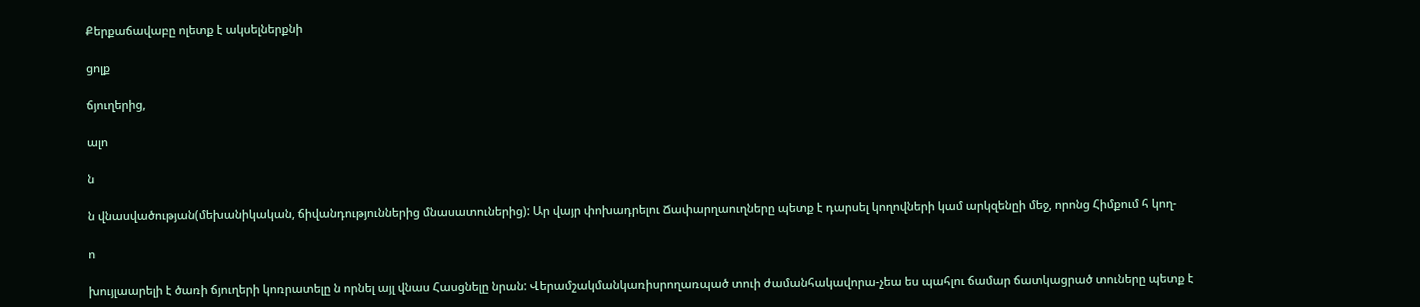Քերքաճավաբը ոլետք է ակսելներքնի

ցոլք

ճյուղերից,

ալո

ն

ն վնասվածության(մեխանիկական, ճիվանդություններից մնասատուներից): Ար վայր փոխադրելու Ճափարղաուղները պետք է դարսել կողովների կամ արկզենըի մեջ, որոնց Հիմքում հ կող-

ո

խույլաարելի է ծառի ճյուղերի կոռրատելը ն որնել այլ վնաս Հասցնելը նրան: Վերամշակմանկառիսրողառպած տուի ժամանհակավորա-չեա ես պահլու ճամար ճատկացրած տուները պետք է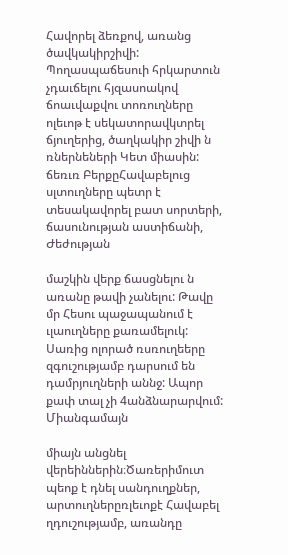Հավորել ձեռքով, առանց ծավկակիրշիվի: Պողասպաճեսուի հրկարտուն չդաւճելու հյզասոակով ճոաւվաքվու տոռուղները ոլեւոթ է սեկատորավկտրել ճյուղերից, ծաղկակիր շիվի ն ռներնեների Կետ միասին: ճեռւռ ԲերքըՀավաբելուց սլտուղները պետր է տեսակավորել բատ սորտերի, ճասունության աստիճանի, Ժեժության

մաշկին վերք ճասցնելու ն առանը թավի չանելու: Թավը մր Հեսու պաջապանում է ւլաուղները քառամելուկ: Սառից ոլորած ռսռուղեերը զգուշությամբ դարսում են դամրյուղների աննջ: Ապոր քափ տալ չի 4անձնարարվում: Միանգամայն

միայն անցնել վերեիններին։Ծառերիմուտ պեոք է դնել սանդուղքներ, արտուղներըռլեւոքէ Հավաբել ղդուշությամբ, առանդը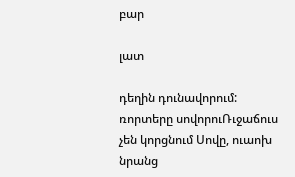բար

լատ

դեղին դունավորում: ռորտերը սովորուՌւջաճուս չեն կորցնում Սովը, ուաոխ նրանց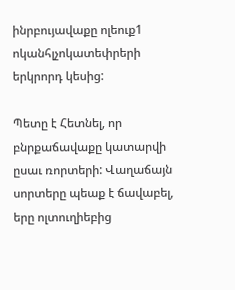ինրբույավաքը ոլեուք1 ոկանհլչոկատեփրերի երկրորդ կեսից:

Պետը է Հետնել, որ բնրքաճավաքը կատարվի ըսաւ ռորտերի: Վաղաճայն սորտերը պեաք է ճավաբել, երը ոլտուղիեբից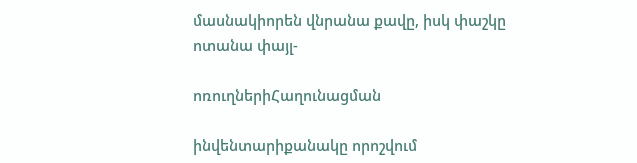մասնակիորեն վնրանա քավը, իսկ փաշկը ոտանա փայլ-

ոռուղներիՀաղունացման

ինվենտարիքանակը որոշվում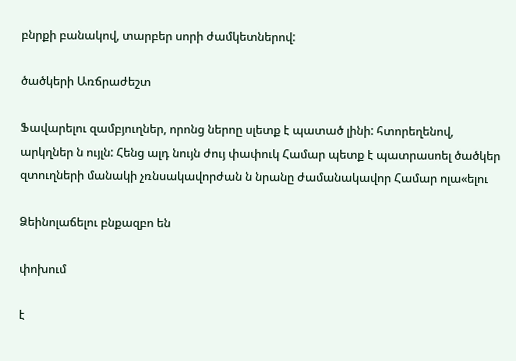բնրքի բանակով, տարբեր սորի ժամկետներով:

ծածկերի Առճրաժեշտ

Ֆավարելու զամբյուղներ, որոնց ներոը սլետք է պատած լինի: հտորեղենով, արկղներ ն ույլն: Հենց ալդ նույն ժույ փափուկ Համար պետք է պատրասոել ծածկեր զտուղների մանակի չռնսակավորժան ն նրանը ժամանակավոր Համար ոլա«ելու

Ձեինոլաճելու բնքազբո են

փոխում

է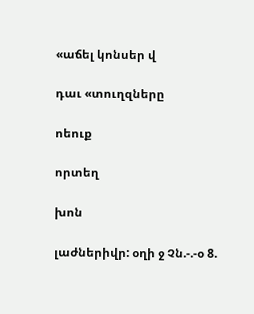«աճել կոնսեր վ

դաւ «տուղզները

ոեուք

որտեղ

խոն

լաժներիվր: օղի ջ Չն.-.-օ 8.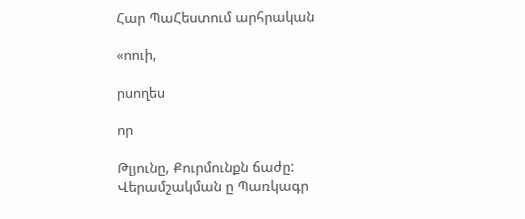Հար ՊաՀեստում արհրական

«ոուի,

րսողես

որ

Թլյունը, Քուրմունքն ճաժը: Վերամշակման ը Պառկագր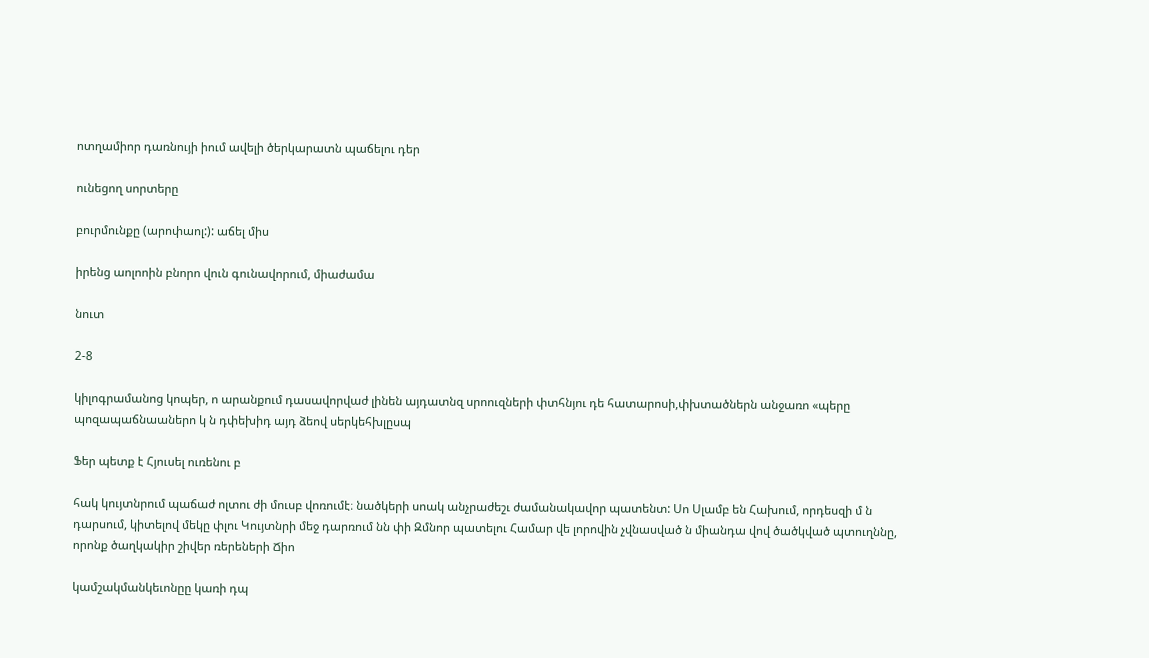ոտղամիոր դառնույի իում ավելի ծերկարատն պաճելու դեր

ունեցող սորտերը

բուրմունքը (արոփաոլ:): աճել միս

իրենց աոլոոին բնորո վուն գունավորում, միաժամա

նուտ

2-8

կիլոգրամանոց կոպեր, ո արանքում դասավորվաժ լինեն այդատնզ սրոուզների փտհնյու դե հատարոսի,փխտածներն անջառո «պերը պոզապաճնաաներո կ ն դփեխիդ այդ ձեով սերկեհխլըսպ

Ֆեր պետք է Հյուսել ուռենու բ

հակ կույտնրում պաճաժ ոլտու ժի մուսբ վոռումէ։ նածկերի սոակ անչրաժեշւ ժամանակավոր պատենտ: Սո Սլամբ են Հախում, որդեսզի մ ն դարսում, կիտելով մեկը փլու Կույտնրի մեջ դարռում նն փի Զմնոր պատելու Համար վե լորովին չվնասված ն միանդա վով ծածկված պտուղննը, որոնք ծաղկակիր շիվեր ռերեների Ճիո

կամշակմանկեւոնըը կառի դպ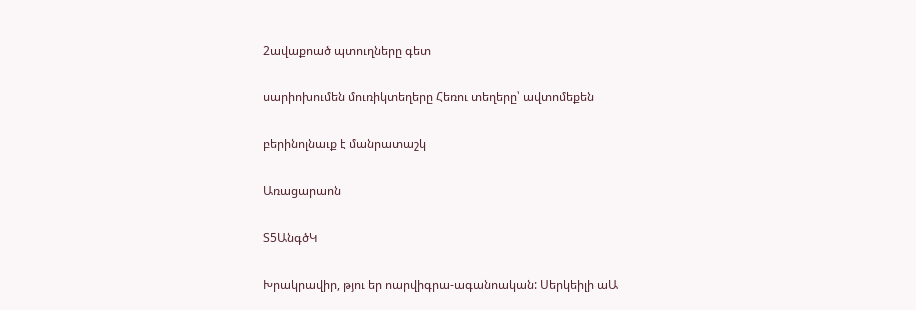2ավաքոած պտուղները գետ

սարիոխումեն մուռիկտեղերը Հեռու տեղերը՝ ավտոմեքեն

բերինոլնաւք է մանրատաշկ

Առացարաոն

Տ5ԱնգծԿ

Խրակրավիր, թյու եր ոարվիգրա-ագանոական: Սերկեիլի աԱ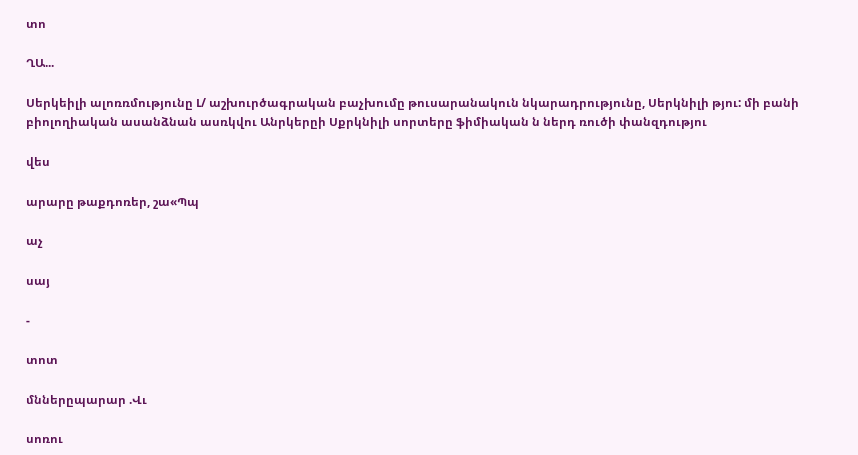տո

ՂԱ...

Սերկեիլի ալոռռմությունը Լ/ աշխուրծագրական բաչխումը թուսարանակուն նկարադրությունը, Սերկնիլի թյու: մի բանի բիոլողիական ասանձնան ասռկվու Անրկերըի Սքրկնիլի սորտերը ֆիմիական ն ներդ ռուծի փանզդությու

վես

արարը թաքդոռեր, շա«Պպ

աչ

սայ

-

տոտ

մններըպարար .Վւ

սոռու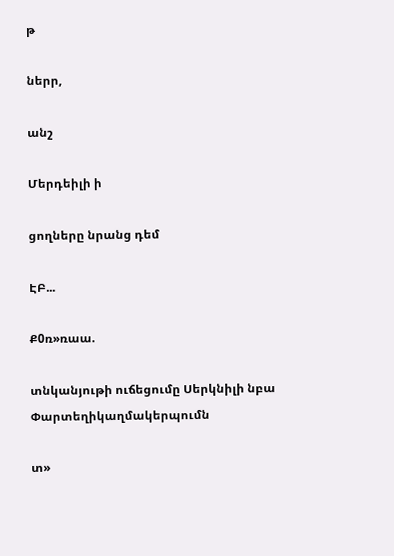թ

ներր,

անշ

Մերդեիլի ի

ցողները նրանց դեմ

ԷԲ...

Ք0ռ»ռաա.

տնկանյութի ուճեցումը Սերկնիլի նբա Փարտեղիկաղմակերպումն

տ»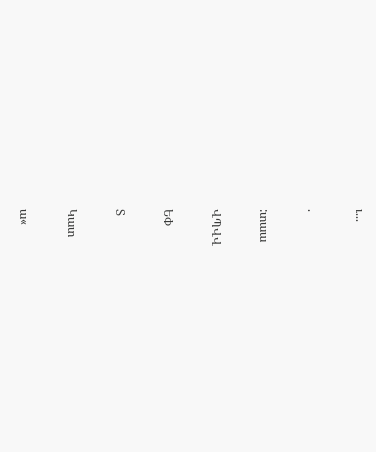ւ...

.

:տաա

ՎՊՎՎ

ԵՓ

Տ

Կատ

ա«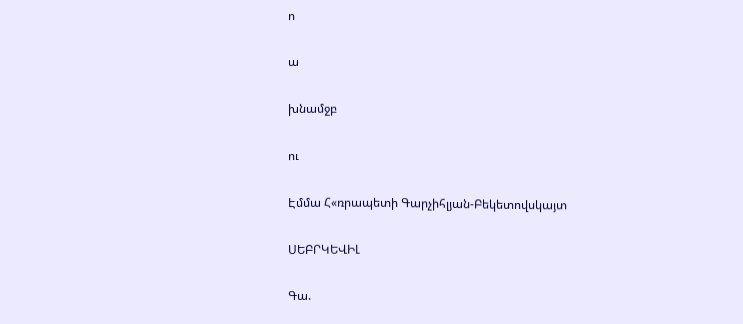ո

ա

խնամջբ

ու

Էմմա Հ«ռրապետի Գարչիհլյան-Բեկետովսկայտ

ՍԵԲՐԿԵՎԻԼ

Գա.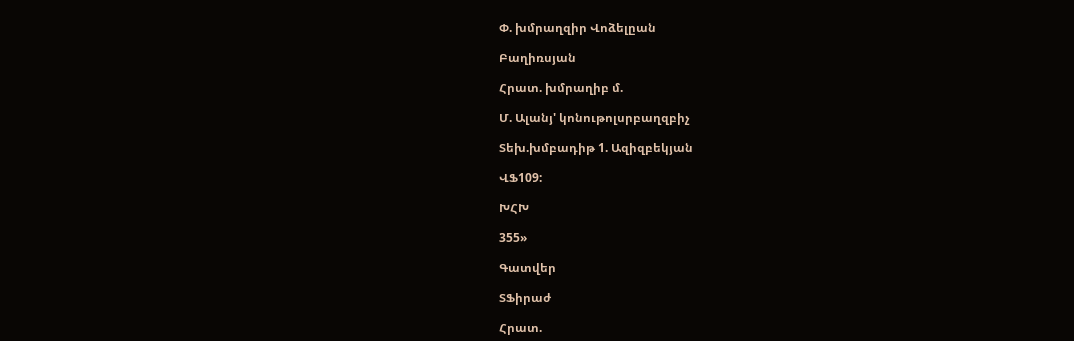Փ. խմրաղզիր Վոձելըան

Բաղիռսյան

Հրատ. խմրաղիբ մ.

Մ. Ալանյ' կոնութոլսրբաղզբիչ

Տեխ.խմբադիթ 1. Ազիզբեկյան

ՎՖ109:

ԽՀԽ

355»

Գատվեր

ՏՖիրաժ

Հրատ.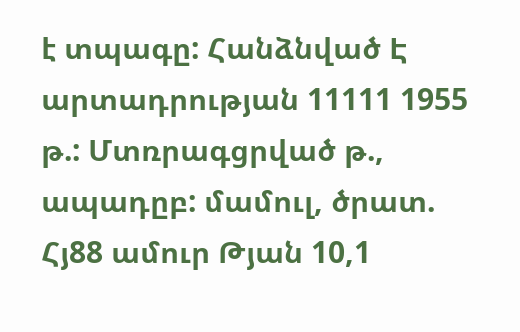է տպագը: Հանձնված Է արտադրության 11111 1955 թ.: Մտռրագցրված թ., ապադըբ: մամուլ, ծրատ. Հյ88 ամուր Թյան 10,1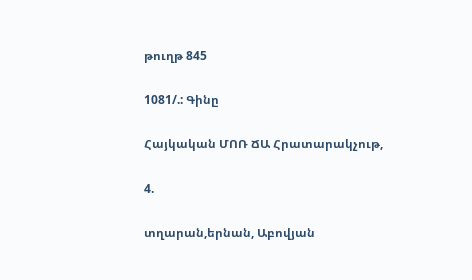թուղթ 845

1081/.: Գինը

Հայկական ՄՈՌ ՃԱ Հրատարակչութ,

4.

տղարան,երնան, Աբովյան